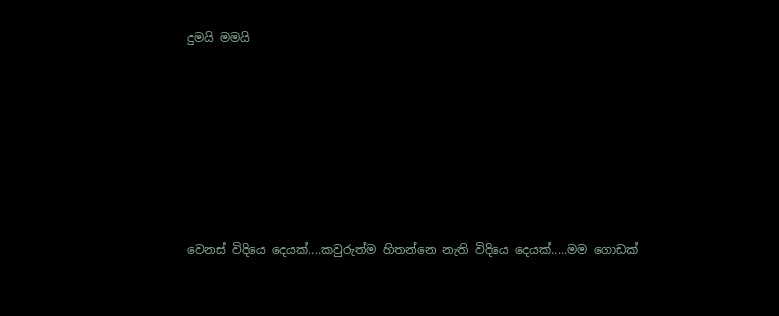දුමයි මමයි







වෙනස් විදියෙ දෙයක්....කවුරුත්ම හිතන්නෙ නැති විදියෙ දෙයක්.....මම ගොඩක්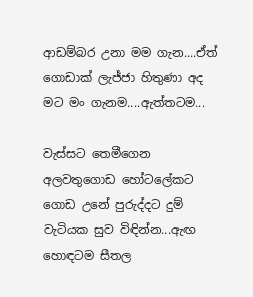ආඩම්බර උනා මම ගැන....ඒත් ගොඩාක් ලැජ්ජා හිතුණා අද මට මං ගැනම....ඇත්තටම...

වැස්සට තෙමීගෙන අලවතුගොඩ හෝටලේකට ගොඩ උනේ පුරුද්දට දුම් වැටියක සුව විඳින්න...ඇඟ හොඳටම සීතල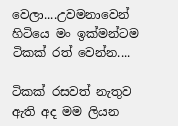වෙලා....උවමනාවෙන් හිටියෙ මං ඉක්මන්ටම ටිකක් රත් වෙන්න....

ටිකක් රසවත් නැතුව ඇති අද මම ලියන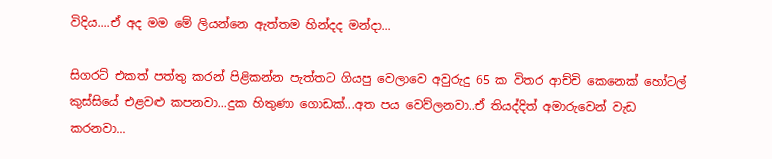විදිය....ඒ අද මම මේ ලියන්නෙ ඇත්තම හින්දද මන්දා...

සිගරට් එකත් පත්තු කරන් පිළිකන්න පැත්තට ගියපු වෙලාවෙ අවුරුදු 65 ක විතර ආච්චි කෙනෙක් හෝටල් කුස්සියේ එළවළු කපනවා...දුක හිතුණා ගොඩක්...අත පය වෙව්ලනවා..ඒ තියද්දිත් අමාරුවෙන් වැඩ කරනවා...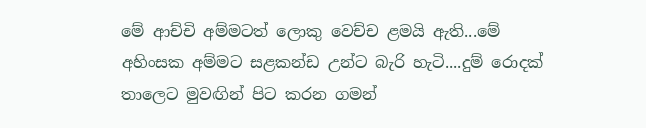මේ ආච්චි අම්මටත් ලොකු වෙච්ච ළමයි ඇති...මේ අහිංසක අම්මට සළකන්ඩ උන්ට බැරි හැටි....දුම් රොදක් තාලෙට මුවඟින් පිට කරන ගමන්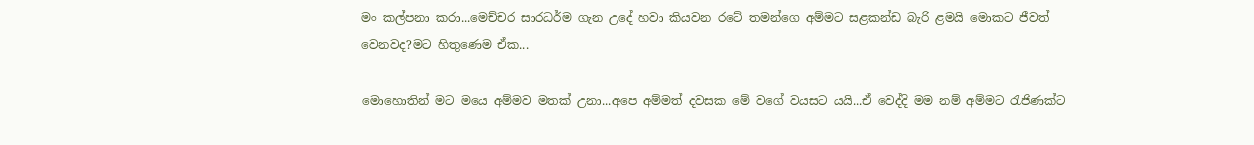මං කල්පනා කරා...මෙච්චර සාරධර්ම ගැන උදේ හවා කියවන රටේ තමන්ගෙ අම්මට සළකන්ඩ බැරි ළමයි මොකට ජීවත් වෙනවද?මට හිතුණෙම ඒක...

මොහොතින් මට මයෙ අම්මව මතක් උනා...අපෙ අම්මත් දවසක මේ වගේ වයසට යයි...ඒ වෙද්දි මම නම් අම්මට රැජිණක්ට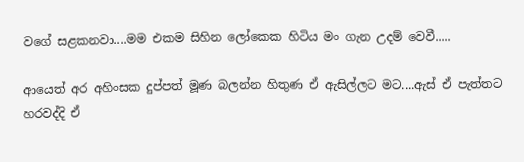වගේ සළකනවා....මම එකම සිහින ලෝකෙක හිටිය මං ගැන උදම් වෙවී.....

ආයෙත් අර අහිංසක දුප්පත් මූණ බලන්න හිතුණ ඒ ඇසිල්ලට මට....ඇස් ඒ පැත්තට හරවද්දි ඒ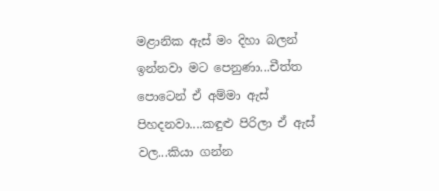මළානික ඇස් මං දිහා බලන් ඉන්නවා මට පෙනුණා...චීත්ත පොටෙන් ඒ අම්මා ඇස් පිහදනවා....කඳුළු පිරිලා ඒ ඇස් වල...කියා ගන්න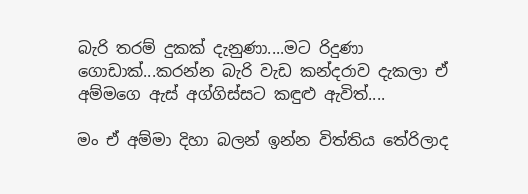බැරි තරම් දුකක් දැනුණා....මට රිදුණා ගොඩාක්...කරන්න බැරි වැඩ කන්දරාව දැකලා ඒ අම්මගෙ ඇස් අග්ගිස්සට කඳුළු ඇවිත්....

මං ඒ අම්මා දිහා බලන් ඉන්න විත්තිය තේරිලාද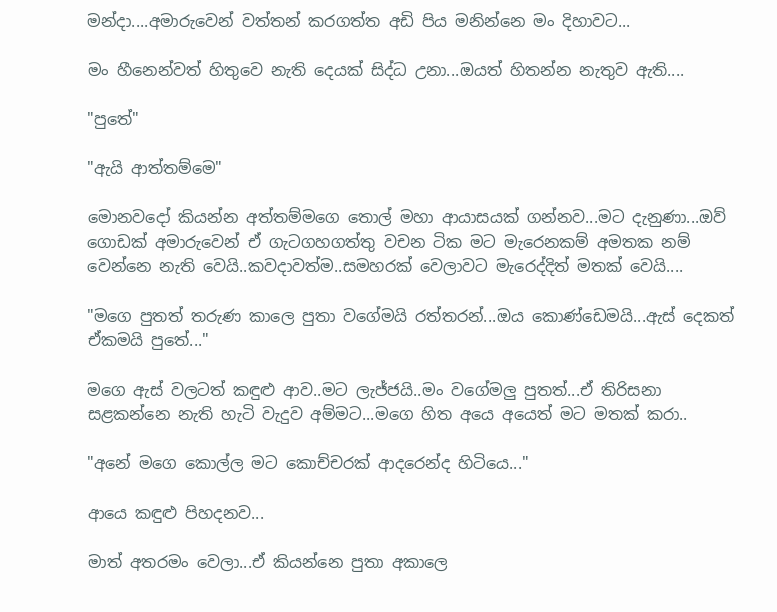මන්දා....අමාරුවෙන් වත්තන් කරගත්ත අඩි පිය මනින්නෙ මං දිහාවට...

මං හීනෙන්වත් හිතුවෙ නැති දෙයක් සිද්ධ උනා...ඔයත් හිතන්න නැතුව ඇති....

"පුතේ"

"ඇයි ආත්තම්මෙ"

මොනවදෝ කියන්න අත්තම්මගෙ තොල් මහා ආයාසයක් ගන්නව...මට දැනුණා...ඔව් ගොඩක් අමාරුවෙන් ඒ ගැටගහගත්තු වචන ටික මට මැරෙනකම් අමතක නම් වෙන්නෙ නැති වෙයි..කවදාවත්ම..සමහරක් වෙලාවට මැරෙද්දිත් මතක් වෙයි....

"මගෙ පුතත් තරුණ කාලෙ පුතා වගේමයි රත්තරන්...ඔය කොණ්ඩෙමයි...ඇස් දෙකත් ඒකමයි පුතේ..."

මගෙ ඇස් වලටත් කඳුළු ආව..මට ලැජ්ජයි..මං වගේමලු පුතත්...ඒ තිරිසනා සළකන්නෙ නැති හැටි වැදුව අම්මට...මගෙ හිත අයෙ අයෙත් මට මතක් කරා..

"අනේ මගෙ කොල්ල මට කොච්චරක් ආදරෙන්ද හිටියෙ..."

ආයෙ කඳුළු පිහදනව...

මාත් අතරමං වෙලා...ඒ කියන්නෙ පුතා අකාලෙ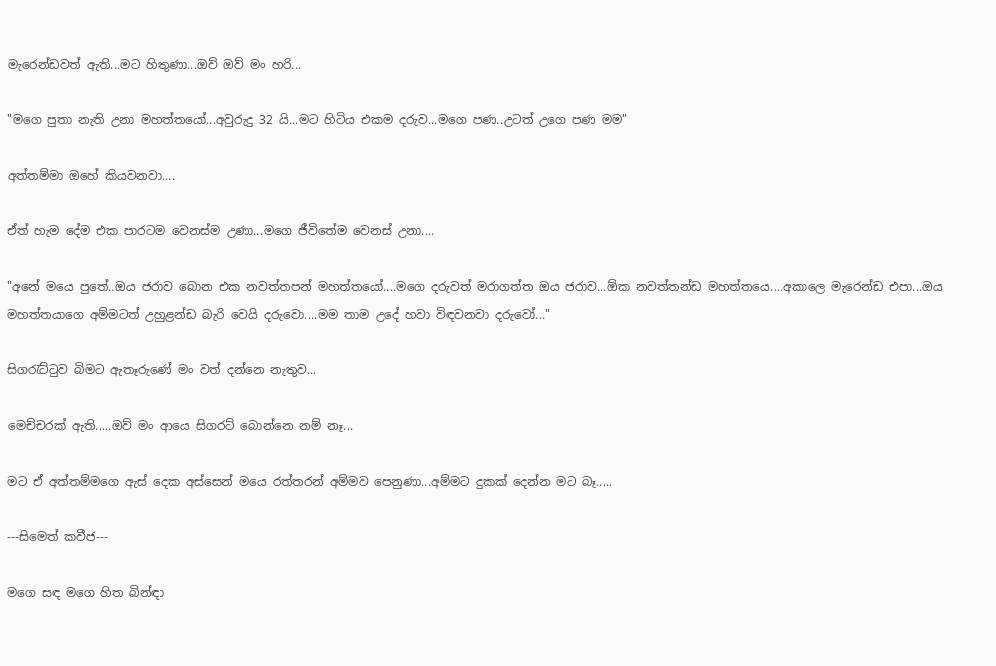මැරෙන්ඩවත් ඇති...මට හිතුණා...ඔව් ඔව් මං හරි...

"මගෙ පුතා නැති උනා මහත්තයෝ...අවුරුදු 32 යි...මට හිටිය එකම දරුව...මගෙ පණ..උටත් උගෙ පණ මම"

අත්තම්මා ඔහේ කියවනවා....

ඒත් හැම දේම එක පාරටම වෙනස්ම උණා...මගෙ ජීවිතේම වෙනස් උනා....

"අනේ මයෙ පුතේ..ඔය ජරාව බොන එක නවත්තපන් මහත්තයෝ....මගෙ දරුවත් මරාගත්ත ඔය ජරාව...ඕක නවත්තන්ඩ මහත්තයෙ....අකාලෙ මැරෙන්ඩ එපා...ඔය මහත්තයාගෙ අම්මටත් උහුළන්ඩ බැරි වෙයි දරුවො....මම තාම උදේ හවා විඳවනවා දරුවෝ..."

සිගරැට්ටුව බිමට ඇතෑරුණේ මං වත් දන්නෙ නැතුව...

මෙච්චරක් ඇති.....ඔව් මං ආයෙ සිගරට් බොන්නෙ නම් නෑ...

මට ඒ අත්තම්මගෙ ඇස් දෙක අස්සෙන් මයෙ රත්තරන් අම්මව පෙනුණා...අම්මට දුකක් දෙන්න මට බෑ.....

---සිමෙත් කවීජ---

මගෙ සඳ මගෙ හිත බින්ඳා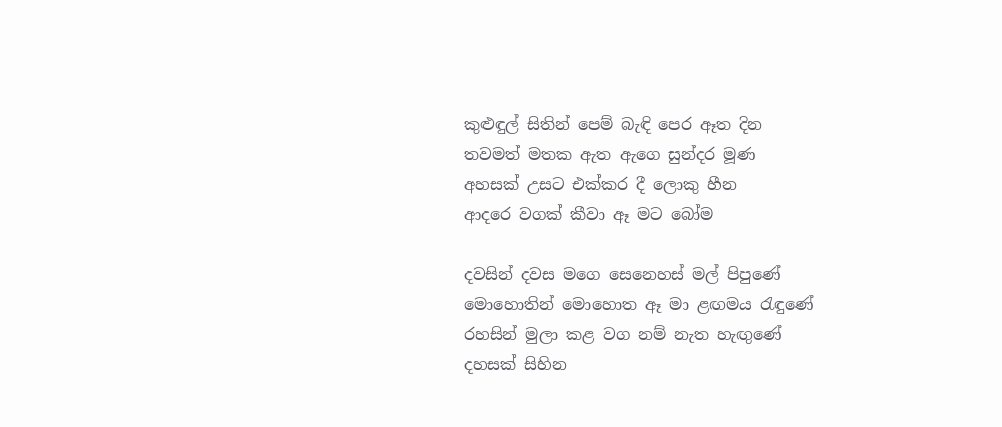කුළුඳුල් සිතින් පෙම් බැඳි පෙර ඈත දින
තවමත් මතක ඇත ඇගෙ සුන්දර මූණ
අහසක් උසට එක්කර දී ලොකු හීන
ආදරෙ වගක් කීවා ඈ මට බෝම

දවසින් දවස මගෙ සෙනෙහස් මල් පිපුණේ
මොහොතින් මොහොත ඈ මා ළඟමය රැඳුණේ
රහසින් මුලා කළ වග නම් නැත හැඟුණේ
දහසක් සිහින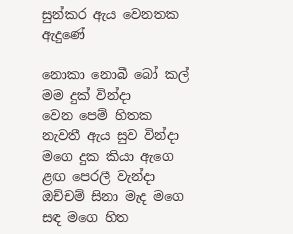සුන්කර ඇය වෙනතක ඇදුණේ

නොකා නොබී බෝ කල් මම දුක් වින්දා
වෙන පෙම් හිතක නැවතී ඇය සුව වින්දා
මගෙ දුක කියා ඇගෙ ළඟ පෙරලී වැන්දා
ඔච්චම් සිනා මැද මගෙ සඳ මගෙ හිත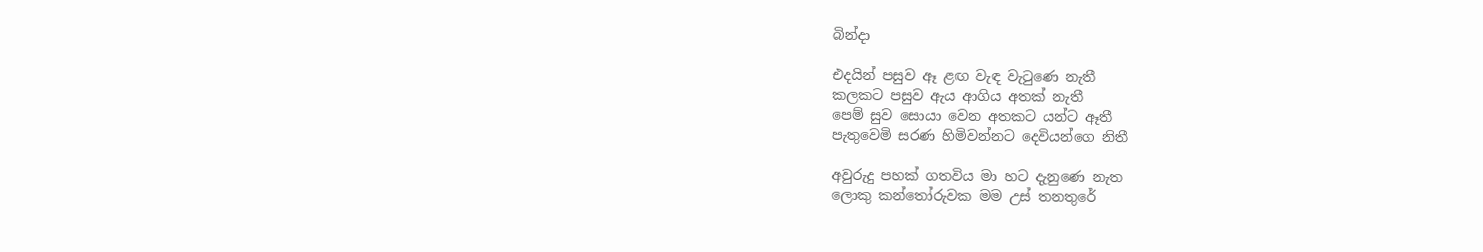බින්දා

එදයින් පසුව ඈ ළඟ වැඳ වැටුණෙ නැතී
කලකට පසුව ඇය ආගිය අතක් නැතී
පෙම් සුව සොයා වෙන අතකට යන්ට ඈතී
පැතුවෙමි සරණ හිමිවන්නට දෙවියන්ගෙ නිතී

අවුරුදු පහක් ගතවිය මා හට දැනුණෙ නැත
ලොකු කන්තෝරුවක මම උස් තනතුරේ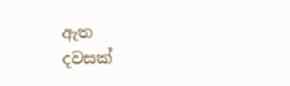ඇත
දවසක්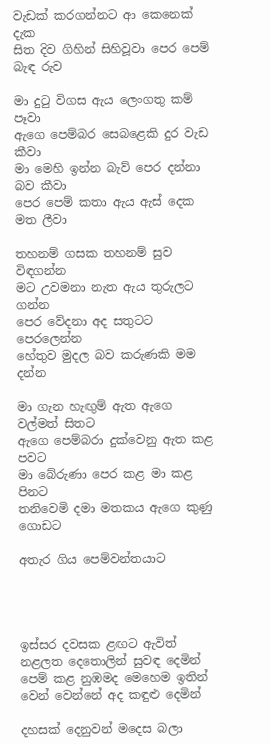වැඩක් කරගන්නට ආ කෙනෙක් දැක
සිත දිව ගිහින් සිහිවූවා පෙර පෙම් බැඳ රුව

මා දුටු විගස ඇය ලෙංගතු කම් පෑවා
ඇගෙ පෙම්බර සෙබළෙකි දුර වැඩ කීවා
මා මෙහි ඉන්න බැව් පෙර දන්නා බව කීවා
පෙර පෙම් කතා ඇය ඇස් දෙක මත ලීවා

තහනම් ගසක තහනම් සුව විඳගන්න
මට උවමනා නැත ඇය තුරුලට ගන්න
පෙර වේදනා අද සතුටට පෙරලෙන්න
හේතුව මුදල බව කරුණකි මම දන්න

මා ගැන හැඟුම් ඇත ඇගෙ වල්මත් සිතට
ඇගෙ පෙම්බරා දුක්වෙනු ඇත කළ පවට
මා බේරුණා පෙර කළ මා කළ පිනට
තනිවෙමි දමා මතකය ඇගෙ කුණු ගොඩට

අතැර ගිය පෙම්වන්තයාට




ඉස්සර දවසක ළඟට ඇවිත්
නළලත දෙතොලින් සුවඳ දෙමින්
පෙම් කළ නුඹමද මෙහෙම ඉතින්
වෙන් වෙන්නේ අද කඳුළු දෙමින්

දහසක් දෙනුවන් මදෙස බලා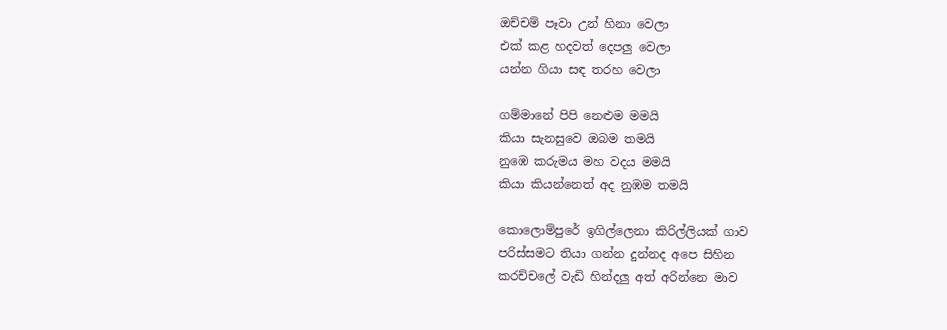ඔච්චම් පෑවා උන් හිනා වෙලා
එක් කළ හදවත් දෙපලු වෙලා
යන්න ගියා සඳ තරහ වෙලා

ගම්මානේ පිපි නෙළුම මමයි
කියා සැනසුවෙ ඔබම තමයි
නුඹෙ කරුමය මහ වදය මමයි
කියා කියන්නෙත් අද නුඹම තමයි

කොලොම්පුරේ ඉගිල්ලෙනා කිරිල්ලියක් ගාව
පරිස්සමට තියා ගන්න දුන්නද අපෙ සිහින
කරච්චලේ වැඩි හින්දලු අත් අරින්නෙ මාව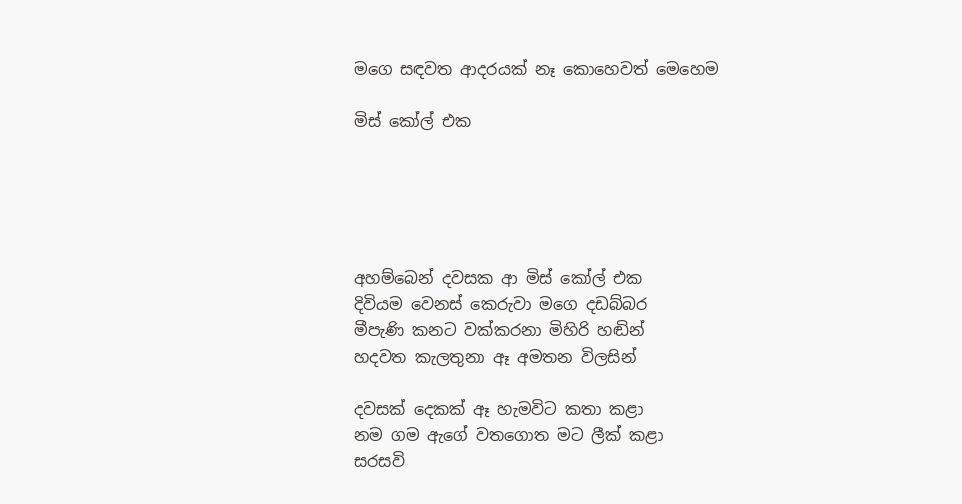මගෙ සඳවත ආදරයක් නෑ කොහෙවත් මෙහෙම

මිස් කෝල් එක





අහම්බෙන් දවසක ආ මිස් කෝල් එක
දිවියම වෙනස් කෙරුවා මගෙ දඩබ්බර
මීපැණි කනට වක්කරනා මිහිරි හඬින්
හදවත කැලතුනා ඈ අමතන විලසින්

දවසක් දෙකක් ඈ හැමවිට කතා කළා
නම ගම ඇගේ වතගොත මට ලීක් කළා
සරසවි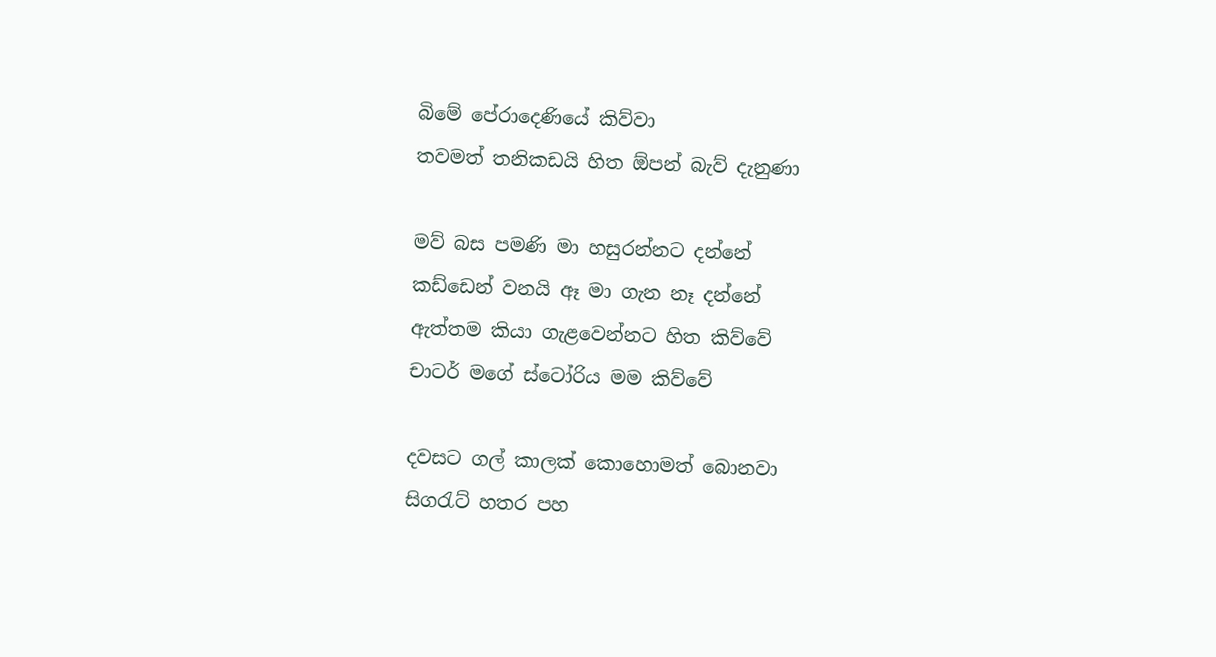බිමේ පේරාදෙණියේ කිව්වා
තවමත් තනිකඩයි හිත ඕපන් බැව් දැනුණා

මව් බස පමණි මා හසුරන්නට දන්නේ
කඩ්ඩෙන් වනයි ඈ මා ගැන නෑ දන්නේ
ඇත්තම කියා ගැළවෙන්නට හිත කිව්වේ
චාටර් මගේ ස්ටෝරිය මම කිව්වේ

දවසට ගල් කාලක් කොහොමත් බොනවා
සිගරැට් හතර පහ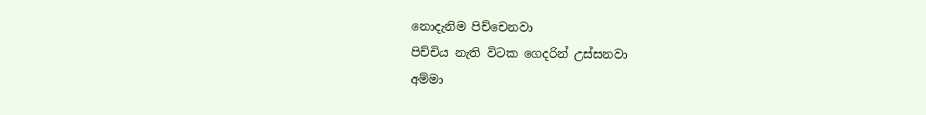නොදැනිම පිච්චෙනවා
පිච්චිය නැති විටක ගෙදරින් උස්සනවා
අම්මා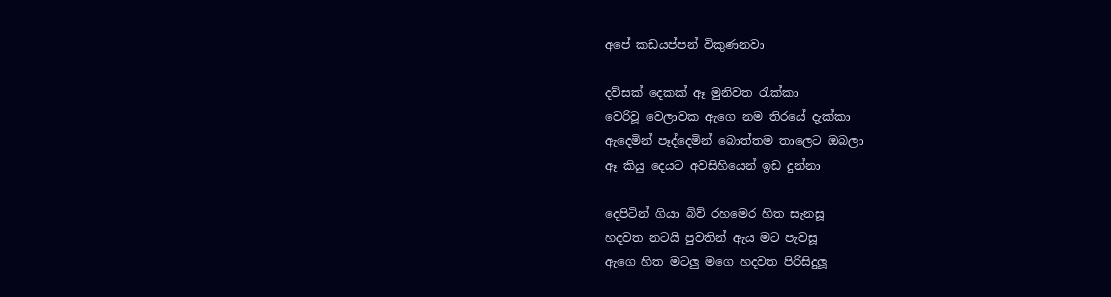අපේ කඩයප්පන් විකුණනවා

දව්සක් දෙකක් ඈ මුනිවත රැක්කා
වෙරිවූ වෙලාවක ඇගෙ නම තිරයේ දැක්කා
ඇදෙමින් පෑද්දෙමින් බොත්තම තාලෙට ඔබලා
ඈ කියු දෙයට අවසිහියෙන් ඉඩ දුන්නා

දෙපිටින් ගියා බිව් රහමෙර හිත සැනසූ
හදවත නටයි පුවතින් ඇය මට පැවසූ
ඇගෙ හිත මටලු මගෙ හදවත පිරිසිදුලූ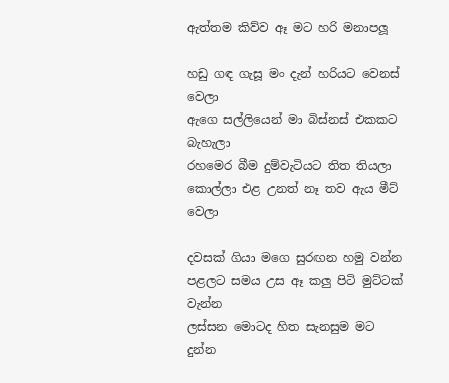ඇත්තම කිව්ව ඈ මට හරි මනාපලූ

හඩු ගඳ ගැසූ මං දැන් හරියට වෙනස් වෙලා
ඇගෙ සල්ලියෙන් මා බිස්නස් එකකට බැහැලා
රහමෙර බීම දුම්වැටියට තිත තියලා
කොල්ලා එළ උනත් නෑ තව ඇය මීට් වෙලා

දවසක් ගියා මගෙ සුරඟන හමු වන්න
පළලට සමය උස ඈ කලු පිටි මුට්ටක් වැන්න
ලස්සන මොටද හිත සැනසුම මට දුන්න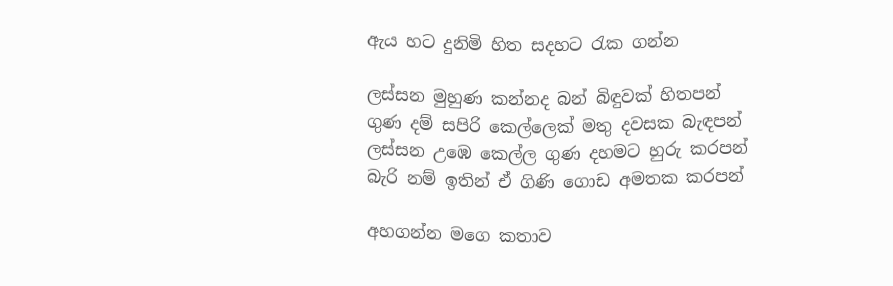ඇය හට දුනිමි හිත සදහට රැක ගන්න

ලස්සන මුහුණ කන්නද බන් බිඳුවක් හිතපන්
ගුණ දම් සපිරි කෙල්ලෙක් මතු දවසක බැඳපන්
ලස්සන උඹෙ කෙල්ල ගුණ දහමට හුරු කරපන්
බැරි නම් ඉතින් ඒ ගිණි ගොඩ අමතක කරපන්

අහගන්න මගෙ කතාව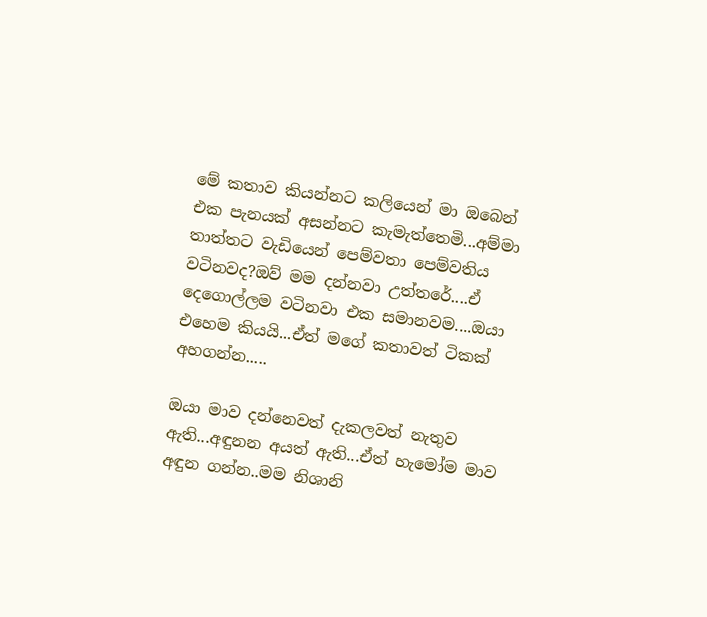මේ කතාව කියන්නට කලියෙන් මා ඔබෙන් එක පැනයක් අසන්නට කැමැත්තෙමි...අම්මා තාත්තට වැඩියෙන් පෙම්වතා පෙම්වතිය වටිනවද?ඔව් මම දන්නවා උත්තරේ....ඒ දෙගොල්ලම වටිනවා එක සමානවම....ඔයා එහෙම කියයි...ඒත් මගේ කතාවත් ටිකක් අහගන්න.....

ඔයා මාව දන්නෙවත් දැකලවත් නැතුව ඇති...අඳුනන අයත් ඇති...ඒත් හැමෝම මාව අඳුන ගන්න..මම නිශානි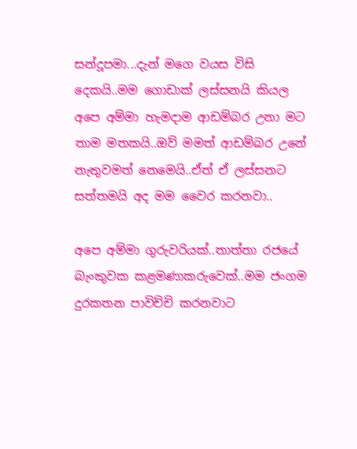සන්දූපමා...දැන් මගෙ වයස විසි දෙකයි..මම ගොඩාක් ලස්සනයි කියල අපෙ අම්මා හැමදාම ආඩම්බර උනා මට තාම මතකයි..ඔව් මමත් ආඩම්බර උනේ නැතුවමත් නෙමෙයි..ඒත් ඒ ලස්සනට සත්තමයි අද මම වෛර කරනවා..

අපෙ අම්මා ගුරුවරියක්..තාත්තා රජයේ බැංකුවක කළමණාකරුවෙක්..මම ජංගම දුරකතන පාවිච්චි කරනවාට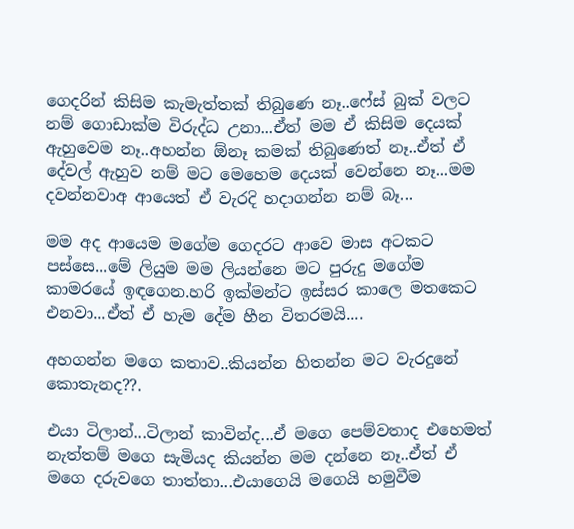ගෙදරින් කිසිම කැමැත්තක් තිබුණෙ නෑ..ෆේස් බුක් වලට නම් ගොඩාක්ම විරුද්ධ උනා...ඒත් මම ඒ කිසිම දෙයක් ඇහුවෙම නෑ..අහන්න ඕනෑ කමක් තිබුණෙත් නෑ..ඒත් ඒ දේවල් ඇහුව නම් මට මෙහෙම දෙයක් වෙන්නෙ නෑ...මම දවන්නවාඅ ආයෙත් ඒ වැරදි හදාගන්න නම් බෑ...

මම අද ආයෙම මගේම ගෙදරට ආවෙ මාස අටකට පස්සෙ...මේ ලියුම මම ලියන්නෙ මට පුරුදු මගේම කාමරයේ ඉඳගෙන.හරි ඉක්මන්ට ඉස්සර කාලෙ මතකෙට එනවා...ඒත් ඒ හැම දේම හීන විතරමයි....

අහගන්න මගෙ කතාව..කියන්න හිතන්න මට වැරදුනේ කොතැනද??.

එයා ටිලාන්...ටිලාන් කාවින්ද...ඒ මගෙ පෙම්වතාද එහෙමත් නැත්තම් මගෙ සැමියද කියන්න මම දන්නෙ නෑ..ඒත් ඒ මගෙ දරුවගෙ තාත්තා...එයාගෙයි මගෙයි හමුවීම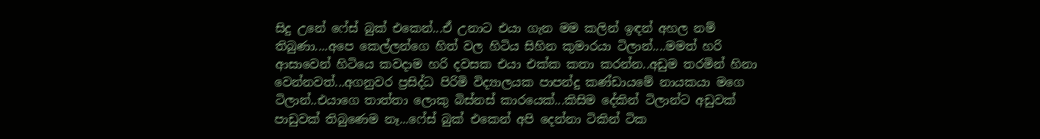සිදු උනේ ෆේස් බුක් එකෙන්...ඒ උනාට එයා ගැන මම කලින් ඉඳන් අහල නම් තිබුණා....අපෙ කෙල්ලන්ගෙ හිත් වල හිටිය සිහින කුමාරයා ටිලාන්....මමත් හරි ආසාවෙන් හිටියෙ කවදාම හරි දවසක එයා එක්ක කතා කරන්න..අඩුම තරමින් හිනා වෙන්නවත්...අගනුවර ප්‍රසිද්ධ පිරිමි විද්‍යාලයක පාපන්දු කණ්ඩායමේ නායකයා මගෙ ටිලාන්..එයාගෙ තාත්තා ලොකු බිස්නස් කාරයෙක්...කිසිම දේකින් ටිලාන්ට අඩුවක් පාඩුවක් තිබුණෙම නෑ...ෆේස් බුක් එකෙන් අපි දෙන්නා ටිකින් ටික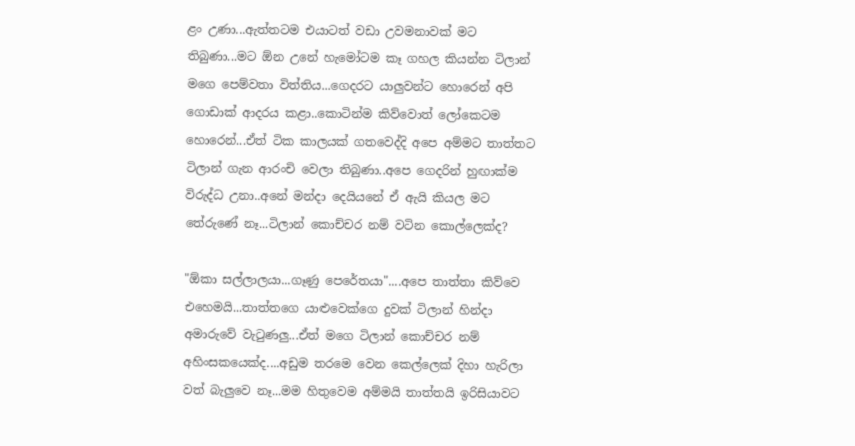ළං උණා...ඇත්තටම එයාටත් වඩා උවමනාවක් මට තිබුණා...මට ඕන උනේ හැමෝටම කෑ ගහල කියන්න ටිලාන් මගෙ පෙම්වතා විත්තිය...ගෙදරට යාලුවන්ට හොරෙන් අපි ගොඩාක් ආදරය කළා..කොටින්ම කිව්වොත් ලෝකෙටම හොරෙන්...ඒත් ටික කාලයක් ගතවෙද්දි අපෙ අම්මට තාත්තට ටිලාන් ගැන ආරංචි වෙලා තිබුණා..අපෙ ගෙදරින් හුඟාක්ම විරුද්ධ උනා..අනේ මන්දා දෙයියනේ ඒ ඇයි කියල මට තේරුණේ නෑ...ටිලාන් කොච්චර නම් වටින කොල්ලෙක්ද?

"ඕකා සල්ලාලයා...ගෑණු පෙරේතයා"....අපෙ තාත්තා කිව්වෙ එහෙමයි...තාත්තගෙ යාළුවෙක්ගෙ දුවක් ටිලාන් හින්දා අමාරුවේ වැටුණලු...ඒත් මගෙ ටිලාන් කොච්චර නම් අහිංසකයෙක්ද....අඩුම තරමෙ වෙන කෙල්ලෙක් දිහා හැරිලා වත් බැලුවෙ නෑ...මම හිතුවෙම අම්මයි තාත්තයි ඉරිසියාවට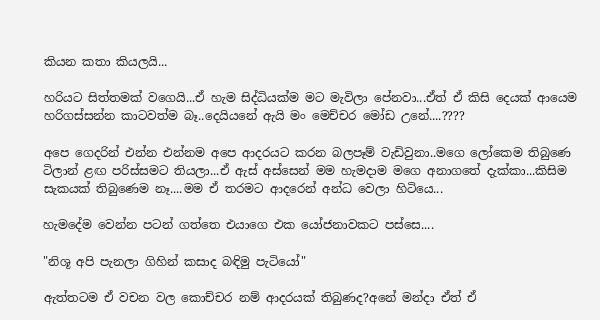කියන කතා කියලයි...

හරියට සිත්තමක් වගෙයි...ඒ හැම සිද්ධියක්ම මට මැවිලා පේනවා...ඒත් ඒ කිසි දෙයක් ආයෙම හරිගස්සන්න කාටවත්ම බෑ..දෙයියනේ ඇයි මං මෙච්චර මෝඩ උනේ....????

අපෙ ගෙදරින් එන්න එන්නම අපෙ ආදරයට කරන බලපෑම් වැඩිවුනා..මගෙ ලෝකෙම තිබුණෙ ටිලාන් ළඟ පරිස්සමට තියලා...ඒ ඇස් අස්සෙන් මම හැමදාම මගෙ අනාගතේ දැක්කා...කිසිම සැකයක් තිබුණෙම නෑ....මම ඒ තරමට ආදරෙන් අන්ධ වෙලා හිටියෙ...

හැමදේම වෙන්න පටන් ගත්තෙ එයාගෙ එක යෝජනාවකට පස්සෙ....

"නිශූ අපි පැනලා ගිහින් කසාද බඳිමු පැටියෝ"

ඇත්තටම ඒ වචන වල කොච්චර නම් ආදරයක් තිබුණද?අනේ මන්දා ඒත් ඒ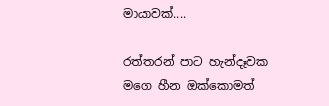මායාවක්....

රත්තරන් පාට හැන්දෑවක මගෙ හීන ඔක්කොමත්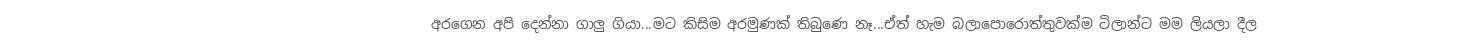අරගෙන අපි දෙන්නා ගාලු ගියා...මට කිසිම අරමුණක් තිබුණෙ නෑ...ඒත් හැම බලාපොරොත්තුවක්ම ටිලාන්ට මම ලියලා දීල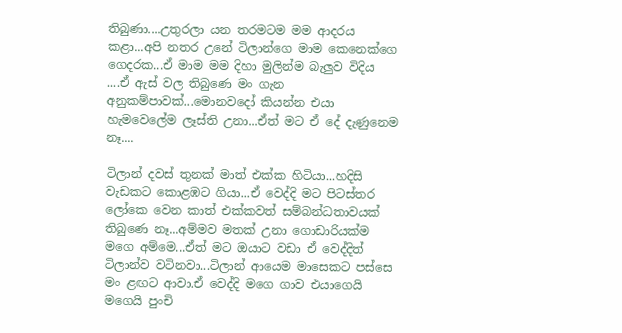තිබුණා....උතුරලා යන තරමටම මම ආදරය කළා...අපි නතර උනේ ටිලාන්ගෙ මාම කෙනෙක්ගෙ ගෙදරක...ඒ මාම මම දිහා මුලින්ම බැලුව විදිය ....ඒ ඇස් වල තිබුණෙ මං ගැන අනුකම්පාවක්...මොනවදෝ කියන්න එයා හැමවෙලේම ලෑස්ති උනා...ඒත් මට ඒ දේ දැණුනෙම නෑ....

ටිලාන් දවස් තුනක් මාත් එක්ක හිටියා...හදිසි වැඩකට කොළඹට ගියා...ඒ වෙද්දි මට පිටස්තර ලෝකෙ වෙන කාත් එක්කවත් සම්බන්ධතාවයක් තිබුණෙ නෑ...අම්මව මතක් උනා ගොඩාරියක්ම මගෙ අම්මෙ...ඒත් මට ඔයාට වඩා ඒ වෙද්දිත් ටිලාන්ව වටිනවා...ටිලාන් ආයෙම මාසෙකට පස්සෙ මං ළඟට ආවා.ඒ වෙද්දි මගෙ ගාව එයාගෙයි මගෙයි පුංචි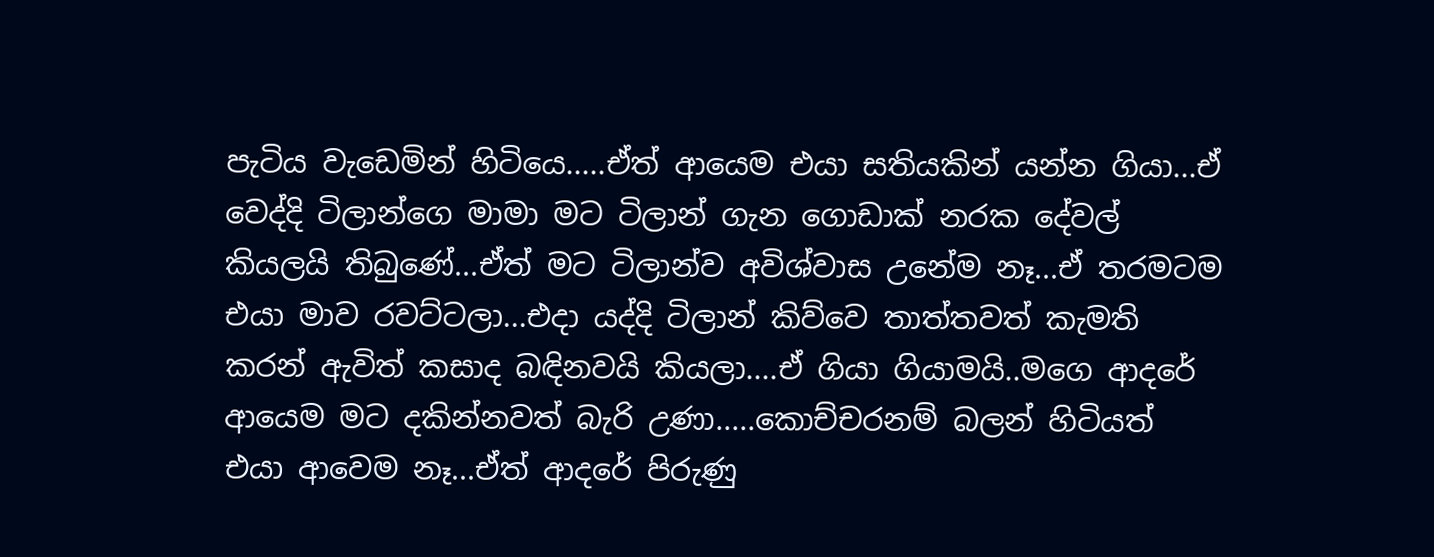පැටිය වැඩෙමින් හිටියෙ.....ඒත් ආයෙම එයා සතියකින් යන්න ගියා...ඒ වෙද්දි ටිලාන්ගෙ මාමා මට ටිලාන් ගැන ගොඩාක් නරක දේවල් කියලයි තිබුණේ...ඒත් මට ටිලාන්ව අවිශ්වාස උනේම නෑ...ඒ තරමටම එයා මාව රවට්ටලා...එදා යද්දි ටිලාන් කිව්වෙ තාත්තවත් කැමති කරන් ඇවිත් කසාද බඳිනවයි කියලා....ඒ ගියා ගියාමයි..මගෙ ආදරේ ආයෙම මට දකින්නවත් බැරි උණා.....කොච්චරනම් බලන් හිටියත් එයා ආවෙම නෑ...ඒත් ආදරේ පිරුණු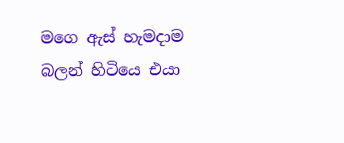මගෙ ඇස් හැමදාම බලන් හිටියෙ එයා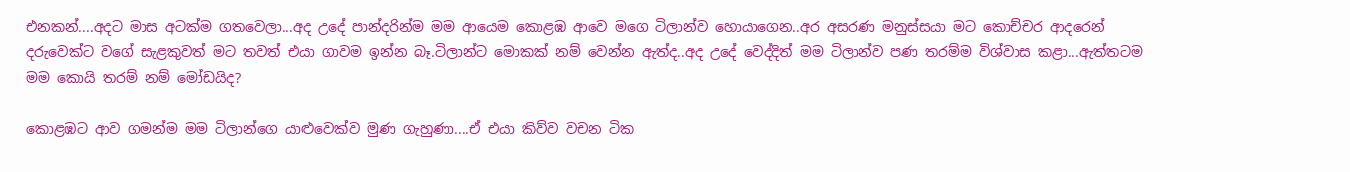එනකන්....අදට මාස අටක්ම ගතවෙලා...අද උදේ පාන්දරින්ම මම ආයෙම කොළඹ ආවෙ මගෙ ටිලාන්ව හොයාගෙන..අර අසරණ මනුස්සයා මට කොච්චර ආදරෙන් දරුවෙක්ට වගේ සැළකුවත් මට තවත් එයා ගාවම ඉන්න බෑ.ටිලාන්ට මොකක් නම් වෙන්න ඇත්ද..අද උදේ වෙද්දිත් මම ටිලාන්ව පණ තරම්ම විශ්වාස කළා...ඇත්තටම මම කොයි තරම් නම් මෝඩයිද?

කොළඹට ආව ගමන්ම මම ටිලාන්ගෙ යාළුවෙක්ව මුණ ගැහුණා....ඒ එයා කිව්ව වචන ටික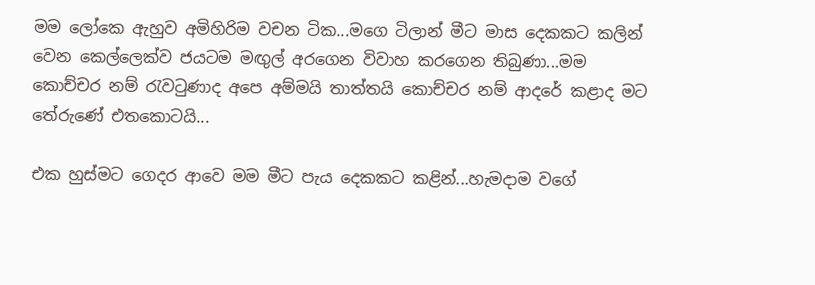මම ලෝකෙ ඇහුව අමිහිරිම වචන ටික...මගෙ ටිලාන් මීට මාස දෙකකට කලින් වෙන කෙල්ලෙක්ව ජයටම මඟුල් අරගෙන විවාහ කරගෙන තිබුණා...මම කොච්චර නම් රැවටුණාද අපෙ අම්මයි තාත්තයි කොච්චර නම් ආදරේ කළාද මට තේරුණේ එතකොටයි...

එක හුස්මට ගෙදර ආවෙ මම මීට පැය දෙකකට කළින්...හැමදාම වගේ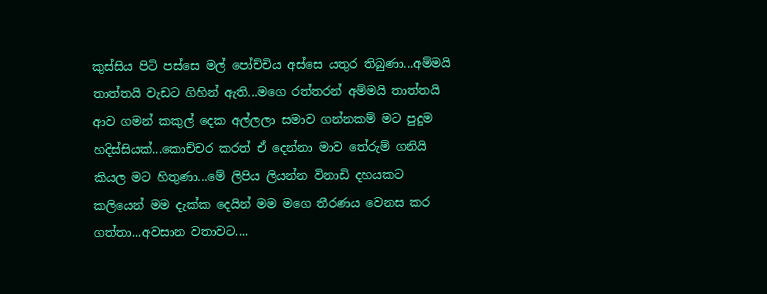කුස්සිය පිටි පස්සෙ මල් පෝච්චිය අස්සෙ යතුර තිබුණා...අම්මයි තාත්තයි වැඩට ගිහින් ඇති...මගෙ රත්තරන් අම්මයි තාත්තයි ආව ගමන් කකුල් දෙක අල්ලලා සමාව ගන්නකම් මට පුදුම හදිස්සියක්...කොච්චර කරත් ඒ දෙන්නා මාව තේරුම් ගනියි කියල මට හිතුණා...මේ ලිපිය ලියන්න විනාඩි දහයකට කලියෙන් මම දැක්ක දෙයින් මම මගෙ තීරණය වෙනස කර ගත්තා...අවසාන වතාවට....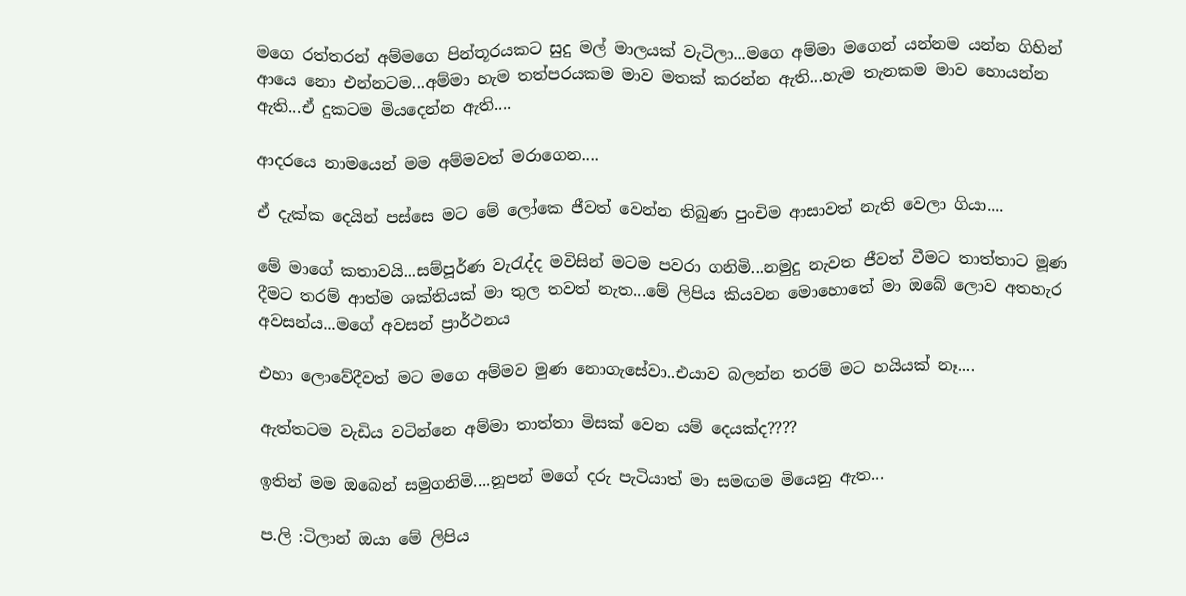මගෙ රත්තරන් අම්මගෙ පින්තූරයකට සුදු මල් මාලයක් වැටිලා...මගෙ අම්මා මගෙන් යන්නම යන්න ගිහින් ආයෙ නො එන්නටම...අම්මා හැම තත්පරයකම මාව මතක් කරන්න ඇති...හැම තැනකම මාව හොයන්න ඇති...ඒ දුකටම මියදෙන්න ඇති....

ආදරයෙ නාමයෙන් මම අම්මවත් මරාගෙන....

ඒ දැක්ක දෙයින් පස්සෙ මට මේ ලෝකෙ ජීවත් වෙන්න තිබුණ පුංචිම ආසාවත් නැති වෙලා ගියා....

මේ මාගේ කතාවයි...සම්පූර්ණ වැරැද්ද මවිසින් මටම පවරා ගනිමි...නමුදු නැවත ජීවත් වීමට තාත්තාට මූණ දීමට තරම් ආත්ම ශක්තියක් මා තුල තවත් නැත...මේ ලිපිය කියවන මොහොතේ මා ඔබේ ලොව අතහැර අවසන්ය...මගේ අවසන් ප්‍රාර්ථනය

එහා ලොවේදීවත් මට මගෙ අම්මව මුණ නොගැසේවා..එයාව බලන්න තරම් මට හයියක් නෑ....

ඇත්තටම වැඩිය වටින්නෙ අම්මා තාත්තා මිසක් වෙන යම් දෙයක්ද????

ඉතින් මම ඔබෙන් සමුගනිමි....නූපන් මගේ දරු පැටියාත් මා සමඟම මියෙනු ඇත...

ප.ලි :ටිලාන් ඔයා මේ ලිපිය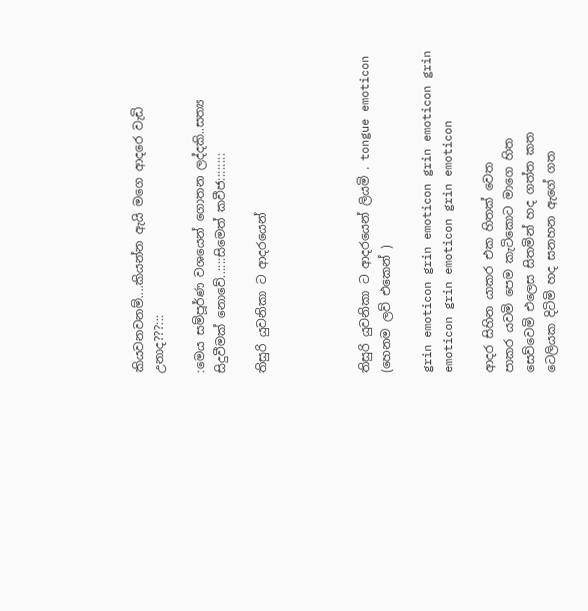කියවනවනම්....කියන්න ඇයි මගෙ ආදරෙ වැඩි උනාද???:::

:මෙය සම්පූර්ණ වශයෙන් ගොතන ලද්දකි..සත්‍ය සිදුවීමක් නොවේ..::::සිමෙත් කවීජ::::::::

තිසුරි යුවනිකා ට ආදරයෙන්




තිසුරි යුවනිකා ට ආදරයෙන් ලියමි . tongue emoticon (හෙනම ලව් එකෙන් )

grin emoticon grin emoticon grin emoticon grin emoticon grin emoticon grin emoticon

ආදර සිහින යාකර එක හිතක් වෙත
පාකර යවමි පෙම කැටිකොට මාගෙ හිත
සෙව්වෙමි එලෙස සිතමින් හද ගත්ත කත
ටෙලියක දිටිමි හද සනහන ඇගේ ගත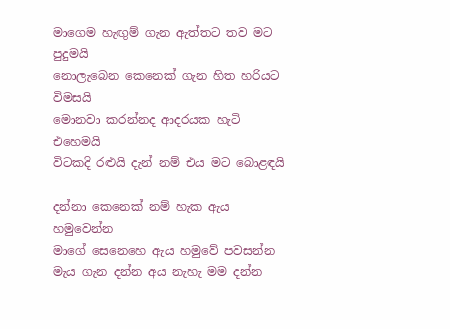මාගෙම හැඟුම් ගැන ඇත්තට තව මට පුදුමයි
නොලැබෙන කෙනෙක් ගැන හිත හරියට විමසයි
මොනවා කරන්නද ආදරයක හැටි එහෙමයි
විටකදි රළුයි දැන් නම් එය මට බොළඳයි

දන්නා කෙනෙක් නම් හැක ඇය හමුවෙන්න
මාගේ සෙනෙහෙ ඇය හමුවේ පවසන්න
මැය ගැන දන්න අය නැහැ මම දන්න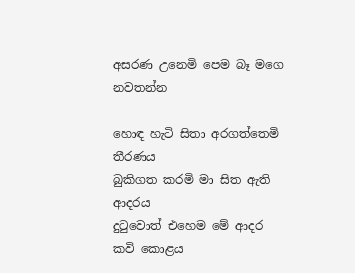අසරණ උනෙමි පෙම බෑ මගෙ නවතන්න

හොඳ හැටි සිතා අරගත්තෙමි තීරණය
බුකිගත කරමි මා සිත ඇති ආදරය
දුටුවොත් එහෙම මේ ආදර කවි කොළය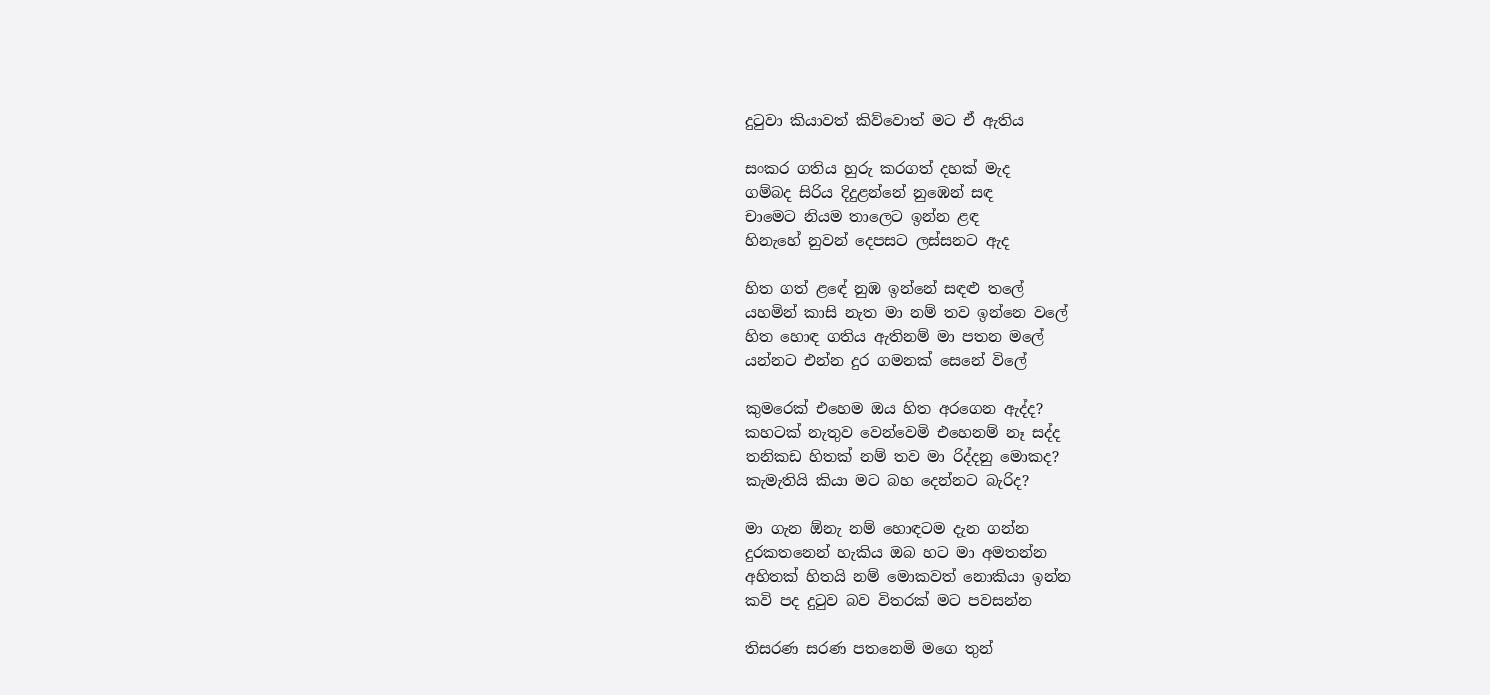දුටුවා කියාවත් කිව්වොත් මට ඒ ඇතිය

සංකර ගතිය හුරු කරගත් දහක් මැද
ගම්බද සිරිය දිදුළන්නේ නුඹෙන් සඳ
චාමෙට නියම තාලෙට ඉන්න ළඳ
හිනැහේ නුවන් දෙපසට ලස්සනට ඇද

හිත ගත් ළඳේ නුඹ ඉන්නේ සඳළු තලේ
යහමින් කාසි නැත මා නම් තව ඉන්නෙ වලේ
හිත හොඳ ගතිය ඇතිනම් මා පතන මලේ
යන්නට එන්න දුර ගමනක් සෙනේ විලේ

කුමරෙක් එහෙම ඔය හිත අරගෙන ඇද්ද?
කහටක් නැතුව වෙන්වෙමි එහෙනම් නෑ සද්ද
තනිකඩ හිතක් නම් තව මා රිද්දනු මොකද?
කැමැතියි කියා මට බහ දෙන්නට බැරිද?

මා ගැන ඕනැ නම් හොඳටම දැන ගන්න
දුරකතනෙන් හැකිය ඔබ හට මා අමතන්න
අහිතක් හිතයි නම් මොකවත් නොකියා ඉන්න
කවි පද දුටුව බව විතරක් මට පවසන්න

තිසරණ සරණ පතනෙමි මගෙ තුන්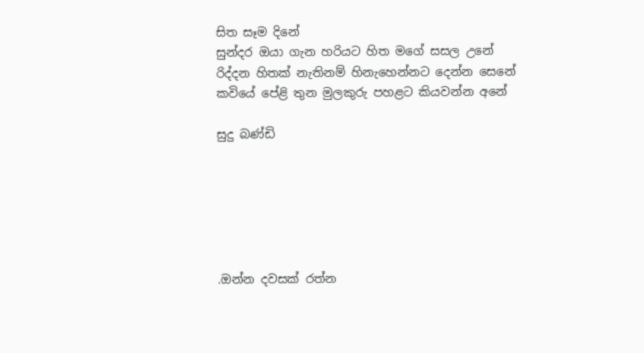සිත සෑම දිනේ
සුන්දර ඔයා ගැන හරියට හිත මගේ සසල උනේ
රිද්දන හිතක් නැතිනම් හිනැහෙන්නට දෙන්න සෙනේ
කවියේ පේළි තුන මුලකුරු පහළට කියවන්න අනේ

සුදු බණ්ඩි






.ඔන්න දවසක් රත්න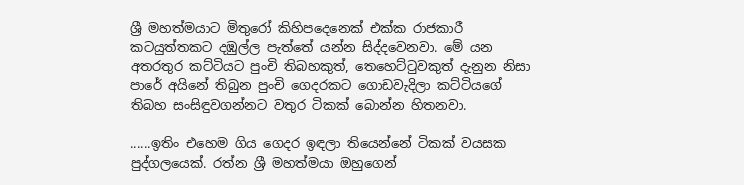ශ්‍රී මහත්මයාට මිතුරෝ කිහිපදෙනෙක් එක්ක රාජකාරී කටයුත්තකට දඹුල්ල පැත්තේ යන්න සිද්දවෙනවා. මේ යන අතරතුර කට්ටියට පුංචි තිබහකුත්, තෙහෙට්ටුවකුත් දැනුන නිසා පාරේ අයිනේ තිබුන පුංචි ගෙදරකට ගොඩවැදිලා කට්ටියගේ තිබහ සංසිඳුවගන්නට වතුර ටිකක් බොන්න හිතනවා.

......ඉතිං එහෙම ගිය ගෙදර ඉඳලා තියෙන්නේ ටිකක් වයසක පුද්ගලයෙක්. රත්න ශ්‍රී මහත්මයා ඔහුගෙන්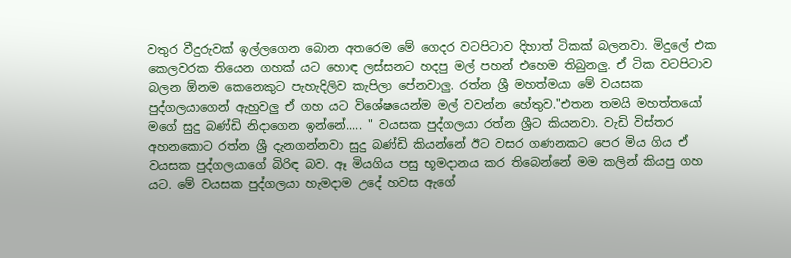වතුර වීදුරුවක් ඉල්ලගෙන බොන අතරෙම මේ ගෙදර වටපිටාව දිහාත් ටිකක් බලනවා. මිදුලේ එක කෙලවරක තියෙන ගහක් යට හොඳ ලස්සනට හදපු මල් පහන් එහෙම තිබුනලු. ඒ ටික වටපිටාව බලන ඕනම කෙනෙකුට පැහැදිලිව කැපිලා පේනවාලු. රත්න ශ්‍රී මහත්මයා මේ වයසක පුද්ගලයාගෙන් ඇහුවලු ඒ ගහ යට විශේෂයෙන්ම මල් වවන්න හේතුව."එතන තමයි මහත්තයෝ මගේ සුදු බණ්ඩි නිදාගෙන ඉන්නේ..... " වයසක පුද්ගලයා රත්න ශ්‍රීට කියනවා. වැඩි විස්තර අහනකොට රත්න ශ්‍රී දැනගන්නවා සුදු බණ්ඩි කියන්නේ ඊට වසර ගණනකට පෙර මිය ගිය ඒ වයසක පුද්ගලයාගේ බිරිඳ බව. ඈ මියගිය පසු භූමදානය කර තිබෙන්නේ මම කලින් කියපු ගහ යට. මේ වයසක පුද්ගලයා හැමදාම උදේ හවස ඇගේ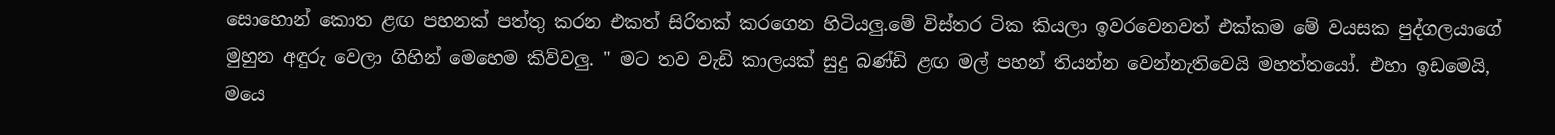සොහොන් කොත ළඟ පහනක් පත්තු කරන එකත් සිරිතක් කරගෙන හිටියලු.මේ විස්තර ටික කියලා ඉවරවෙනවත් එක්කම මේ වයසක පුද්ගලයාගේ මුහුන අඳුරු වෙලා ගිහින් මෙහෙම කිව්වලු. " මට තව වැඩි කාලයක් සුදු බණ්ඩි ළඟ මල් පහන් තියන්න වෙන්නැතිවෙයි මහත්තයෝ. එහා ඉඩමෙයි, මයෙ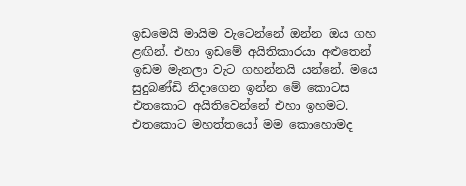ඉඩමෙයි මායිම වැටෙන්නේ ඔන්න ඔය ගහ ළඟින්. එහා ඉඩමේ අයිතිකාරයා අළුතෙන් ඉඩම මැනලා වැට ගහන්නයි යන්නේ. මයෙ සුදුබණ්ඩි නිදාගෙන ඉන්න මේ කොටස එතකොට අයිතිවෙන්නේ එහා ඉහමට. එතකොට මහත්තයෝ මම කොහොමද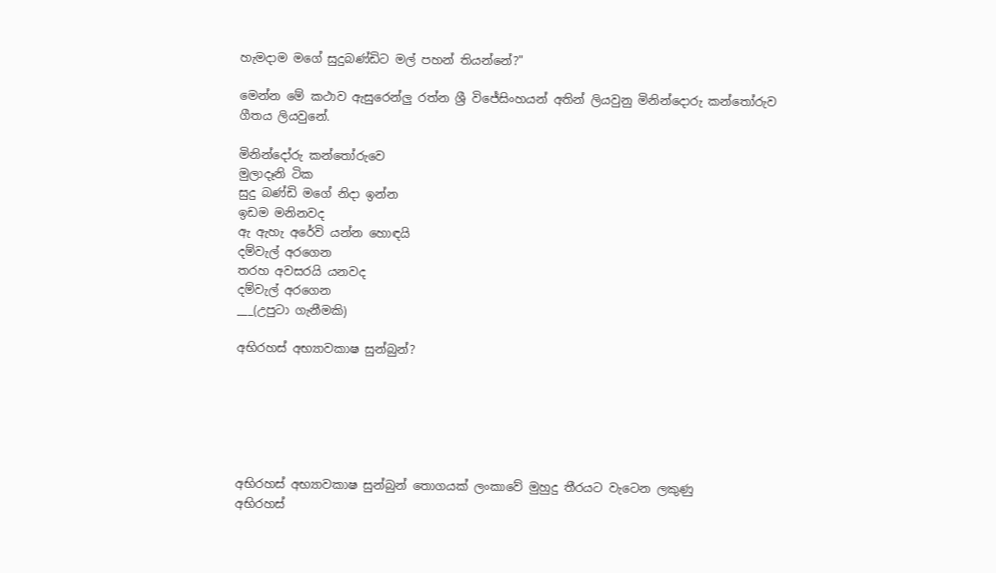හැමදාම මගේ සුදුබණ්ඩිට මල් පහන් තියන්නේ?"

මෙන්න මේ කථාව ඇසුරෙන්ලු රත්න ශ්‍රී විජේසිංහයන් අතින් ලියවුනු මිනින්දොරු කන්තෝරුව ගීතය ලියවුනේ.

මිනින්දෝරු කන්තෝරුවෙ
මුලාදෑනි ටික
සුදු බණ්ඩි මගේ නිදා ඉන්න
ඉඩම මනිනවද
ඇ ඇහැ අරේවි යන්න හොඳයි
දම්වැල් අරගෙන
තරහ අවසරයි යනවද
දම්වැල් අරගෙන
___(උපුටා ගැනීමකි)

අභිරහස් අභ්‍යාවකාෂ සුන්බුන්?






අභිරහස් අභ්‍යාවකාෂ සුන්බුන් තොගයක් ලංකාවේ මුහුදු තීරයට වැටෙන ලකුණු
අභිරහස්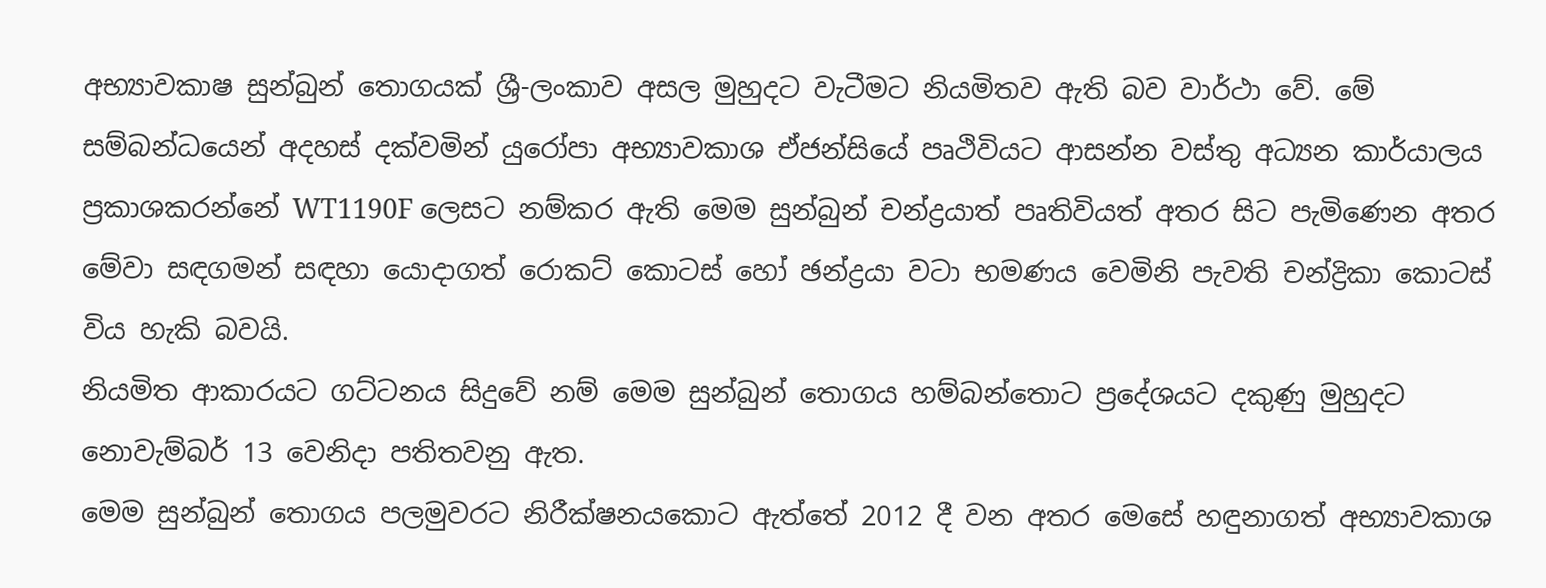අභ්‍යාවකාෂ සුන්බුන් තොගයක් ශ්‍රී-ලංකාව අසල මුහුදට වැටීමට නියමිතව ඇති බව වාර්ථා වේ. මේ සම්බන්ධයෙන් අදහස් දක්වමින් යුරෝපා අභ්‍යාවකාශ ඒජන්සියේ පෘථිවියට ආසන්න වස්තු අධ්‍යන කාර්යාලය ප්‍රකාශකරන්නේ WT1190F ලෙසට නම්කර ඇති මෙම සුන්බුන් චන්ද්‍රයාත් පෘතිවියත් අතර සිට පැමිණෙන අතර මේවා සඳගමන් සඳහා යොදාගත් රොකට් කොටස් හෝ ඡන්ද්‍රයා වටා භමණය වෙමිනි පැවති චන්ද්‍රිකා කොටස් විය හැකි බවයි.
නියමිත ආකාරයට ගට්ටනය සිදුවේ නම් මෙම සුන්බුන් තොගය හම්බන්තොට ප්‍රදේශයට දකුණු මුහුදට නොවැම්බර් 13 වෙනිදා පතිතවනු ඇත.
මෙම සුන්බුන් තොගය පලමුවරට නිරීක්ෂනයකොට ඇත්තේ 2012 දී වන අතර මෙසේ හඳුනාගත් අභ්‍යාවකාශ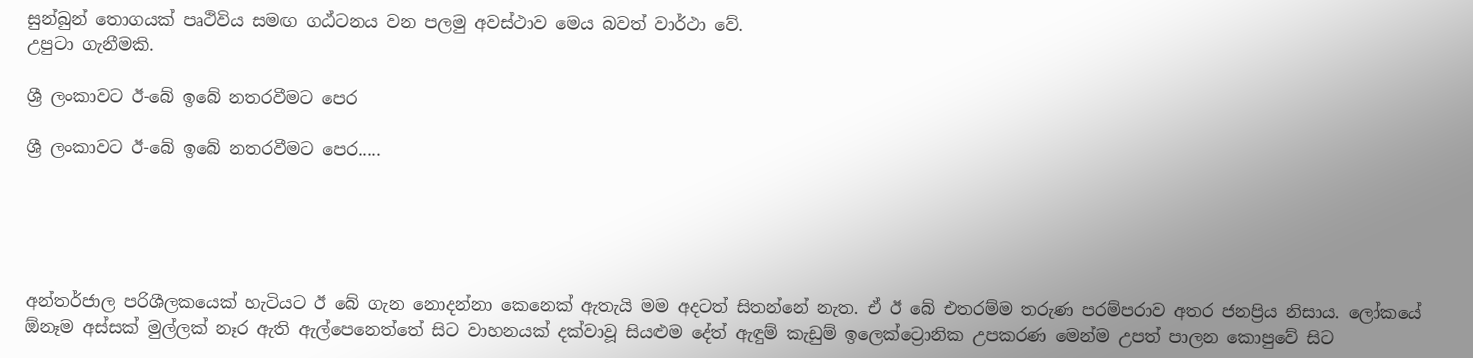සුන්බුන් තොගයක් පෘථිවිය සමඟ ගඨ්ටනය වන පලමු අවස්ථාව මෙය බවත් වාර්ථා වේ.
උපුටා ගැනීමකි.

ශ්‍රී ලංකාවට ඊ-බේ ඉබේ නතරවීමට පෙර

ශ්‍රී ලංකාවට ඊ-බේ ඉබේ නතරවීමට පෙර.....





අන්තර්ජාල පරිශීලකයෙක් හැටියට ඊ බේ ගැන නොදන්නා කෙනෙක් ඇතැයි මම අදටත් සිතන්නේ නැත. ඒ ඊ බේ එතරම්ම තරුණ පරම්පරාව අතර ජනප්‍රිය නිසාය. ලෝකයේ ඕනෑම අස්සක් මුල්ලක් නෑර ඇති ඇල්පෙනෙත්තේ සිට වාහනයක් දක්වාවූ සියළුම දේත් ඇඳුම් කැඩුම් ඉලෙක්ට්‍රොනික උපකරණ මෙන්ම උපත් පාලන කොපුවේ සිට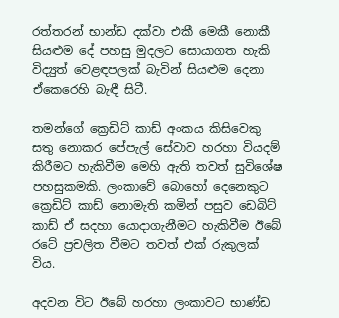රත්තරන් භාන්ඩ දක්වා එකී මෙකී නොකී සියළුම දේ පහසු මුදලට සොයාගත හැකි විද්‍යුත් වෙළඳපලක් බැවින් සියළුම දෙනා ඒකෙරෙහි බැඳී සිටී.

තමන්ගේ ක්‍රෙඩිට් කාඩ් අංකය කිසිවෙකු සතු නොකර පේපැල් සේවාව හරහා වියදම් කිරීමට හැකිවීම මෙහි ඇති තවත් සුවිශේෂ පහසුකමකි. ලංකාවේ බොහෝ දෙනෙකුට ක්‍රෙඩිට් කාඩ් නොමැති කමින් පසුව ඩෙබිට් කාඩ් ඒ සදහා යොදාගැනීමට හැකිවීම ඊබේ රටේ ප්‍රචලිත වීමට තවත් එක් රුකුලක් විය.

අදවන විට ඊබේ හරහා ලංකාවට භාණ්ඩ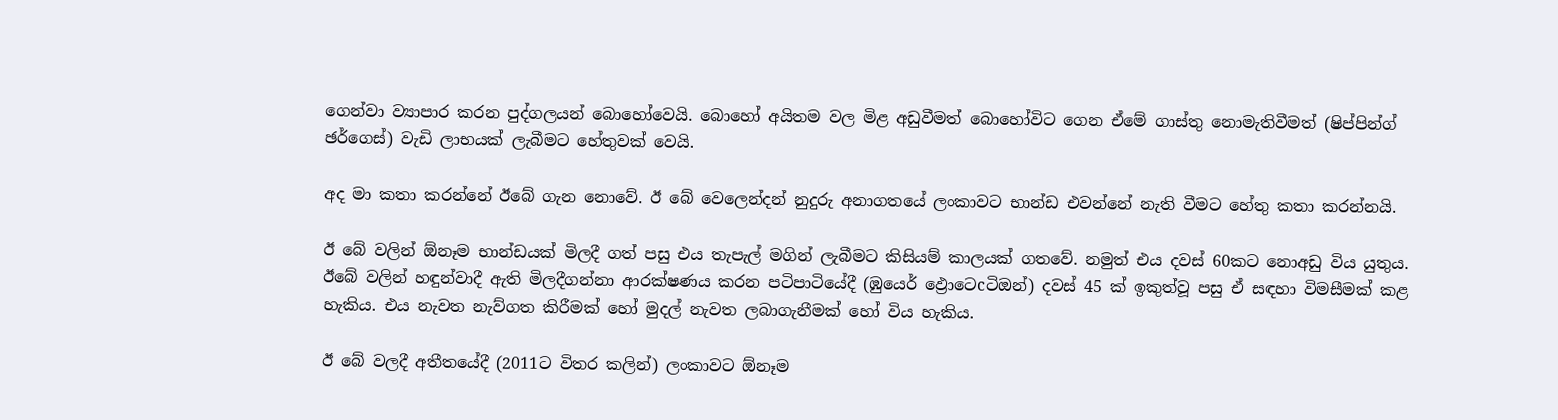ගෙන්වා ව්‍යාපාර කරන පුද්ගලයන් බොහෝවෙයි. බොහෝ අයිතම වල මිළ අඩුවීමත් බොහෝවිට ගෙන ඒමේ ගාස්තු නොමැතිවීමත් (ෂිප්පින්ග් ඡර්ගෙස්) වැඩි ලාභයක් ලැබීමට හේතුවක් වෙයි.

අද මා කතා කරන්නේ ඊබේ ගැන නොවේ. ඊ බේ වෙලෙන්දන් නුදුරු අනාගතයේ ලංකාවට භාන්ඩ එවන්නේ නැති වීමට හේතු කතා කරන්නයි.

ඊ බේ වලින් ඕනෑම භාන්ඩයක් මිලදී ගත් පසු එය තැපැල් මගින් ලැබීමට කිසියම් කාලයක් ගතවේ. නමුත් එය දවස් 60කට නොඅඩු විය යුතුය. ඊබේ වලින් හඳුන්වාදී ඇති මිලදීගන්නා ආරක්ෂණය කරන පටිපාටියේදී (ඹුයෙර් ඵ්‍රොටෙcටිඔන්) දවස් 45 ක් ඉකුත්වූ පසු ඒ සඳහා විමසීමක් කළ හැකිය. එය නැවත නැව්ගත කිරීමක් හෝ මුදල් නැවත ලබාගැනීමක් හෝ විය හැකිය.

ඊ බේ වලදී අතීතයේදී (2011ට විතර කලින්) ලංකාවට ඕනෑම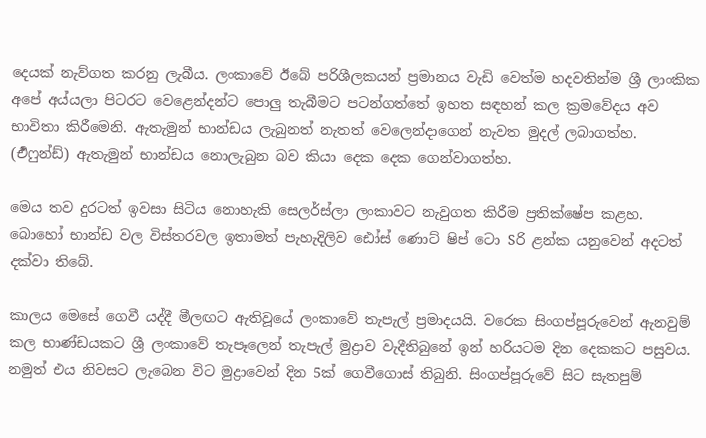දෙයක් නැව්ගත කරනු ලැබීය. ලංකාවේ ඊබේ පරිශීලකයන් ප්‍රමානය වැඩි වෙත්ම හදවතින්ම ශ්‍රී ලාංකික අපේ අය්යලා පිටරට වෙළෙන්දන්ට පොලු තැබීමට පටන්ගත්තේ ඉහත සඳහන් කල ක්‍රමවේදය අව භාවිතා කිරීමෙනි. ඇතැමුන් භාන්ඩය ලැබුනත් නැතත් වෙලෙන්දාගෙන් නැවත මුදල් ලබාගත්හ. (ර්‍එෆුන්ඩ්) ඇතැමුන් භාන්ඩය නොලැබුන බව කියා දෙක දෙක ගෙන්වාගත්හ.

මෙය තව දුරටත් ඉවසා සිටිය නොහැකි සෙලර්ස්ලා ලංකාවට නැවුගත කිරීම ප්‍රතික්ෂේප කළහ. බොහෝ භාන්ඩ වල විස්තරවල ඉතාමත් පැහැදිලිව ඪෝස් ණොට් ෂිප් ටො Sරි ළන්ක යනුවෙන් අදටත් දක්වා තිබේ.

කාලය මෙසේ ගෙවී යද්දී මීලඟට ඇතිවූයේ ලංකාවේ තැපැල් ප්‍රමාදයයි. වරෙක සිංගප්පූරුවෙන් ඇනවුම් කල භාණ්ඩයකට ශ්‍රී ලංකාවේ තැපෑලෙන් තැපැල් මුද්‍රාව වැදීතිබුනේ ඉන් හරියටම දින දෙකකට පසුවය. නමුත් එය නිවසට ලැබෙන විට මුද්‍රාවෙන් දින 5ක් ගෙවීගොස් තිබුනි. සිංගප්පූරුවේ සිට සැතපුම්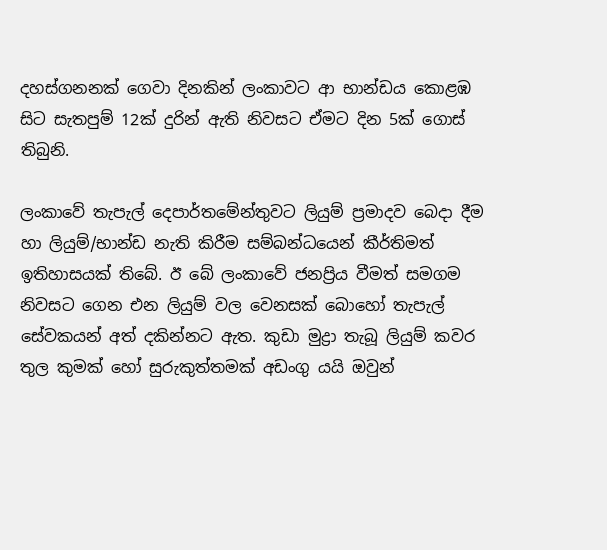දහස්ගනනක් ගෙවා දිනකින් ලංකාවට ආ භාන්ඩය කොළඹ සිට සැතපුම් 12ක් දුරින් ඇති නිවසට ඒමට දින 5ක් ගොස් තිබුනි.

ලංකාවේ තැපැල් දෙපාර්තමේන්තුවට ලියුම් ප්‍රමාදව බෙදා දීම හා ලියුම්/භාන්ඩ නැති කිරීම සම්බන්ධයෙන් කීර්තිමත් ඉතිහාසයක් තිබේ. ඊ බේ ලංකාවේ ජනප්‍රිය වීමත් සමගම නිවසට ගෙන එන ලියුම් වල වෙනසක් බොහෝ තැපැල් සේවකයන් අත් දකින්නට ඇත. කුඩා මුද්‍රා තැබූ ලියුම් කවර තුල කුමක් හෝ සුරුකුත්තමක් අඩංගු යයි ඔවුන්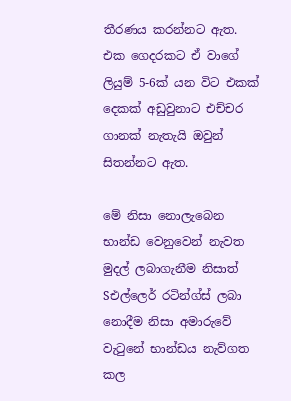තීරණය කරන්නට ඇත. එක ගෙදරකට ඒ වාගේ ලියුම් 5-6ක් යන විට එකක් දෙකක් අඩුවුනාට එච්චර ගානක් නැතැයි ඔවුන් සිතන්නට ඇත.

මේ නිසා නොලැබෙන භාන්ඩ වෙනුවෙන් නැවත මුදල් ලබාගැනීම නිසාත් Sඑල්ලෙර් රටින්ග්ස් ලබා නොදීම නිසා අමාරුවේ වැටුනේ භාන්ඩය නැව්ගත කල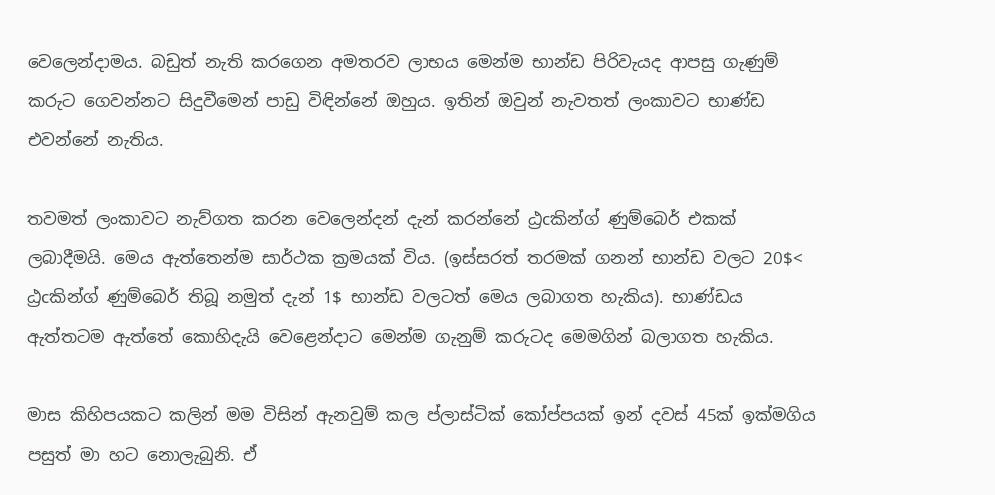වෙලෙන්දාමය. බඩුත් නැති කරගෙන අමතරව ලාභය මෙන්ම භාන්ඩ පිරිවැයද ආපසු ගැණුම් කරුට ගෙවන්නට සිදුවීමෙන් පාඩු විඳින්නේ ඔහුය. ඉතින් ඔවුන් නැවතත් ලංකාවට භාණ්ඩ එවන්නේ නැතිය.

තවමත් ලංකාවට නැව්ගත කරන වෙලෙන්දන් දැන් කරන්නේ ඨ්‍රcකින්ග් ණුම්බෙර් එකක් ලබාදීමයි. මෙය ඇත්තෙන්ම සාර්ථක ක්‍රමයක් විය. (ඉස්සරත් තරමක් ගනන් භාන්ඩ වලට 20$< ඨ්‍රcකින්ග් ණුම්බෙර් තිබූ නමුත් දැන් 1$ භාන්ඩ වලටත් මෙය ලබාගත හැකිය). භාණ්ඩය ඇත්තටම ඇත්තේ කොහිදැයි වෙළෙන්දාට මෙන්ම ගැනුම් කරුටද මෙමගින් බලාගත හැකිය.

මාස කිහිපයකට කලින් මම විසින් ඇනවුම් කල ප්ලාස්ටික් කෝප්පයක් ඉන් දවස් 45ක් ඉක්මගිය පසුත් මා හට නොලැබුනි. ඒ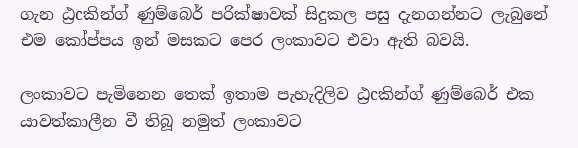ගැන ඨ්‍රcකින්ග් ණුම්බෙර් පරික්ෂාවක් සිදුකල පසු දැනගන්නට ලැබුනේ එම කෝප්පය ඉන් මසකට පෙර ලංකාවට එවා ඇති බවයි.

ලංකාවට පැමිනෙන තෙක් ඉතාම පැහැදිලිව ඨ්‍රcකින්ග් ණුම්බෙර් එක යාවත්කාලීන වී තිබූ නමුත් ලංකාවට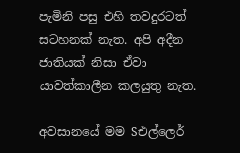පැමිනි පසු එහි තවදුරටත් සටහනක් නැත. අපි අදීන ජාතියක් නිසා ඒවා යාවත්කාලීන කලයුතු නැත.

අවසානයේ මම Sඑල්ලෙර්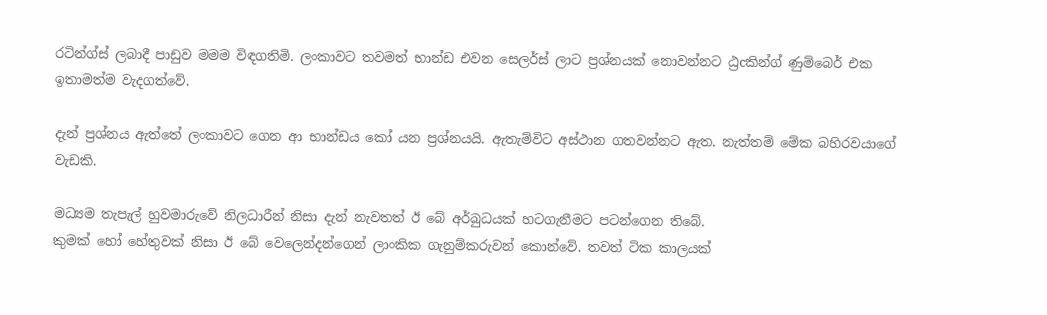රටින්ග්ස් ලබාදී පාඩුව මමම විඳගතිමි. ලංකාවට තවමත් භාන්ඩ එවන සෙලර්ස් ලාට ප්‍රශ්නයක් නොවන්නට ඨ්‍රcකින්ග් ණුම්බෙර් එක ඉතාමත්ම වැදගත්වේ.

දැන් ප්‍රශ්නය ඇත්තේ ලංකාවට ගෙන ආ භාන්ඩය කෝ යන ප්‍රශ්නයයි. ඇතැම්විට අස්ථාන ගතවන්නට ඇත. නැත්තම් මේක බහිරවයාගේ වැඩකි.

මධ්‍යම තැපැල් හුවමාරුවේ නිලධාරීන් නිසා දැන් නැවතත් ඊ බේ අර්බුධයක් හටගැනීමට පටන්ගෙන තිබේ.
කුමක් හෝ හේතුවක් නිසා ඊ බේ වෙලෙන්දන්ගෙන් ලාංකික ගැනුම්කරුවන් කොන්වේ. තවත් ටික කාලයක්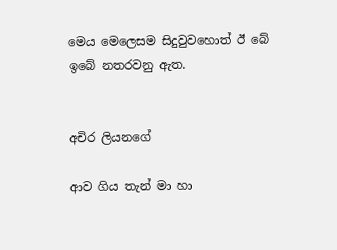මෙය මෙලෙසම සිදුවුවහොත් ඊ බේ ඉබේ නතරවනු ඇත.


අචිර ලියනගේ

ආව ගිය තැන් මා හා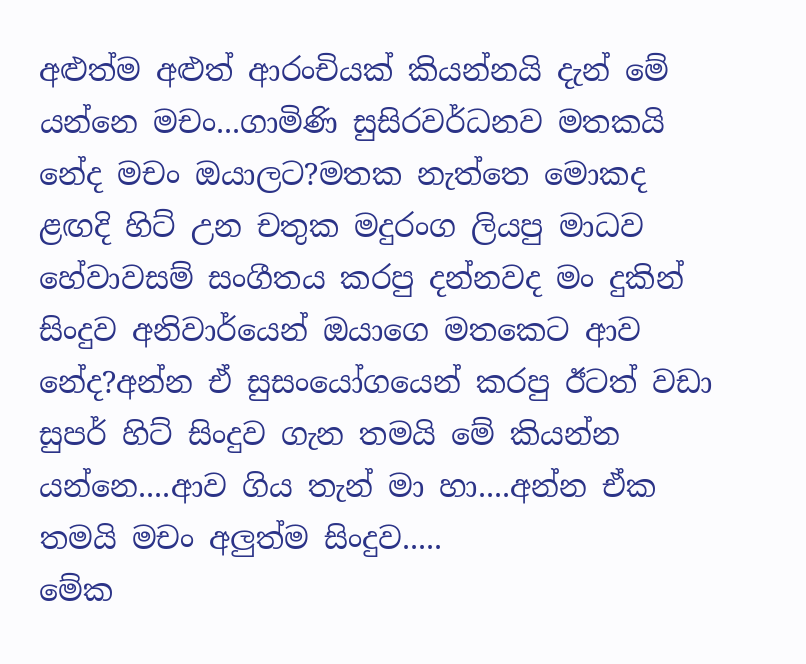අළුත්ම අළුත් ආරංචියක් කියන්නයි දැන් මේ යන්නෙ මචං...ගාමිණි සුසිරවර්ධනව මතකයි නේද මචං ඔයාලට?මතක නැත්තෙ මොකද ළඟදි හිට් උන චතුක මදුරංග ලියපු මාධව හේවාවසම් සංගීතය කරපු දන්නවද මං දුකින් සිංදුව අනිවාර්යෙන් ඔයාගෙ මතකෙට ආව නේද?අන්න ඒ සුසංයෝගයෙන් කරපු ඊටත් වඩා සුපර් හිට් සිංදුව ගැන තමයි මේ කියන්න යන්නෙ....ආව ගිය තැන් මා හා....අන්න ඒක තමයි මචං අලුත්ම සිංදුව.....
මේක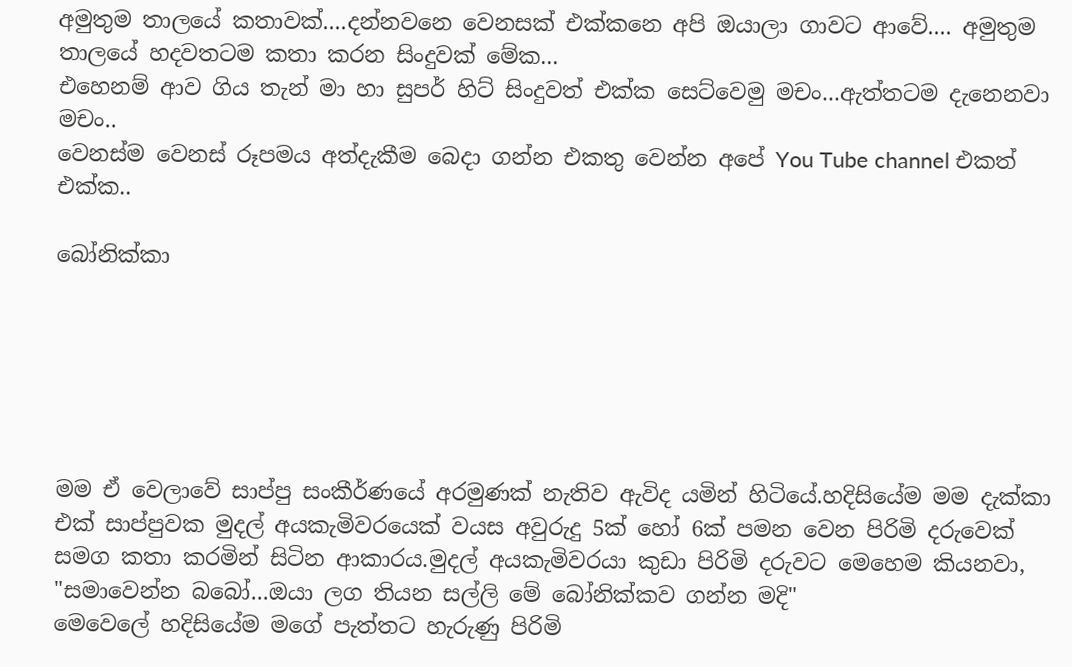අමුතුම තාලයේ කතාවක්....දන්නවනෙ වෙනසක් එක්කනෙ අපි ඔයාලා ගාවට ආවේ.... අමුතුම තාලයේ හදවතටම කතා කරන සිංදුවක් මේක...
එහෙනම් ආව ගිය තැන් මා හා සුපර් හිට් සිංදුවත් එක්ක සෙට්වෙමු මචං...ඇත්තටම දැනෙනවා මචං..
වෙනස්ම වෙනස් රූපමය අත්දැකීම බෙදා ගන්න එකතු වෙන්න අපේ You Tube channel එකත් එක්ක..

බෝනික්කා






මම ඒ වෙලාවේ සාප්පු සංකීර්ණයේ අරමුණක් නැතිව ඇවිද යමින් හිටියේ.හදිසියේම මම දැක්කා එක් සාප්පුවක මුදල් අයකැමිවරයෙක් වයස අවුරුදු 5ක් හෝ 6ක් පමන වෙන පිරිමි දරුවෙක් සමග කතා කරමින් සිටින ආකාරය.මුදල් අයකැමිවරයා කුඩා පිරිමි දරුවට මෙහෙම කියනවා,
"සමාවෙන්න බබෝ...ඔයා ලග තියන සල්ලි මේ බෝනික්කව ගන්න මදි"
මෙවෙලේ හදිසියේම මගේ පැත්තට හැරුණු පිරිමි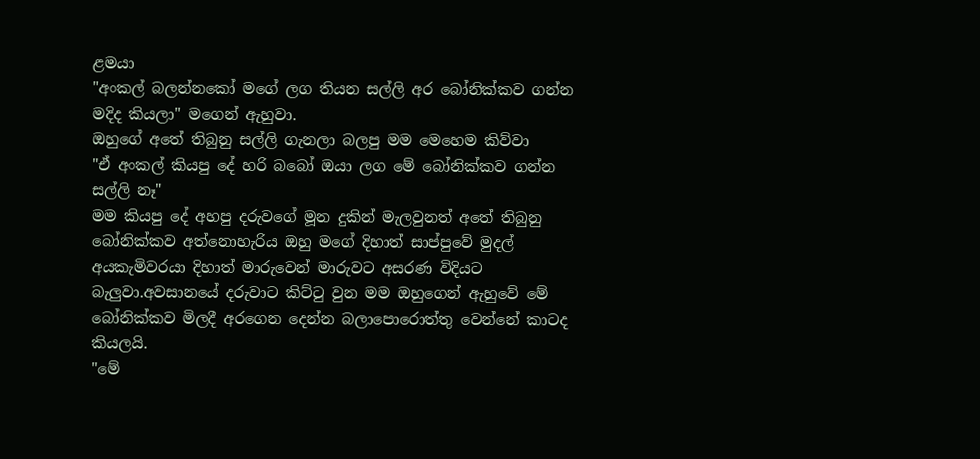ළමයා
"අංකල් බලන්නකෝ මගේ ලග තියන සල්ලි අර බෝනික්කව ගන්න මදිද කියලා" මගෙන් ඇහුවා.
ඔහුගේ අතේ තිබුනු සල්ලි ගැනලා බලපු මම මෙහෙම කිව්වා
"ඒ අංකල් කියපු දේ හරි බබෝ ඔයා ලග මේ බෝනික්කව ගන්න සල්ලි නෑ"
මම කියපු දේ අහපු දරුවගේ මූන දුකින් මැලවුනත් අතේ තිබුනු බෝනික්කව අත්නොහැරිය ඔහු මගේ දිහාත් සාප්පුවේ මුදල් අයකැමිවරයා දිහාත් මාරුවෙන් මාරුවට අසරණ විදියට බැලුවා.අවසානයේ දරුවාට කිට්ටු වුන මම ඔහුගෙන් ඇහුවේ මේ බෝනික්කව මිලදී අරගෙන දෙන්න බලාපොරොත්තු වෙන්නේ කාටද කියලයි.
"මේ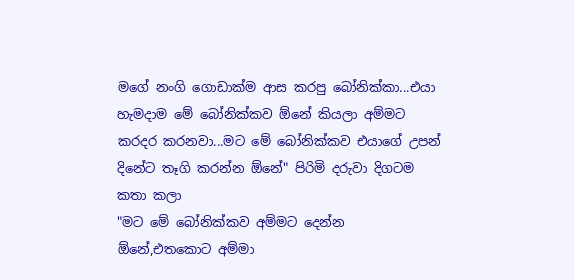මගේ නංගි ගොඩාක්ම ආස කරපු බෝනික්කා...එයා හැමදාම මේ බෝනික්කව ඕනේ කියලා අම්මට කරදර කරනවා...මට මේ බෝනික්කව එයාගේ උපන් දිනේට තෑගි කරන්න ඕනේ" පිරිමි දරුවා දිගටම කතා කලා
"මට මේ බෝනික්කව අම්මට දෙන්න ඕනේ,එතකොට අම්මා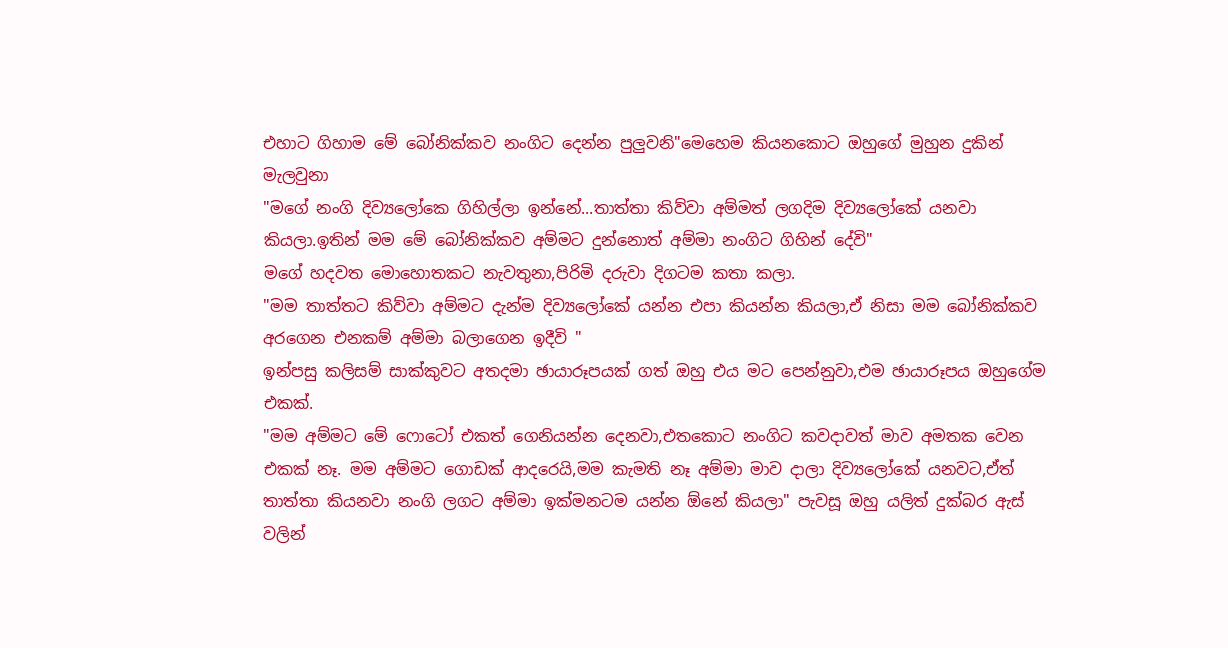එහාට ගිහාම මේ බෝනික්කව නංගිට දෙන්න පුලුවනි"මෙහෙම කියනකොට ඔහුගේ මුහුන දුකින් මැලවුනා
"මගේ නංගි දිව්‍යලෝකෙ ගිහිල්ලා ඉන්නේ...තාත්තා කිව්වා අම්මත් ලගදිම දිව්‍යලෝකේ යනවා කියලා.ඉතින් මම මේ බෝනික්කව අම්මට දුන්නොත් අම්මා නංගිට ගිහින් දේවි"
මගේ හදවත මොහොතකට නැවතුනා,පිරිමි දරුවා දිගටම කතා කලා.
"මම තාත්තට කිව්වා අම්මට දැන්ම දිව්‍යලෝකේ යන්න එපා කියන්න කියලා,ඒ නිසා මම බෝනික්කව අරගෙන එනකම් අම්මා බලාගෙන ඉදීවි "
ඉන්පසු කලිසම් සාක්කුවට අතදමා ඡායාරූපයක් ගත් ඔහු එය මට පෙන්නුවා,එම ඡායාරූපය ඔහුගේම එකක්.
"මම අම්මට මේ ෆොටෝ එකත් ගෙනියන්න දෙනවා,එතකොට නංගිට කවදාවත් මාව අමතක වෙන එකක් නෑ. මම අම්මට ගොඩක් ආදරෙයි,මම කැමති නෑ අම්මා මාව දාලා දිව්‍යලෝකේ යනවට,ඒත් තාත්තා කියනවා නංගි ලගට අම්මා ඉක්මනටම යන්න ඕනේ කියලා" පැවසූ ඔහු යලිත් දුක්බර ඇස් වලින්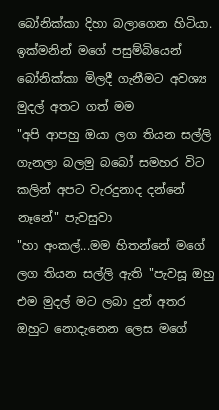බෝනික්කා දිහා බලාගෙන හිටියා.
ඉක්මනින් මගේ පසුම්බියෙන් බෝනික්කා මිලදී ගැනීමට අවශ්‍ය මුදල් අතට ගත් මම
"අපි ආපහු ඔයා ලග තියන සල්ලි ගැනලා බලමු බබෝ සමහර විට කලින් අපට වැරදුනාද දන්නේ නෑනේ" පැවසුවා
"හා අංකල්...මම හිතන්නේ මගේ ලග තියන සල්ලි ඇති "පැවසූ ඔහු එම මුදල් මට ලබා දුන් අතර ඔහුට නොදැනෙන ලෙස මගේ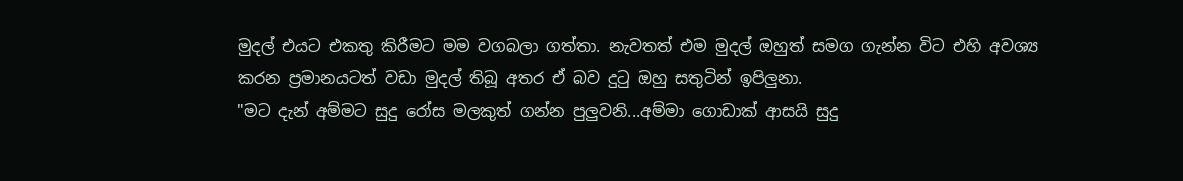මුදල් එයට එකතු කිරීමට මම වගබලා ගත්තා. නැවතත් එම මුදල් ඔහුත් සමග ගැන්න විට එහි අවශ්‍ය කරන ප්‍රමානයටත් වඩා මුදල් තිබූ අතර ඒ බව දුටු ඔහු සතුටින් ඉපිලුනා.
"මට දැන් අම්මට සුදු රෝස මලකුත් ගන්න පුලුවනි...අම්මා ගොඩාක් ආසයි සුදු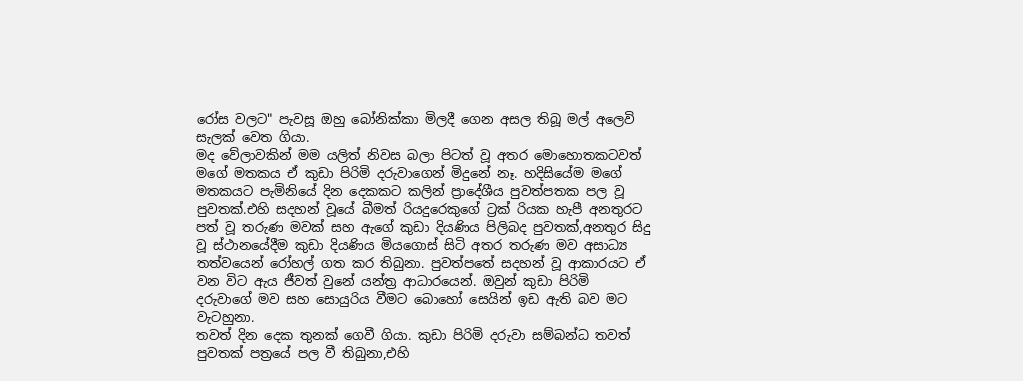රෝස වලට" පැවසූ ඔහු බෝනික්කා මිලදී ගෙන අසල තිබූ මල් අලෙවි සැලක් වෙත ගියා.
මද වේලාවකින් මම යලිත් නිවස බලා පිටත් වූ අතර මොහොතකටවත් මගේ මතකය ඒ කුඩා පිරිමි දරුවාගෙන් මිදුනේ නෑ. හදිසියේම මගේ මතකයට පැමිනියේ දින දෙකකට කලින් ප්‍රාදේශීය පුවත්පතක පල වූ පුවතක්.එහි සදහන් වූයේ බීමත් රියදුරෙකුගේ ට්‍රක් රියක හැපී අනතුරට පත් වූ තරුණ මවක් සහ ඇගේ කුඩා දියණිය පිලිබද පුවතක්,අනතුර සිදු වූ ස්ථානයේදීම කුඩා දියණිය මියගොස් සිටි අතර තරුණ මව අසාධ්‍ය තත්වයෙන් රෝහල් ගත කර තිබුනා. පුවත්පතේ සදහන් වූ ආකාරයට ඒ වන විට ඇය ජීවත් වුනේ යන්ත්‍ර ආධාරයෙන්. ඔවුන් කුඩා පිරිමි දරුවාගේ මව සහ සොයුරිය වීමට බොහෝ සෙයින් ඉඩ ඇති බව මට වැටහුනා.
තවත් දින දෙක තුනක් ගෙවී ගියා. කුඩා පිරිමි දරුවා සම්බන්ධ තවත් පුවතක් පත්‍රයේ පල වී තිබුනා,එහි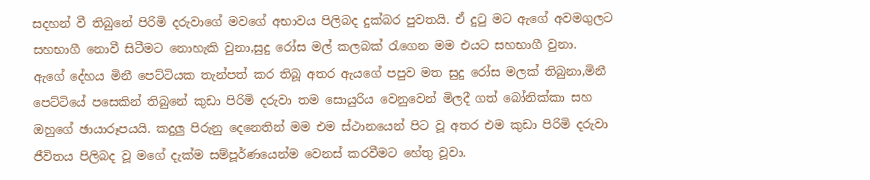සදහන් වී තිබුනේ පිරිමි දරුවාගේ මවගේ අභාවය පිලිබද දුක්බර පුවතයි. ඒ දුටු මට ඇගේ අවමගුලට සහභාගී නොවී සිටීමට නොහැකි වුනා,සුදු රෝස මල් කලබක් රැගෙන මම එයට සහභාගී වුනා.
ඇගේ දේහය මිනී පෙට්ටියක තැන්පත් කර තිබූ අතර ඇයගේ පපුව මත සුදු රෝස මලක් තිබුනා,මිනී පෙට්ටියේ පසෙකින් තිබුනේ කුඩා පිරිමි දරුවා තම සොයුරිය වෙනුවෙන් මිලදී ගත් බෝනික්කා සහ ඔහුගේ ඡායාරූපයයි. කදුලු පිරුනු දෙනෙතින් මම එම ස්ථානයෙන් පිට වූ අතර එම කුඩා පිරිමි දරුවා ජීවිතය පිලිබද වූ මගේ දැක්ම සම්පූර්ණයෙන්ම වෙනස් කරවීමට හේතු වූවා.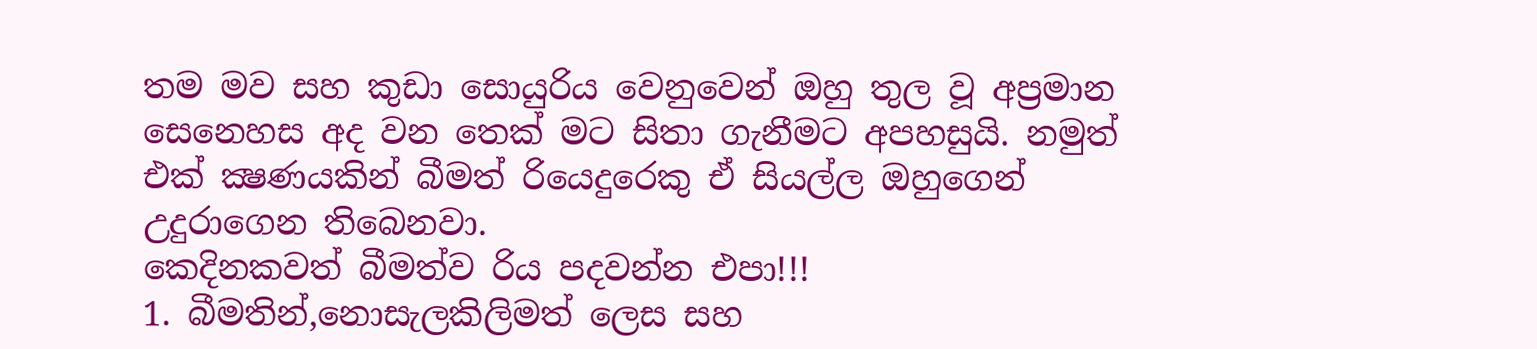තම මව සහ කුඩා සොයුරිය වෙනුවෙන් ඔහු තුල වූ අප්‍රමාන සෙනෙහස අද වන තෙක් මට සිතා ගැනීමට අපහසුයි. නමුත් එක් ක්‍ෂණයකින් බීමත් රියෙදුරෙකු ඒ සියල්ල ඔහුගෙන් උදුරාගෙන තිබෙනවා.
කෙදිනකවත් බීමත්ව රිය පදවන්න එපා!!!
1. බීමතින්,නොසැලකිලිමත් ලෙස සහ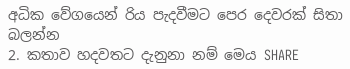අධික වේගයෙන් රිය පැදවීමට පෙර දෙවරක් සිතා බලන්න
2. කතාව හදවතට දැනුනා නම් මෙය SHARE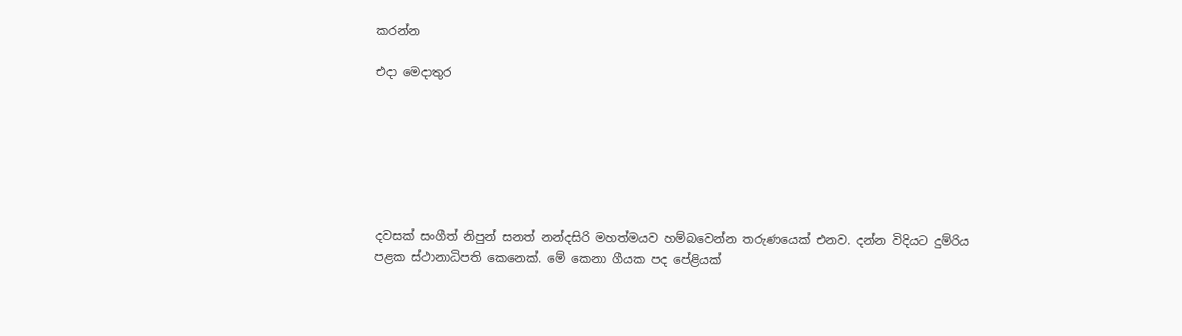කරන්න

එදා මෙදාතුර







දවසක් සංගීත් නිපුන් සනත් නන්දසිරි මහත්මයව හම්බවෙන්න තරුණයෙක් එනව. දන්න විදියට දුම්රිය
පළක ස්ථානාධිපති කෙනෙක්. මේ කෙනා ගීයක පද පේළියක්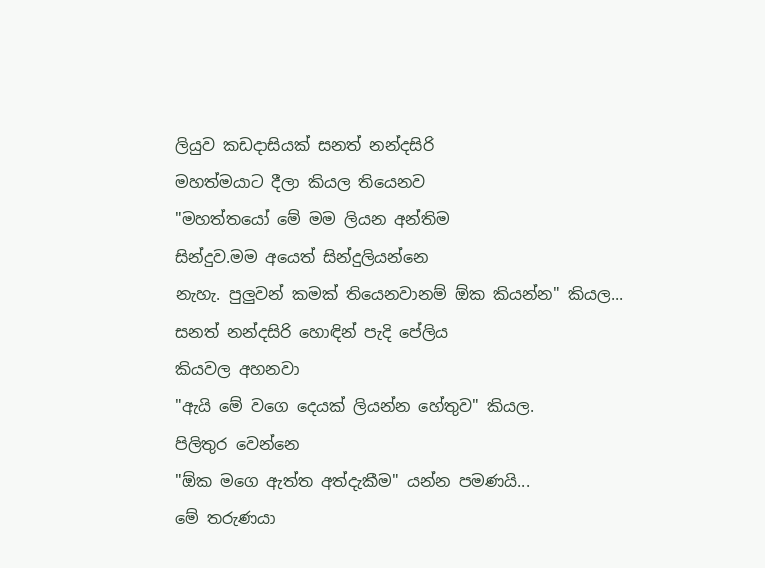ලියුව කඩදාසියක් සනත් නන්දසිරි
මහත්මයාට දීලා කියල තියෙනව
"මහත්තයෝ මේ මම ලියන අන්තිම
සින්දුව.මම අයෙත් සින්දුලියන්නෙ
නැහැ. පුලුවන් කමක් තියෙනවානම් ඕක කියන්න" කියල...
සනත් නන්දසිරි හොඳින් පැදි පේලිය
කියවල අහනවා
"ඇයි මේ වගෙ දෙයක් ලියන්න හේතුව" කියල.
පිලිතුර වෙන්නෙ
"ඕක මගෙ ඇත්ත අත්දැකීම" යන්න පමණයි...
මේ තරුණයා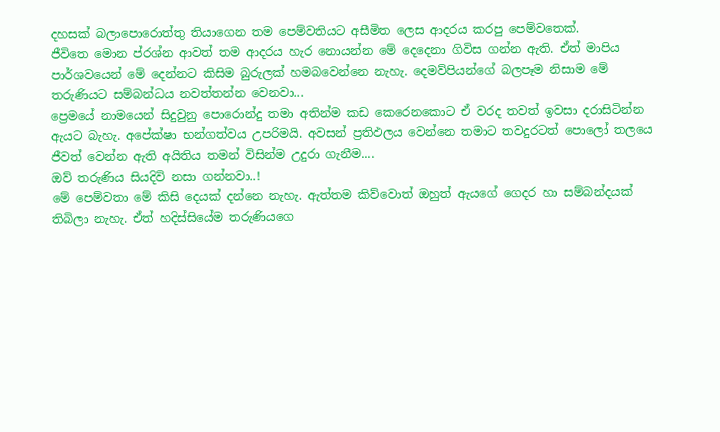දහසක් බලාපොරොත්තු තියාගෙන තම පෙම්වතියට අසීමිත ලෙස ආදරය කරපු පෙම්වතෙක්.
ජීවිතෙ මොන ප්රශ්න ආවත් තම ආදරය හැර නොයන්න මේ දෙදෙනා ගිවිස ගන්න ඇති. ඒත් මාපිය
පාර්ශවයෙන් මේ දෙන්නට කිසිම බුරුලක් හමබවෙන්නෙ නැහැ. දෙමව්පියන්ගේ බලපෑම නිසාම මේ
තරුණියට සම්බන්ධය නවත්තන්න වෙනවා...
ප්‍රෙමයේ නාමයෙන් සිදුවුනු පොරොන්දු තමා අතින්ම කඩ කෙරෙනකොට ඒ වරද තවත් ඉවසා දරාසිටින්න
ඇයට බැහැ. අපේක්ෂා භන්ගත්වය උපරිමයි. අවසන් ප්‍රතිඵලය වෙන්නෙ තමාට තවදුරටත් පොලෝ තලයෙ
ජීවත් වෙන්න ඇති අයිතිය තමන් විසින්ම උදුරා ගැනීම....
ඔව් තරුණිය සියදිවි නසා ගන්නවා..!
මේ පෙම්වතා මේ කිසි දෙයක් දන්නෙ නැහැ. ඇත්තම කිව්වොත් ඔහුත් ඇයගේ ගෙදර හා සම්බන්දයක්
තිබිලා නැහැ. ඒත් හදිස්සියේම තරුණියගෙ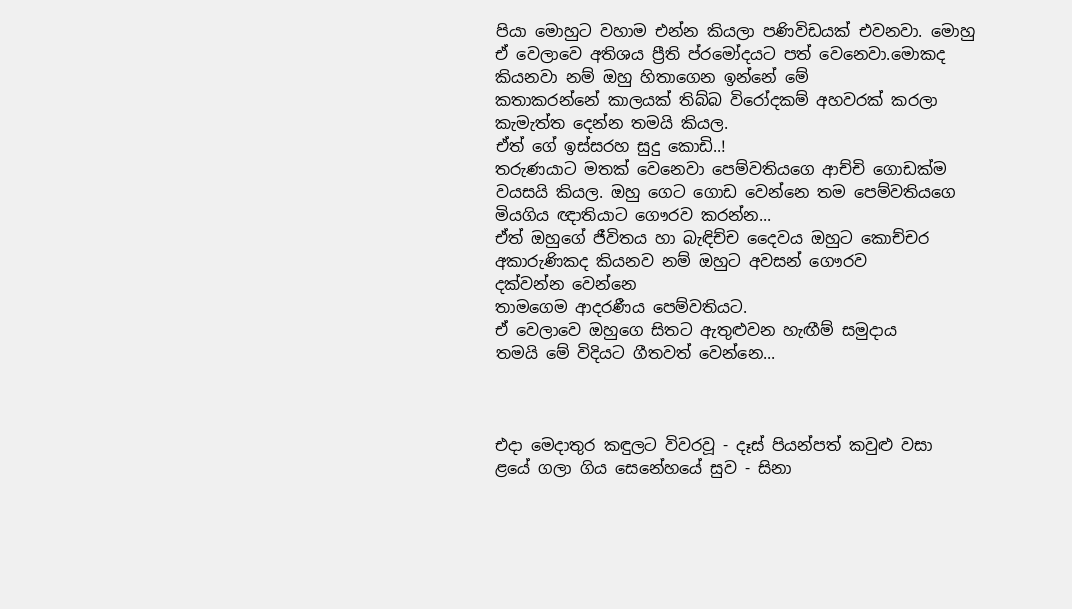පියා මොහුට වහාම එන්න කියලා පණිවිඩයක් එවනවා. මොහු
ඒ වෙලාවෙ අතිශය ප්‍රීති ප්රමෝදයට පත් වෙනෙවා.මොකද කියනවා නම් ඔහු හිතාගෙන ඉන්නේ මේ
කතාකරන්නේ කාලයක් තිබ්බ විරෝදකම් අහවරක් කරලා කැමැත්ත දෙන්න තමයි කියල.
ඒත් ගේ ඉස්සරහ සුදු කොඩි..!
තරුණයාට මතක් වෙනෙවා පෙම්වතියගෙ ආච්චි ගොඩක්ම වයසයි කියල. ඔහු ගෙට ගොඩ වෙන්නෙ තම පෙම්වතියගෙ මියගිය ඥාතියාට ගෞරව කරන්න...
ඒත් ඔහුගේ ජීවිතය හා බැඳිච්ච දෛවය ඔහුට කොච්චර අකාරුණිකද කියනව නම් ඔහුට අවසන් ගෞරව
දක්වන්න වෙන්නෙ
තාමගෙම ආදරණීය පෙම්වතියට.
ඒ වෙලාවෙ ඔහුගෙ සිතට ඇතුළුවන හැඟීම් සමුදාය
තමයි මේ විදියට ගීතවත් වෙන්නෙ...



එදා මෙදාතුර කඳුලට විවරවූ - දෑස් පියන්පත් කවුළු වසා
ළයේ ගලා ගිය සෙනේහයේ සුව - සිනා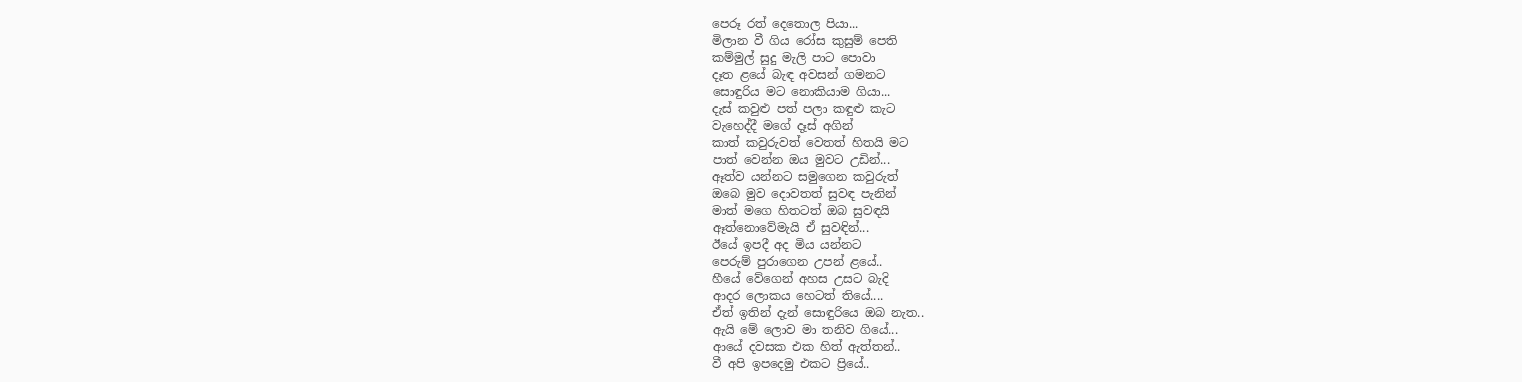පෙරූ රත් දෙතොල පියා...
මිලාන වී ගිය රෝස කුසුම් පෙති
කම්මුල් සුදු මැලි පාට පොවා
දෑත ළයේ බැඳ අවසන් ගමනට
සොඳුරිය මට නොකියාම ගියා...
දැස් කවුළු පත් පලා කඳුළු කැට
වැහෙද්දී මගේ දෑස් අගින්
කාත් කවුරුවත් වෙතත් හිතයි මට
පාත් වෙන්න ඔය මුවට උඩින්...
ඈත්ව යන්නට සමුගෙන කවුරුත්
ඔබෙ මුව දොවතත් සුවඳ පැනින්
මාත් මගෙ හිතටත් ඔබ සුවඳයි
ඈත්නොවේමැයි ඒ සුවඳින්...
ඊයේ ඉපදී අද මිය යන්නට
පෙරුම් පුරාගෙන උපන් ළයේ..
හීයේ වේගෙන් අහස උසට බැදි
ආදර ලොකය හෙටත් තියේ....
ඒත් ඉතින් දැන් සොඳුරියෙ ඔබ නැත..
ඇයි මේ ලොව මා තනිව ගියේ...
ආයේ දවසක එක හිත් ඇත්තන්..
වී අපි ඉපදෙමු එකට ප්‍රියේ..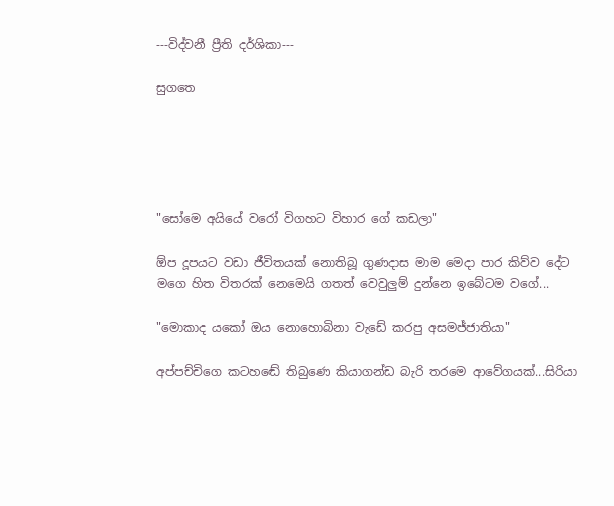---විද්වනී ප්‍රීති දර්ශිකා---

සුගතෙ





"සෝමෙ අයියේ වරෝ විගහට විහාර ගේ කඩලා"

ඕප දූපයට වඩා ජීවිතයක් නොතිබූ ගුණදාස මාම මෙදා පාර කිව්ව දේට මගෙ හිත විතරක් නෙමෙයි ගතත් වෙවුලුම් දුන්නෙ ඉබේටම වගේ...

"මොකාද යකෝ ඔය නොහොබිනා වැඩේ කරපු අසමජ්ජාතියා"

අප්පච්චිගෙ කටහඬේ තිබුණෙ කියාගන්ඩ බැරි තරමෙ ආවේගයක්...සිරියා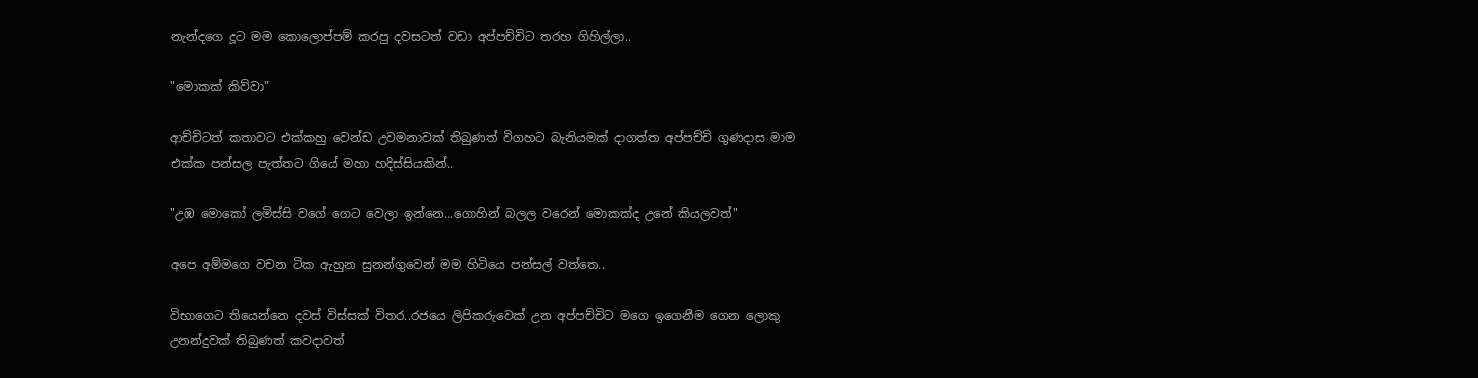නැන්දගෙ දූට මම කොලොප්පම් කරපු දවසටත් වඩා අප්පච්චිට තරහ ගිහිල්ලා..

"මොකක් කිව්වා"

ආච්චිටත් කතාවට එක්කහු වෙන්ඩ උවමනාවක් තිබුණත් විගහට බැනියමක් දාගත්ත අප්පච්චි ගුණදාස මාම එක්ක පන්සල පැත්තට ගියේ මහා හදිස්සියකින්..

"උඹ මොකෝ ලමිස්සි වගේ ගෙට වෙලා ඉන්නෙ...ගොහින් බලල වරෙන් මොකක්ද උනේ කියලවත්"

අපෙ අම්මගෙ වචන ටික ඇහුන සුනන්ගුවෙන් මම හිටියෙ පන්සල් වත්තෙ..

විභාගෙට තියෙන්නෙ දවස් විස්සක් විතර..රජයෙ ලිපිකරුවෙක් උන අප්පච්චිට මගෙ ඉගෙනීම ගෙන ලොකු උනන්දුවක් තිබුණත් කවදාවත්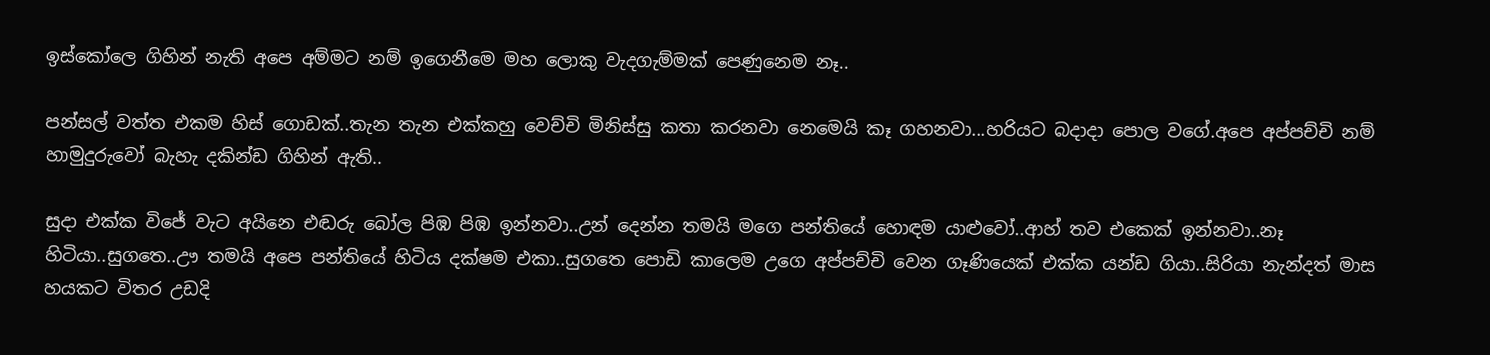ඉස්කෝලෙ ගිහින් නැති අපෙ අම්මට නම් ඉගෙනීමෙ මහ ලොකු වැදගැම්මක් පෙණුනෙම නෑ..

පන්සල් වත්ත එකම හිස් ගොඩක්..තැන තැන එක්කහු වෙච්චි මිනිස්සු කතා කරනවා නෙමෙයි කෑ ගහනවා...හරියට බදාදා පොල වගේ.අපෙ අප්පච්චි නම් හාමුදුරුවෝ බැහැ දකින්ඩ ගිහින් ඇති..

සුදා එක්ක විජේ වැට අයිනෙ එඬරු බෝල පිඹ පිඹ ඉන්නවා..උන් දෙන්න තමයි මගෙ පන්තියේ හොඳම යාළුවෝ..ආහ් තව එකෙක් ඉන්නවා..නෑ හිටියා..සුගතෙ..ඌ තමයි අපෙ පන්තියේ හිටිය දක්ෂම එකා..සුගතෙ පොඩි කාලෙම උගෙ අප්පච්චි වෙන ගෑණියෙක් එක්ක යන්ඩ ගියා..සිරියා නැන්දත් මාස හයකට විතර උඩදි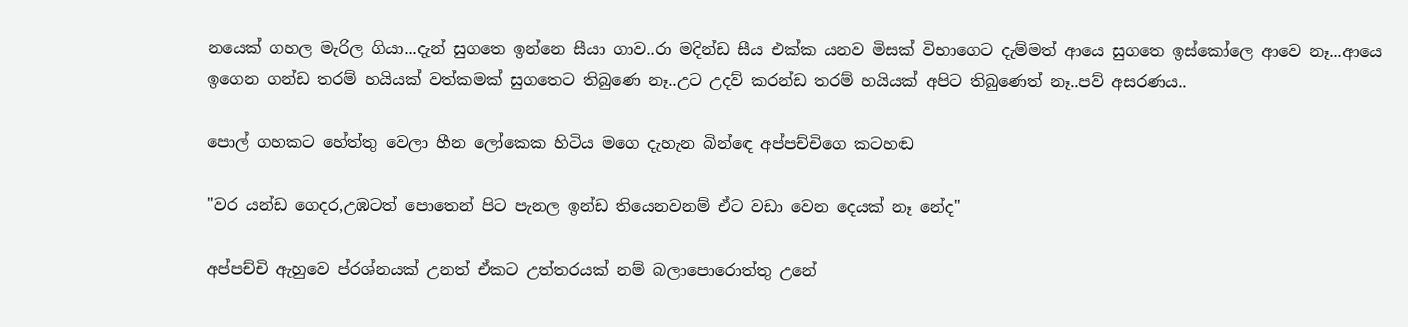නයෙක් ගහල මැරිල ගියා...දැන් සුගතෙ ඉන්නෙ සීයා ගාව..රා මදින්ඩ සීය එක්ක යනව මිසක් විභාගෙට දැම්මත් ආයෙ සුගතෙ ඉස්කෝලෙ ආවෙ නෑ...ආයෙ ඉගෙන ගන්ඩ තරම් හයියක් වත්කමක් සුගතෙට තිබුණෙ නෑ..උට උදව් කරන්ඩ තරම් හයියක් අපිට තිබුණෙත් නෑ..පව් අසරණය..

පොල් ගහකට හේත්තු වෙලා හීන ලෝකෙක හිටිය මගෙ දැහැන බින්ඳෙ අප්පච්චිගෙ කටහඬ

"වර යන්ඩ ගෙදර,උඹටත් පොතෙන් පිට පැනල ඉන්ඩ තියෙනවනම් ඒට වඩා වෙන දෙයක් නෑ නේද"

අප්පච්චි ඇහුවෙ ප්රශ්නයක් උනත් ඒකට උත්තරයක් නම් බලාපොරොත්තු උනේ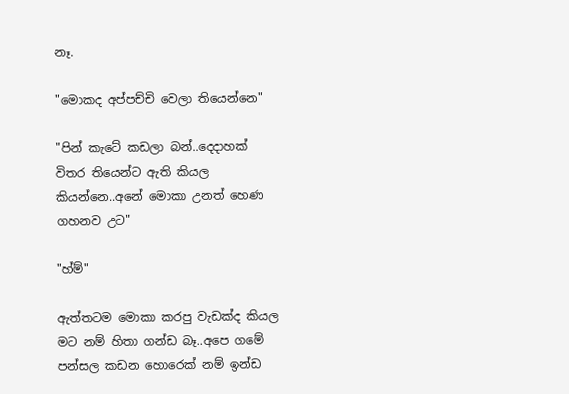නෑ.

"මොකද අප්පච්චි වෙලා තියෙන්නෙ"

"පින් කැටේ කඩලා බන්..දෙදාහක් විතර තියෙන්ට ඇති කියල කියන්නෙ..අනේ මොකා උනත් හෙණ ගහනව උට"

"හ්ම්"

ඇත්තටම මොකා කරපු වැඩක්ද කියල මට නම් හිතා ගන්ඩ බෑ..අපෙ ගමේ පන්සල කඩන හොරෙක් නම් ඉන්ඩ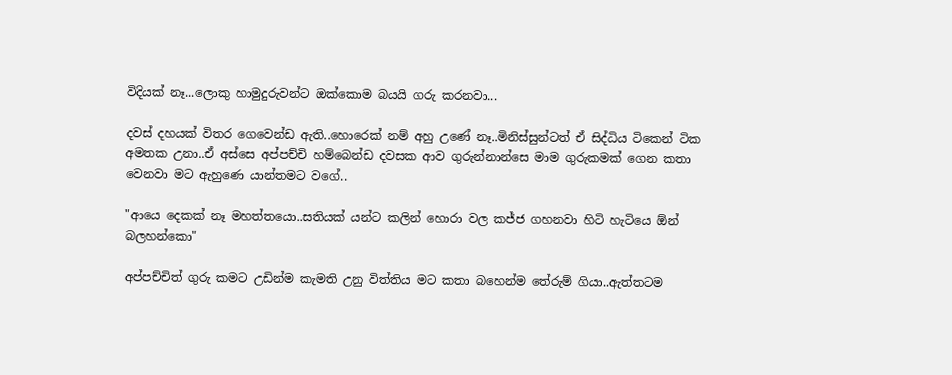විදියක් නෑ...ලොකු හාමුදුරුවන්ට ඔක්කොම බයයි ගරු කරනවා...

දවස් දහයක් විතර ගෙවෙන්ඩ ඇති..හොරෙක් නම් අහු උණේ නෑ..මිනිස්සුන්ටත් ඒ සිද්ධිය ටිකෙන් ටික අමතක උනා..ඒ අස්සෙ අප්පච්චි හම්බෙන්ඩ දවසක ආව ගුරුන්නාන්සෙ මාම ගුරුකමක් ගෙන කතා වෙනවා මට ඇහුණෙ යාන්තමට වගේ..

"ආයෙ දෙකක් නෑ මහත්තයො..සතියක් යන්ට කලින් හොරා වල කජ්ජ ගහනවා හිටි හැටියෙ ඕන් බලහන්කො"

අප්පච්චිත් ගුරු කමට උඩින්ම කැමති උනු විත්තිය මට කතා බහෙන්ම තේරුම් ගියා..ඇත්තටම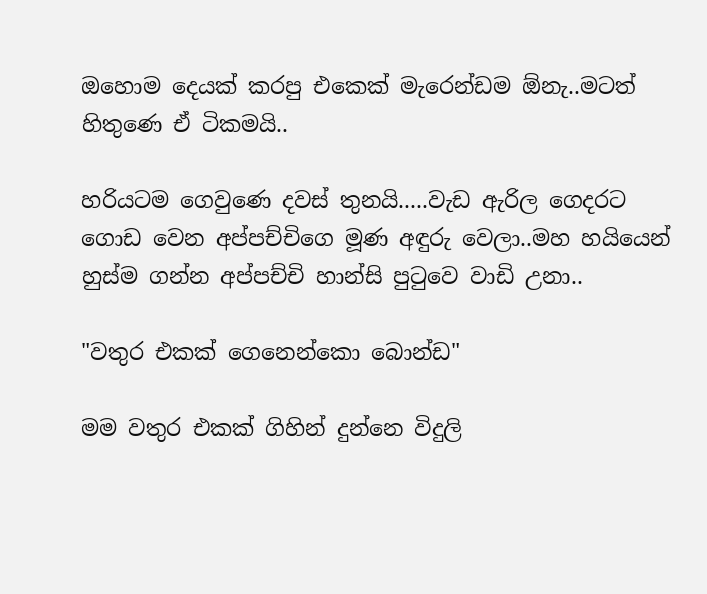ඔහොම දෙයක් කරපු එකෙක් මැරෙන්ඩම ඕනැ..මටත් හිතුණෙ ඒ ටිකමයි..

හරියටම ගෙවුණෙ දවස් තුනයි.....වැඩ ඇරිල ගෙදරට ගොඩ වෙන අප්පච්චිගෙ මූණ අඳුරු වෙලා..මහ හයියෙන් හුස්ම ගන්න අප්පච්චි හාන්සි පුටුවෙ වාඩි උනා..

"වතුර එකක් ගෙනෙන්කො බොන්ඩ"

මම වතුර එකක් ගිහින් දුන්නෙ විදුලි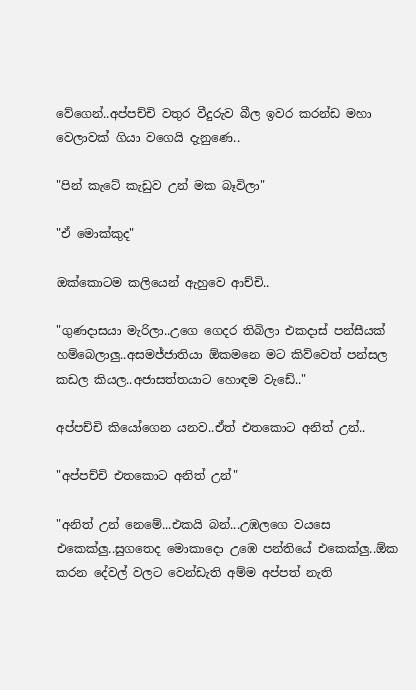වේගෙන්..අප්පච්චි වතුර වීදුරුව බීල ඉවර කරන්ඩ මහා වෙලාවක් ගියා වගෙයි දැනුණෙ..

"පින් කැටේ කැඩුව උන් මක බෑවිලා"

"ඒ මොක්කුද"

ඔක්කොටම කලියෙන් ඇහුවෙ ආච්චි..

"ගුණදාසයා මැරිලා..උගෙ ගෙදර තිබිලා එකදාස් පන්සීයක් හම්බෙලාලු..අසමජ්ජාතියා ඕකමනෙ මට කිව්වෙත් පන්සල කඩල කියල..අජාසත්තයාට හොඳම වැඩේ.."

අප්පච්චි කියෝගෙන යනව..ඒත් එතකොට අනිත් උන්..

"අප්පච්චි එතකොට අනිත් උන්"

"අනිත් උන් නෙමේ...එකයි බන්...උඹලගෙ වයසෙ එකෙක්ලු..සුගතෙද මොකාදො උඹෙ පන්තියේ එකෙක්ලු..ඕක කරන දේවල් වලට වෙන්ඩැති අම්ම අප්පත් නැති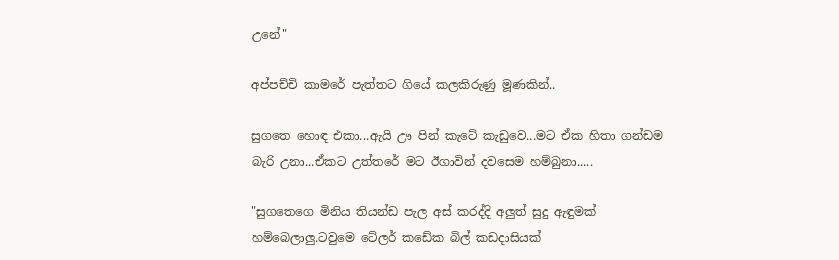උනේ"

අප්පච්චි කාමරේ පැත්තට ගියේ කලකිරුණු මූණකින්..

සුගතෙ හොඳ එකා...ඇයි ඌ පින් කැටේ කැඩුවෙ...මට ඒක හිතා ගන්ඩම බැරි උනා...ඒකට උත්තරේ මට ඊගාවින් දවසෙම හම්බුනා.....

"සුගතෙගෙ මිනිය තියන්ඩ පැල අස් කරද්දි අලුත් සුදු ඇඳුමක් හම්බෙලාලු.ටවුමෙ ටේලර් කඩේක බිල් කඩදාසියක්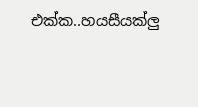එක්ක..හයසීයක්ලු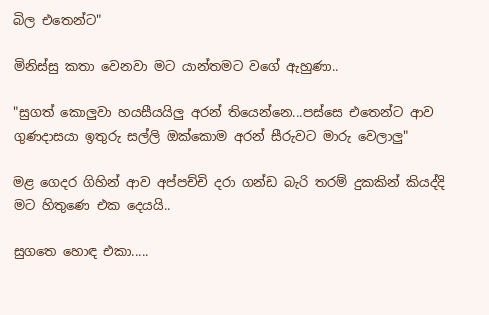බිල එතෙන්ට"

මිනිස්සු කතා වෙනවා මට යාන්තමට වගේ ඇහුණා..

"සුගත් කොලුවා හයසීයයිලු අරන් තියෙන්නෙ...පස්සෙ එතෙන්ට ආව ගුණදාසයා ඉතුරු සල්ලි ඔක්කොම අරන් සීරුවට මාරු වෙලාලු"

මළ ගෙදර ගිහින් ආව අප්පච්චි දරා ගන්ඩ බැරි තරම් දුකකින් කියද්දි මට හිතුණෙ එක දෙයයි..

සුගතෙ හොඳ එකා.....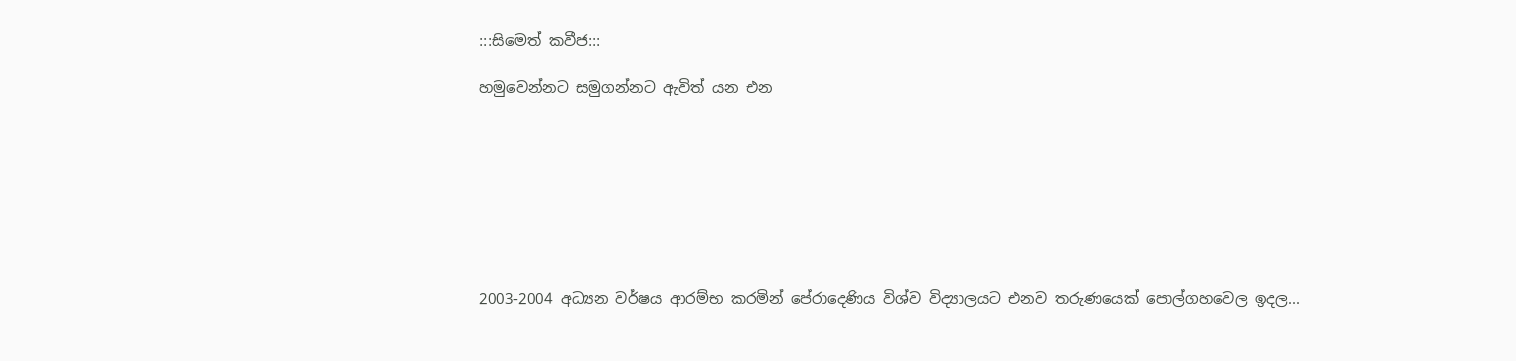:::සිමෙත් කවීජ:::

හමුවෙන්නට සමුගන්නට ඇවිත් යන එන








2003-2004 අධ්‍යන වර්ෂය ආරම්භ කරමින් පේරාදෙණිය විශ්ව විද්‍යාලයට එනව තරුණයෙක් පොල්ගහවෙල ඉදල...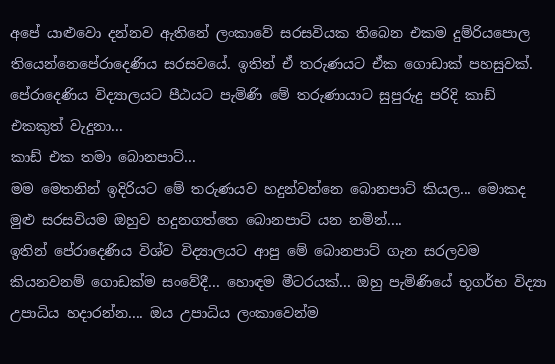අපේ යාළුවො දන්නව ඇතිනේ ලංකාවේ සරසවියක තිබෙන එකම දුම්රියපොල තියෙන්නෙපේරාදෙණිය සරසවයේ. ඉතින් ඒ තරුණයට ඒක ගොඩාක් පහසුවක්.
පේරාදෙණිය විද්‍යාලයට පීඨයට පැමිණි මේ තරුණායාට සුපුරුදු පරිදි කාඩ් එකකුත් වැදුනා...
කාඩ් එක තමා බොනපාට්...
මම මෙතනින් ඉදිරියට මේ තරුණයව හදුන්වන්නෙ බොනපාට් කියල... මොකද මුළු සරසවියම ඔහුව හදුනගත්තෙ බොනපාට් යන නමින්....
ඉතින් පේරාදෙණිය විශ්ව විද්‍යාලයට ආපු මේ බොනපාට් ගැන සරලවම කියනවනම් ගොඩක්ම සංවේදී... හොඳම මීටරයක්... ඔහු පැමිණියේ භූගර්භ විද්‍යා උපාධිය හදාරන්න.... ඔය උපාධිය ලංකාවෙන්ම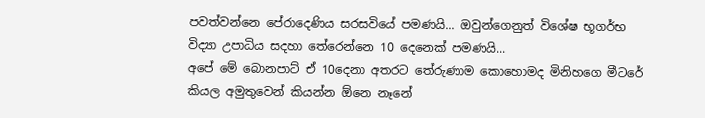පවත්වන්නෙ පේරාදෙණිය සරසවියේ පමණයි... ඔවුන්ගෙනුත් විශේෂ භූගර්භ විද්‍යා උපාධිය සදහා තේරෙන්නෙ 10 දෙනෙක් පමණයි...
අපේ මේ බොනපාට් ඒ 10දෙනා අතරට තේරුණාම කොහොමද මිනිහගෙ මීටරේ කියල අමුතුවෙන් කියන්න ඕනෙ නෑනේ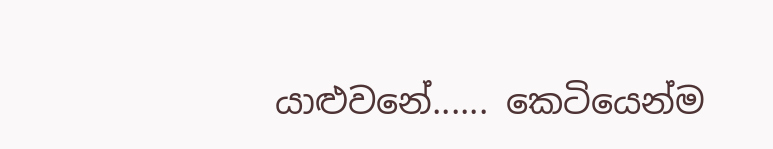යාළුවනේ...... කෙටියෙන්ම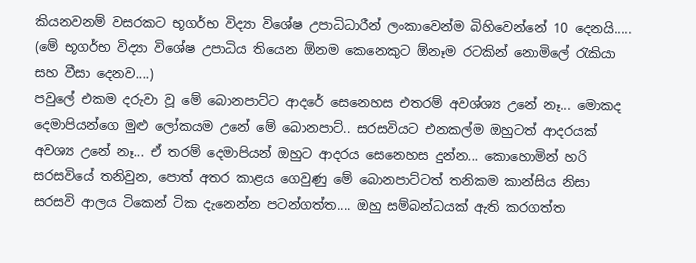කියනවනම් වසරකට භූගර්භ විද්‍යා විශේෂ උපාධිධාරීන් ලංකාවෙන්ම බිහිවෙන්නේ 10 දෙනයි..... (මේ භූගර්භ විද්‍යා විශේෂ උපාධිය තියෙන ඕනම කෙනෙකුට ඕනෑම රටකින් නොමිලේ රැකියා සහ වීසා දෙනව....)
පවුලේ එකම දරුවා වූ මේ බොනපාට්ට ආදරේ සෙනෙහස එතරම් අවශ්ශ්‍ය උනේ නෑ... මොකද දෙමාපියන්ගෙ මුළු ලෝකයම උනේ මේ බොනපාට්.. සරසවියට එනකල්ම ඔහුටත් ආදරයක් අවශ්‍ය උනේ නෑ... ඒ තරම් දෙමාපියන් ඔහුට ආදරය සෙනෙහස දුන්න... කොහොමින් හරි සරසවියේ තනිවුන, පොත් අතර කාළය ගෙවුණු මේ බොනපාට්ටත් තනිකම කාන්සිය නිසා සරසවි ආලය ටිකෙන් ටික දැනෙන්න පටන්ගත්ත.... ඔහු සම්බන්ධයක් ඇති කරගත්ත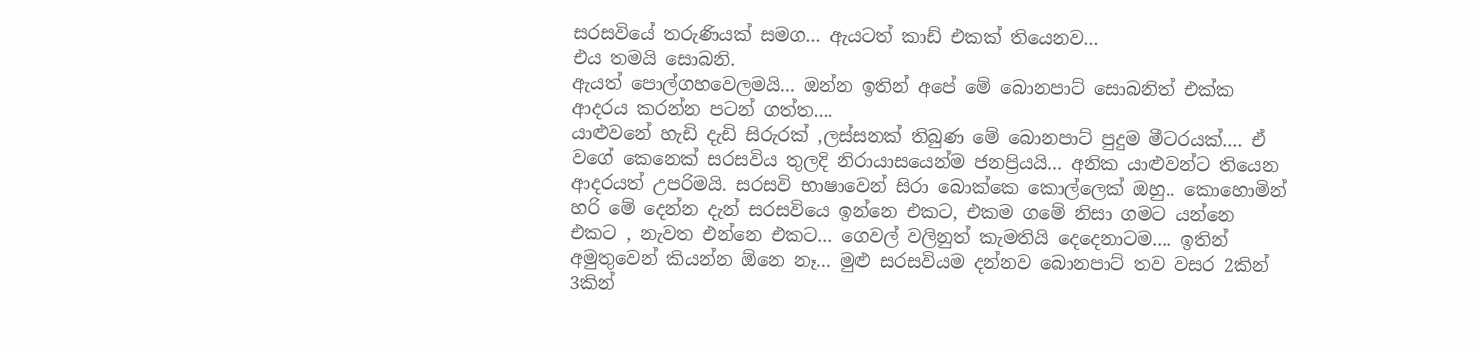සරසවියේ තරුණියක් සමග... ඇයටත් කාඩ් එකක් තියෙනව...
එය තමයි සොබනි.
ඇයත් පොල්ගහවෙලමයි... ඔන්න ඉතින් අපේ මේ බොනපාට් සොබනිත් එක්ක ආදරය කරන්න පටන් ගත්ත....
යාළුවනේ හැඩි දැඩි සිරුරක් ,ලස්සනක් තිබුණ මේ බොනපාට් පුදුම මීටරයක්.... ඒ වගේ කෙනෙක් සරසවිය තුලදි නිරායාසයෙන්ම ජනප්‍රියයි... අනික යාළුවන්ට තියෙන ආදරයත් උපරිමයි. සරසවි භාෂාවෙන් සිරා බොක්කෙ කොල්ලෙක් ඔහු.. කොහොමින් හරි මේ දෙන්න දැන් සරසවියෙ ඉන්නෙ එකට, එකම ගමේ නිසා ගමට යන්නෙ එකට , නැවත එන්නෙ එකට... ගෙවල් වලිනුත් කැමතියි දෙදෙනාටම.... ඉතින් අමුතුවෙන් කියන්න ඕනෙ නෑ... මුළු සරසවියම දන්නව බොනපාට් තව වසර 2කින් 3කින්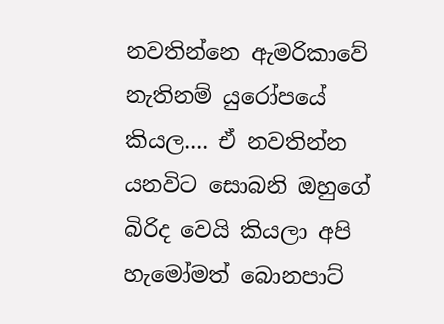නවතින්නෙ ඇමරිකාවේ නැතිනම් යුරෝපයේ කියල.... ඒ නවතින්න යනවිට සොබනි ඔහුගේ බිරිද වෙයි කියලා අපි හැමෝමත් බොනපාට්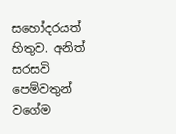සහෝදරයත් හිතුව. අනිත් සරසවි පෙම්වතුන් වගේම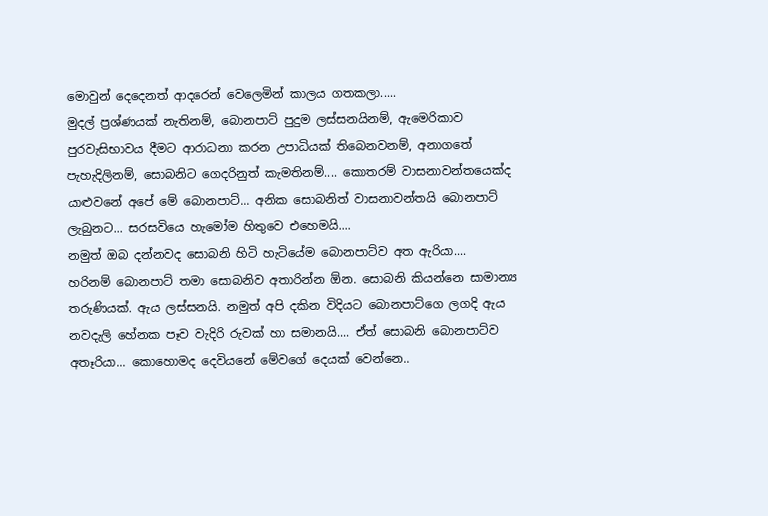මොවුන් දෙදෙනත් ආදරෙන් වෙලෙමින් කාලය ගතකලා.....
මුදල් ප්‍රශ්ණයක් නැතිනම්, බොනපාට් පුදුම ලස්සනයිනම්, ඇමෙරිකාව පුරවැසිභාවය දීමට ආරාධනා කරන උපාධියක් තිබෙනවනම්, අනාගතේ පැහැදිලිනම්, සොබනිට ගෙදරිනුත් කැමතිනම්.... කොතරම් වාසනාවන්තයෙක්ද යාළුවනේ අපේ මේ බොනපාට්... අනික සොබනිත් වාසනාවන්තයි බොනපාට් ලැබුනට... සරසවියෙ හැමෝම හිතුවෙ එහෙමයි....
නමුත් ඔබ දන්නවද සොබනි හිටි හැටියේම බොනපාට්ව අත ඇරියා....
හරිනම් බොනපාට් තමා සොබනිව අතාරින්න ඕන. සොබනි කියන්නෙ සාමාන්‍ය තරුණියක්. ඇය ලස්සනයි. නමුත් අපි දකින විදියට බොනපාට්ගෙ ලගදි ඇය නවදැලි හේනක පෑව වැදිරි රුවක් හා සමානයි.... ඒත් සොබනි බොනපාට්ව අතෑරියා... කොහොමද දෙවියනේ මේවගේ දෙයක් වෙන්නෙ..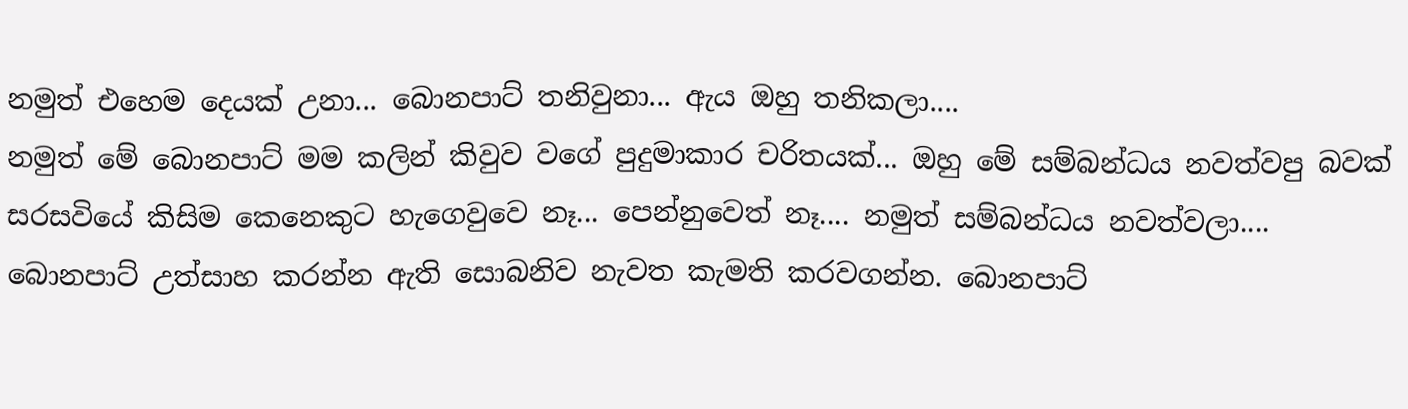නමුත් එහෙම දෙයක් උනා... බොනපාට් තනිවුනා... ඇය ඔහු තනිකලා....
නමුත් මේ බොනපාට් මම කලින් කිවුව වගේ පුදුමාකාර චරිතයක්... ඔහු මේ සම්බන්ධය නවත්වපු බවක් සරසවියේ කිසිම කෙනෙකුට හැගෙවුවෙ නෑ... පෙන්නුවෙත් නෑ.... නමුත් සම්බන්ධය නවත්වලා.... බොනපාට් උත්සාහ කරන්න ඇති සොබනිව නැවත කැමති කරවගන්න. බොනපාට්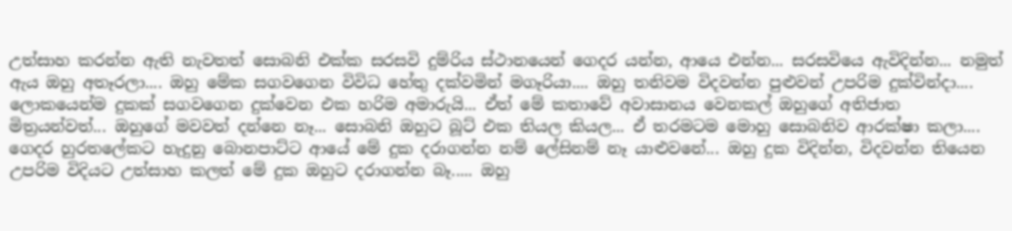උත්සාහ කරන්න ඇති නැවතත් සොබනි එක්ක සරසවි දුම්රිය ස්ථානයෙන් ගෙදර යන්න, ආයෙ එන්න... සරසවියෙ ඇවිදින්න... නමුත් ඇය ඔහු අතෑරලා.... ඔහු මේක සගවගෙන විවිධ හේතු දක්වමින් මගෑරියා.... ඔහු තනිවම විදවන්න පුළුවන් උපරිම දුක්වින්දා.... ලොකයෙන්ම දුකක් සගවගෙන දුක්වෙන එක හරිම අමාරුයි... ඒත් මේ කතාවේ අවාසානය වෙනකල් ඔහුගේ අතිජාත මිත්‍රයන්වත්... ඔහුගේ මවවත් දන්නෙ නෑ... සොබනි ඔහුට බූට් එක තියල කියල... ඒ තරමටම මොහු සොබනිව ආරක්ෂා කලා....
ගෙදර හුරතලේකට හැදුනු බොනපාට්ට ආයේ මේ දුක දරාගන්න නම් ලේසිනම් නෑ යාළුවනේ... ඔහු දුක විදින්න, විදවන්න තියෙන උපරිම විදියට උත්සාහ කලත් මේ දුක ඔහුට දරාගන්න බෑ..... ඔහු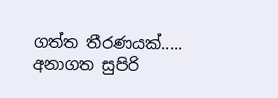ගත්ත තීරණයක්..... අනාගත සුපිරි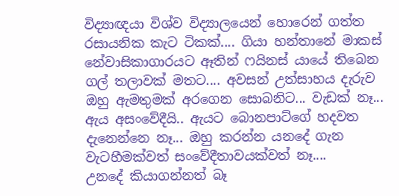විද්‍යාඥයා විශ්ව විද්‍යාලයෙන් හොරෙන් ගත්ත රසායනික කැට ටිකක්.... ගියා හන්තානේ මාකස් නේවාසිකාගාරයට ඈතින් ෆයිනස් යායේ තිබෙන ගල් තලාවක් මතට.... අවසන් උත්සාහය දැරුව ඔහු ඇමතුමක් අරගෙන සොබනිට... වැඩක් නෑ... ඇය අසංවේදීයි.. ඇයට බොනපාට්ගේ හදවත දැනෙන්නෙ නෑ... ඔහු කරන්න යනදේ ගැන වැටහීමක්වත් සංවේදීතාවයක්වත් නෑ....
උනදේ කියාගන්නත් බෑ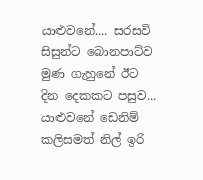යාළුවනේ.... සරසවි සිසුන්ට බොනපාට්ව මුණ ගැහුනේ ඊට දින දෙකකට පසුව... යාළුවනේ ඩෙනිම් කලිසමත් නිල් ඉරි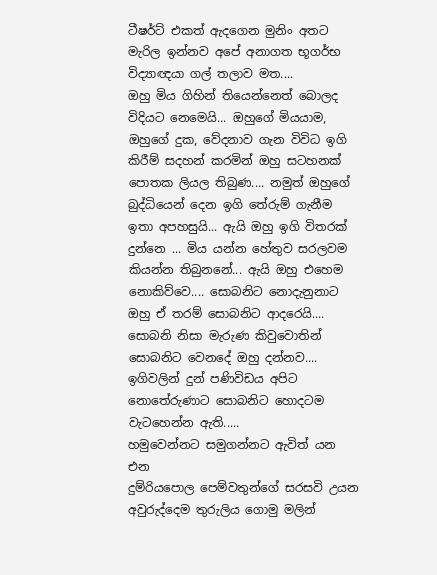ටීෂර්ට් එකත් ඇදගෙන මුනිං අතට මැරිල ඉන්නව අපේ අනාගත භූගර්භ විද්‍යාඥයා ගල් තලාව මත....
ඔහු මිය ගිහින් තියෙන්නෙත් බොලද විදියට නෙමෙයි... ඔහුගේ මියයාම, ඔහුගේ දුක, වේදනාව ගැන විවිධ ඉගි කිරීම් සදහන් කරමින් ඔහු සටහනක් පොතක ලියල තිබුණ.... නමුත් ඔහුගේ බුද්ධියෙන් දෙන ඉගි තේරුම් ගැනීම ඉතා අපහසුයි... ඇයි ඔහු ඉගි විතරක් දුන්නෙ ... මිය යන්න හේතුව සරලවම කියන්න තිබුනනේ... ඇයි ඔහු එහෙම නොකිව්වෙ.... සොබනිට නොදැනුනාට ඔහු ඒ තරම් සොබනිට ආදරෙයි.... සොබනි නිසා මැරුණ කිවුවොතින් සොබනිට වෙනදේ ඔහු දන්නව.... ඉගිවලින් දුන් පණිවිඩය අපිට නොතේරුණාට සොබනිට හොදටම වැටහෙන්න ඇති.....
හමුවෙන්නට සමුගන්නට ඇවිත් යන එන
දුම්රියපොල පෙම්වතුන්ගේ සරසවි උයන
අවුරුද්දෙම තුරුලිය ගොමු මලින්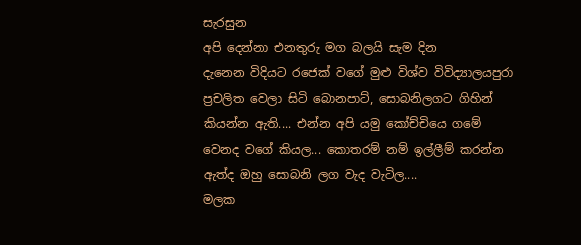සැරසුන
අපි දෙන්නා එනතුරු මග බලයි සැම දින
දැනෙන විදියට රජෙක් වගේ මුළු විශ්ව විවිද්‍යාලයපුරා ප්‍රචලිත වෙලා සිටි බොනපාට්, සොබනිලගට ගිහින් කියන්න ඇති.... එන්න අපි යමු කෝච්චියෙ ගමේ වෙනද වගේ කියල... කොතරම් නම් ඉල්ලීම් කරන්න ඇත්ද ඔහු සොබනි ලග වැද වැටිල....
මලක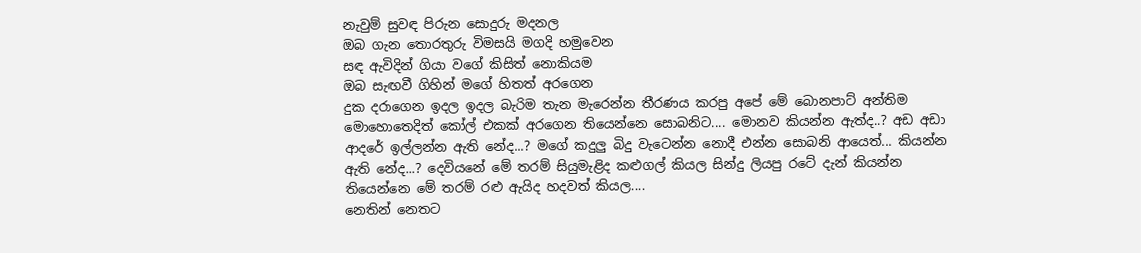නැවුම් සුවඳ පිරුන සොදුරු මදනල
ඔබ ගැන තොරතුරු විමසයි මගදි හමුවෙන
සඳ ඇවිදින් ගියා වගේ කිසිත් නොකියම
ඔබ සැඟවී ගිහින් මගේ හිතත් අරගෙන
දුක දරාගෙන ඉදල ඉදල බැරිම තැන මැරෙන්න තීරණය කරපු අපේ මේ බොනපාට් අන්තිම මොහොතෙදිත් කෝල් එකක් අරගෙන තියෙන්නෙ සොබනිට.... මොනව කියන්න ඇත්ද..? අඩ අඩා ආදරේ ඉල්ලන්න ඇති නේද...? මගේ කදුලු බිදු වැටෙන්න නොදී එන්න සොබනි ආයෙත්... කියන්න ඇති නේද...? දෙවියනේ මේ තරම් සියුමැළිද කළුගල් කියල සින්දු ලියපු රටේ දැන් කියන්න තියෙන්නෙ මේ තරම් රළු ඇයිද හදවත් කියල....
නෙතින් නෙතට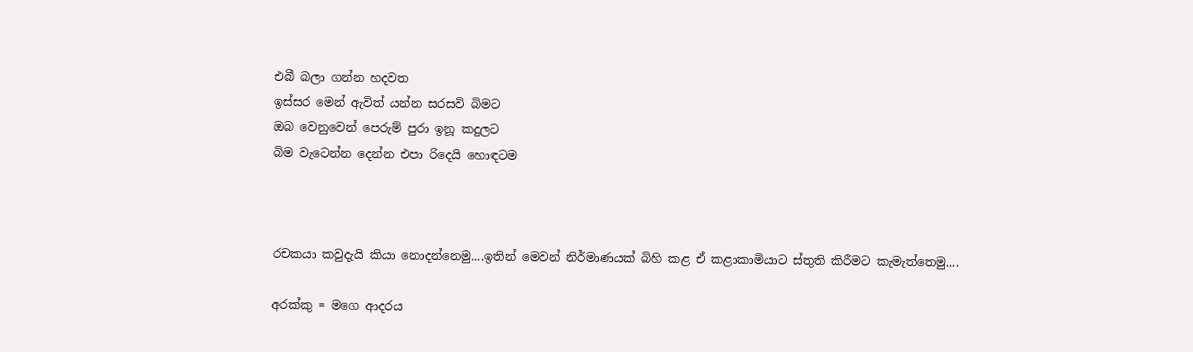එබී බලා ගන්න හදවත
ඉස්සර මෙන් ඇවිත් යන්න සරසවි බිමට
ඔබ වෙනුවෙන් පෙරුම් පුරා ඉනූ කදුලට
බිම වැටෙන්න දෙන්න එපා රිදෙයි හොඳටම



රචකයා කවුදැයි කියා නොදන්නෙමු....ඉතින් මෙවන් නිර්මාණයක් බිහි කළ ඒ කළාකාමියාට ස්තුති කිරීමට කැමැත්තෙමු....

අරක්කු = මගෙ ආදරය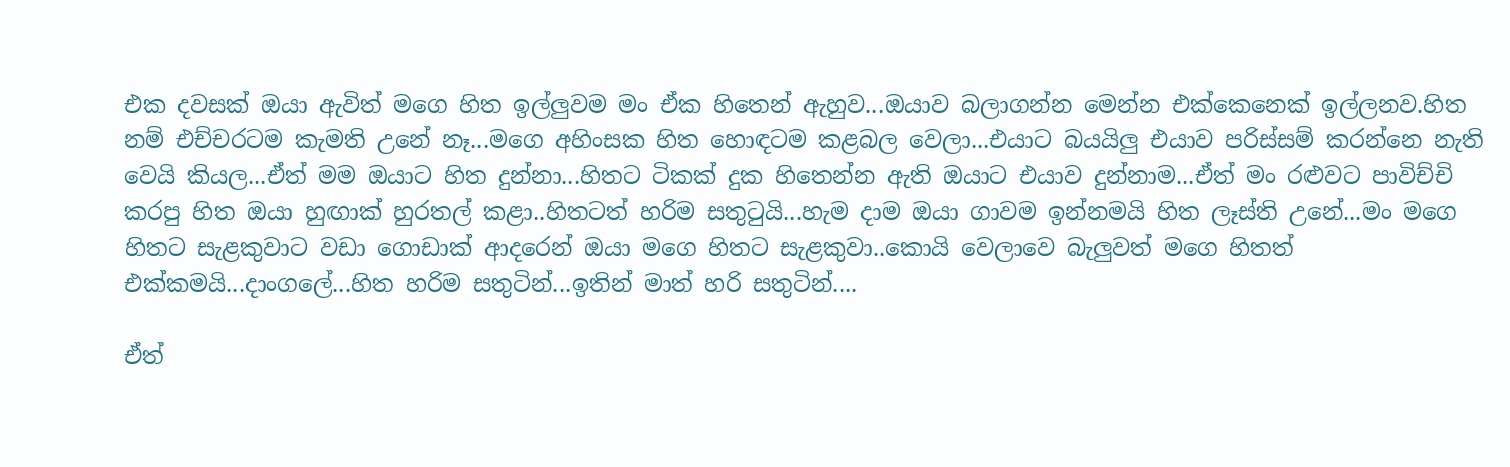එක දවසක් ඔයා ඇවිත් මගෙ හිත ඉල්ලුවම මං ඒක හිතෙන් ඇහුව...ඔයාව බලාගන්න මෙන්න එක්කෙනෙක් ඉල්ලනව.හිත නම් එච්චරටම කැමති උනේ නෑ...මගෙ අහිංසක හිත හොඳටම කළබල වෙලා...එයාට බයයිලු එයාව පරිස්සම් කරන්නෙ නැති වෙයි කියල...ඒත් මම ඔයාට හිත දුන්නා...හිතට ටිකක් දුක හිතෙන්න ඇති ඔයාට එයාව දුන්නාම...ඒත් මං රළුවට පාවිච්චි කරපු හිත ඔයා හුඟාක් හුරතල් කළා..හිතටත් හරිම සතුටුයි...හැම දාම ඔයා ගාවම ඉන්නමයි හිත ලෑස්ති උනේ...මං මගෙ හිතට සැළකුවාට වඩා ගොඩාක් ආදරෙන් ඔයා මගෙ හිතට සැළකුවා..කොයි වෙලාවෙ බැලුවත් මගෙ හිතත් එක්කමයි...දාංගලේ...හිත හරිම සතුටින්...ඉතින් මාත් හරි සතුටින්....

ඒත්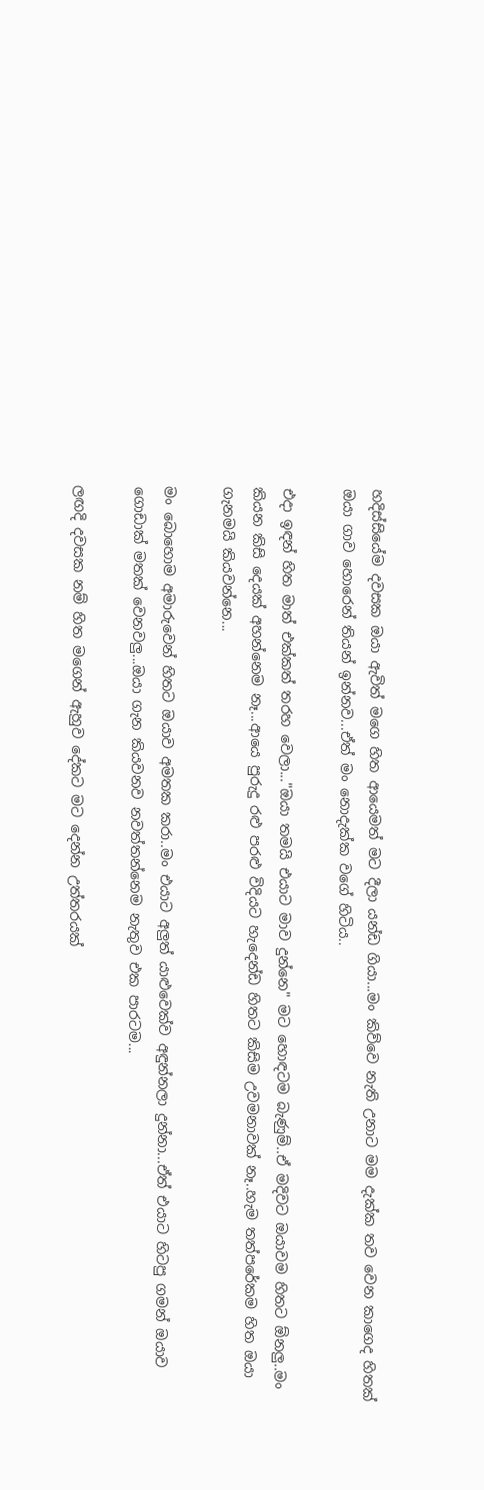හදිස්සියේම දවසක ඔයා ඇවිත් මගෙ හිත ආයෙමත් මට දීලා යන්ඩ ගියා...මං කිව්වෙ නැති උනාට මම දැක්ක තව වෙන කාගෙද හිතක් ඔයා ගාව හොරෙන් තියන් ඉන්නව...ඒත් මං නොදැක්ක වගේ හිටිය..

එදා ඉඳන් හිත මාත් එක්කත් තරහ වෙලා..."ඔයා තමයි එයාට මාව දුන්නෙ" මට හොඳටම බැණුම්..ඒ මදිවට ඔයාවම හිතට ඕනලු..මං කියන කිසි දෙයක් අහන්නෙම නෑ...ආයෙ පුරුදු රළු පරළු විදියට හැදෙන්ඩ හිතට කිසිම උවමනාවක් නෑ..හැම තත්පරේකම හිත ඔයා ගැනමයි කියවන්නෙ...

මං බොහොම අමාරුවෙන් හිතට ඔයාව අමතක කරා..මං එයාට අලුත් යාළුවෙක්ව අඳුන්නලා දුන්නා...ඒත් එයාට හිටපු ගමන් ඔයාව ගොඩාක් මතක් වෙනවලු...ඔයා ගැන කියවනව නවත්තන්නෙම නැතුව එක පාරටම...

ලඟදි දවසක නම් හිත මගෙන් ඇහුව දේකට මට දෙන්න උත්තරයක්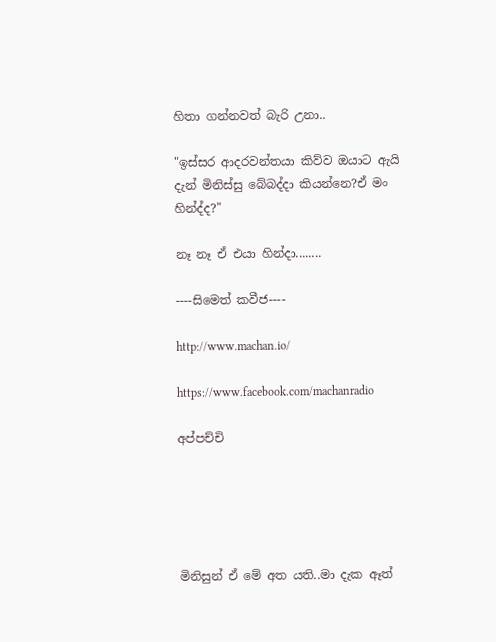හිතා ගන්නවත් බැරි උනා..

"ඉස්සර ආදරවන්තයා කිව්ව ඔයාට ඇයි දැන් මිනිස්සු බේබද්දා කියන්නෙ?ඒ මං හින්ද්ද?"

නෑ නෑ ඒ එයා හින්දා........

----සිමෙත් කවීජ----

http://www.machan.io/

https://www.facebook.com/machanradio

අප්පච්චි





මිනිසුන් ඒ මේ අත යති..මා දැක ඈත්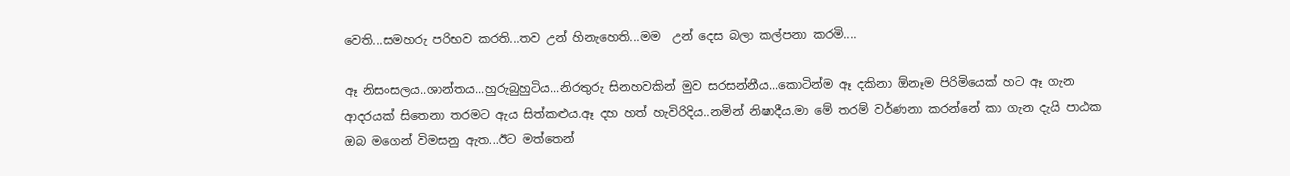වෙති...සමහරු පරිභව කරති...තව උන් හිනැහෙති...මම  උන් දෙස බලා කල්පනා කරමි....

ඈ නිසංසලය..ශාන්තය...හුරුබුහුටිය...නිරතුරු සිනහවකින් මුව සරසන්නීය...කොටින්ම ඈ දකිනා ඕනෑම පිරිමියෙක් හට ඈ ගැන ආදරයක් සිතෙනා තරමට ඇය සිත්කළුය.ඈ දහ හත් හැවිරිදිය..නමින් නිෂාදීය.මා මේ තරම් වර්ණනා කරන්නේ කා ගැන දැයි පාඨක ඔබ මගෙන් විමසනු ඇත...ඊට මත්තෙන්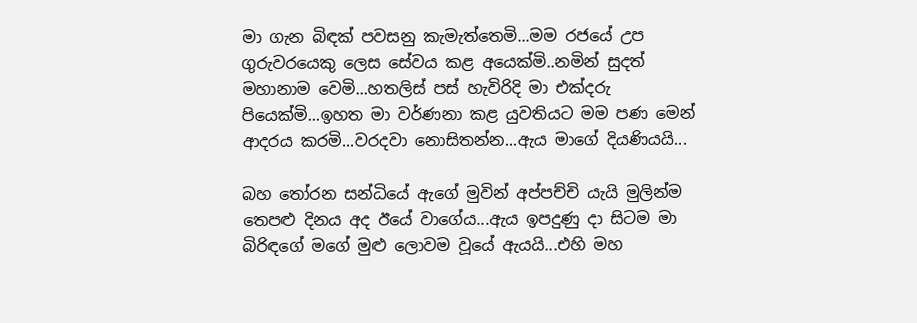මා ගැන බිඳක් පවසනු කැමැත්තෙමි...මම රජයේ උප ගුරුවරයෙකු ලෙස සේවය කළ අයෙක්මි..නමින් සුදත් මහානාම වෙමි...හතලිස් පස් හැවිරිදි මා එක්දරු පියෙක්මි...ඉහත මා වර්ණනා කළ යුවතියට මම පණ මෙන් ආදරය කරමි...වරදවා නොසිතන්න...ඇය මාගේ දියණියයි...

බහ තෝරන සන්ධියේ ඇගේ මුවින් අප්පච්චි යැයි මුලින්ම තෙපළු දිනය අද ඊයේ වාගේය...ඇය ඉපදුණු දා සිටම මා බිරිඳගේ මගේ මුළු ලොවම වූයේ ඇයයි...එහි මහ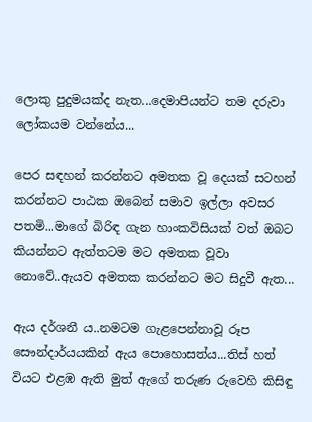ලොකු පුදුමයක්ද නැත...දෙමාපියන්ට තම දරුවා ලෝකයම වන්නේය...

පෙර සඳහන් කරන්නට අමතක වූ දෙයක් සටහන් කරන්නට පාඨක ඔබෙන් සමාව ඉල්ලා අවසර පතමි...මාගේ බිරිඳ ගැන හාංකවිසියක් වත් ඔබට කියන්නට ඇත්තටම මට අමතක වූවා නොවේ..ඇයව අමතක කරන්නට මට සිදුවී ඇත...

ඇය දර්ශනී ය..නමටම ගැළපෙන්නාවූ රූප සෞන්දාර්යයකින් ඇය පොහොසත්ය...තිස් හත් වියට එළඹ ඇති මුත් ඇගේ තරුණ රුවෙහි කිසිඳු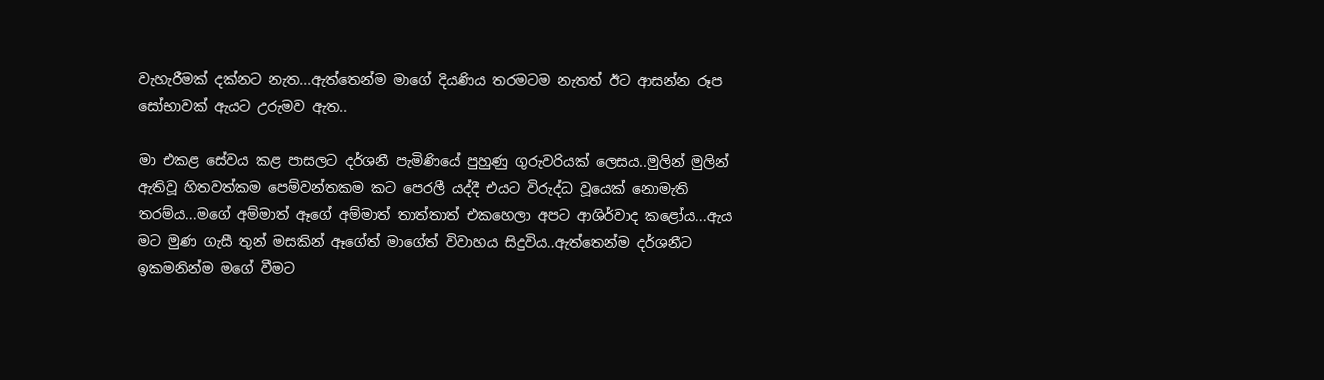වැහැරීමක් දක්නට නැත...ඇත්තෙන්ම මාගේ දියණිය තරමටම නැතත් ඊට ආසන්න රූප සෝභාවක් ඇයට උරුමව ඇත..

මා එකළ සේවය කළ පාසලට දර්ශනී පැමිණියේ පුහුණු ගුරුවරියක් ලෙසය..මුලින් මුලින් ඇතිවූ හිතවත්කම පෙම්වන්තකම කට පෙරලී යද්දී එයට විරුද්ධ වූයෙක් නොමැති තරම්ය...මගේ අම්මාත් ඈගේ අම්මාත් තාත්තාත් එකහෙලා අපට ආශිර්වාද කළෝය...ඇය මට මුණ ගැසී තුන් මසකින් ඈගේත් මාගේත් විවාහය සිදුවිය..ඇත්තෙන්ම දර්ශනීට ඉකමනින්ම මගේ වීමට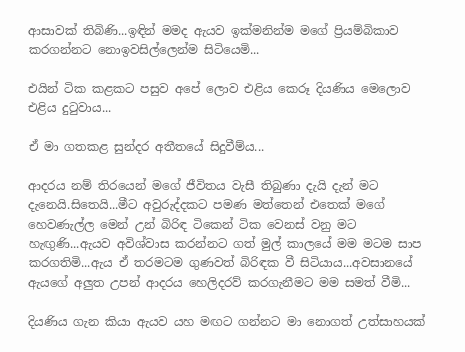ආසාවක් තිබිණි...ඉඳින් මමද ඇයව ඉක්මනින්ම මගේ ප්‍රියම්බිකාව කරගන්නට නොඉවසිල්ලෙන්ම සිටියෙමි...

එයින් ටික කළකට පසුව අපේ ලොව එළිය කෙරූ දියණිය මෙලොව එළිය දුටුවාය...

ඒ මා ගතකළ සුන්දර අතීතයේ සිදුවීම්ය...

ආදරය නම් තිරයෙන් මගේ ජීවිතය වැසී තිබුණා දැයි දැන් මට දැනෙයි.සිතෙයි...මීට අවුරුද්දකට පමණ මත්තෙන් එතෙක් මගේ හෙවණැල්ල මෙන් උන් බිරිඳ ටිකෙන් ටික වෙනස් වනු මට හැඟුණි...ඇයව අවිශ්වාස කරන්නට ගත් මුල් කාලයේ මම මටම සාප කරගතිමි...ඇය ඒ තරමටම ගුණවත් බිරිඳක වී සිටියාය...අවසානයේ ඇයගේ අලුත උපන් ආදරය හෙලිදරව් කරගැනීමට මම සමත් වීමි...

දියණිය ගැන කියා ඇයව යහ මඟට ගන්නට මා නොගත් උත්සාහයක්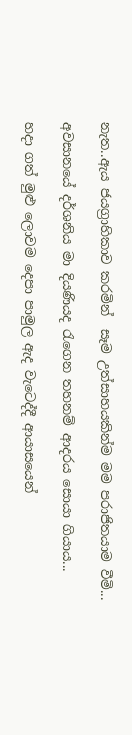නැත..ඇය ජයග්‍රාහිකාව කරමින්  සෑම උත්සාහයකින්ම මම පරාජිතයාම වීමි...

අවසානයේ දර්ශනිය මා දියණියද රැගෙන තහනම් ආදරය සොයා ගියාය...

හදා ගත් මුළු ලොවම දෙපා පාමුල ඇද වැටෙද්දී ආයාසයෙන්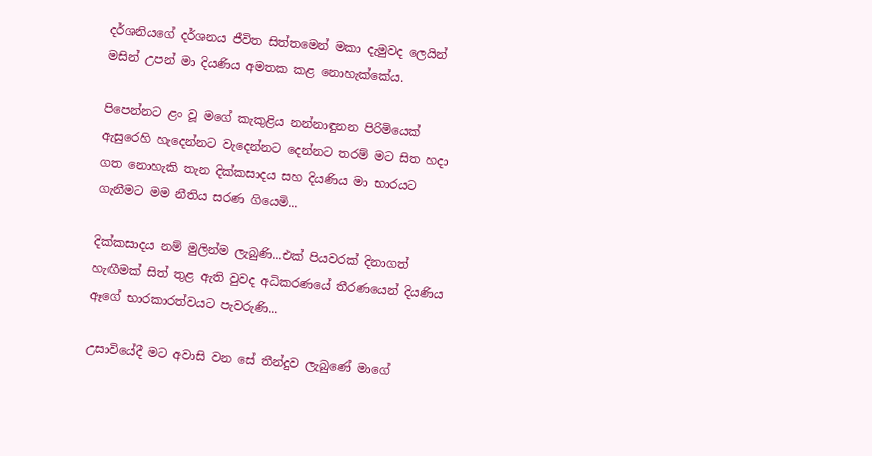දර්ශනියගේ දර්ශනය ජීවිත සිත්තමෙන් මකා දැමුවද ලෙයින් මසින් උපන් මා දියණිය අමතක කළ නොහැක්කේය.

පිපෙන්නට ළං වූ මගේ කැකුළිය නන්නාඳුනන පිරිමියෙක් ඇසුරෙහි හැදෙන්නට වැදෙන්නට දෙන්නට තරම් මට සිත හදා ගත නොහැකි තැන දික්කසාදය සහ දියණිය මා භාරයට ගැනීමට මම නීතිය සරණ ගියෙමි...

දික්කසාදය නම් මුලින්ම ලැබුණි...එක් පියවරක් දිනාගත් හැඟීමක් සිත් තුළ ඇති වුවද අධිකරණයේ තීරණයෙන් දියණිය ඈගේ භාරකාරත්වයට පැවරුණි...

උසාවියේදී මට අවාසි වන සේ තීන්දුව ලැබුණේ මාගේ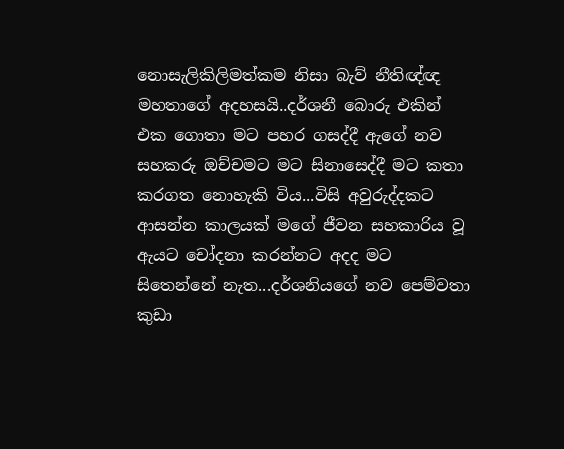නොසැලිකිලිමත්කම නිසා බැව් නීතිඥ්ඥ මහතාගේ අදහසයි..දර්ශනී බොරු එකින් එක ගොතා මට පහර ගසද්දී ඇගේ නව සහකරු ඔච්චමට මට සිනාසෙද්දී මට කතා කරගත නොහැකි විය...විසි අවුරුද්දකට ආසන්න කාලයක් මගේ ජීවන සහකාරිය වූ ඇයට චෝදනා කරන්නට අදද මට සිතෙන්නේ නැත...දර්ශනියගේ නව පෙම්වතා කුඩා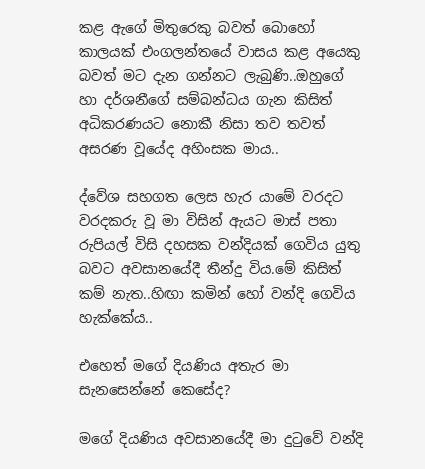කළ ඇගේ මිතුරෙකු බවත් බොහෝ කාලයක් එංගලන්තයේ වාසය කළ අයෙකු බවත් මට දැන ගන්නට ලැබුණි..ඔහුගේ  හා දර්ශනීගේ සම්බන්ධය ගැන කිසිත් අධිකරණයට නොකී නිසා තව තවත් අසරණ වූයේද අහිංසක මාය..

ද්වේශ සහගත ලෙස හැර යාමේ වරදට වරදකරු වූ මා විසින් ඇයට මාස් පතා රුපියල් විසි දහසක වන්දියක් ගෙවිය යුතු බවට අවසානයේදී තීන්දු විය.මේ කිසිත් කම් නැත..හිඟා කමින් හෝ වන්දි ගෙවිය හැක්කේය..

එහෙත් මගේ දියණිය අතැර මා සැනසෙන්නේ කෙසේද?

මගේ දියණිය අවසානයේදී මා දුටුවේ වන්දි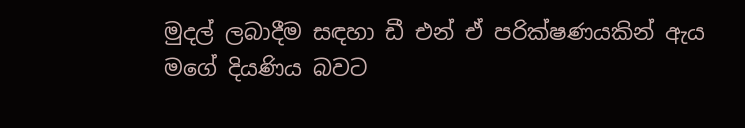මුදල් ලබාදීම සඳහා ඩී එන් ඒ පරික්ෂණයකින් ඇය මගේ දියණිය බවට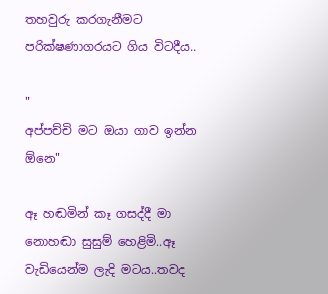තහවුරු කරගැනීමට පරික්ෂණාගරයට ගිය විටදීය..

"
අප්පච්චි මට ඔයා ගාව ඉන්න ඕනෙ"

ඈ හඬමින් කෑ ගසද්දී මා නොහඬා සුසුම් හෙළිමි..ඈ වැඩියෙන්ම ලැදි මටය..තවද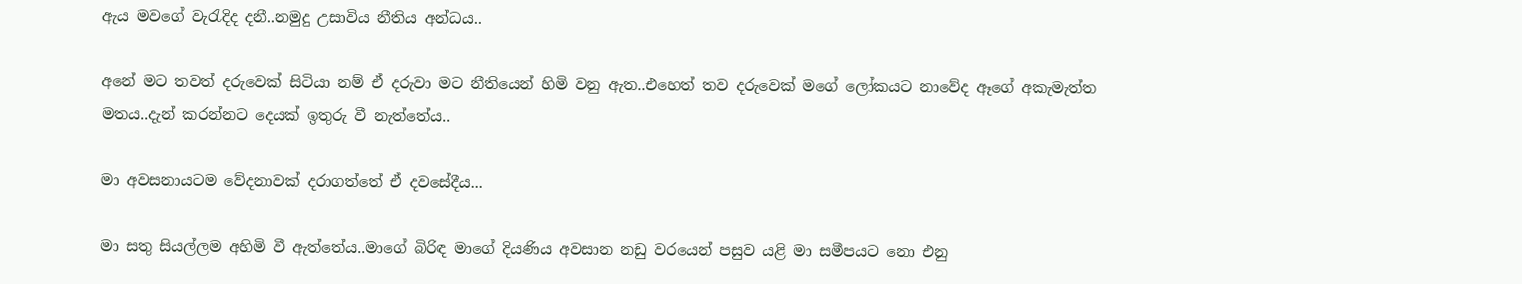ඇය මවගේ වැරැදිද දනී..නමුදු උසාවිය නීතිය අන්ධය..

අනේ මට තවත් දරුවෙක් සිටියා නම් ඒ දරුවා මට නීතියෙන් හිමි වනු ඇත..එහෙත් තව දරුවෙක් මගේ ලෝකයට නාවේද ඈගේ අකැමැත්ත මතය..දැන් කරන්නට දෙයක් ඉතුරු වී නැත්තේය..

මා අවසනායටම වේදනාවක් දරාගත්තේ ඒ දවසේදීය...

මා සතු සියල්ලම අහිමි වී ඇත්තේය..මාගේ බිරිඳ මාගේ දියණිය අවසාන නඩු වරයෙන් පසුව යළි මා සමීපයට නො එනු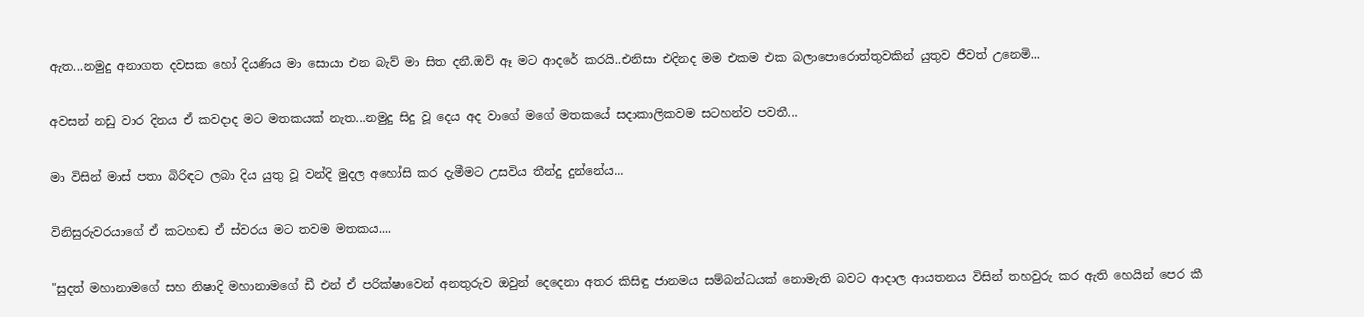ඇත...නමුදු අනාගත දවසක හෝ දියණිය මා සොයා එන බැව් මා සිත දනී.ඔව් ඈ මට ආදරේ කරයි..එනිසා එදිනද මම එකම එක බලාපොරොත්තුවකින් යුතුව ජීවත් උනෙමි...

අවසන් නඩු වාර දිනය ඒ කවදාද මට මතකයක් නැත...නමුදු සිදු වූ දෙය අද වාගේ මගේ මතකයේ සදාකාලිකවම සටහන්ව පවතී...

මා විසින් මාස් පතා බිරිඳට ලබා දිය යුතු වූ වන්දි මුදල අහෝසි කර දැමීමට උසවිය තීන්දු දුන්නේය...

විනිසුරුවරයාගේ ඒ කටහඬ ඒ ස්වරය මට තවම මතකය....

"සුදත් මහානාමගේ සහ නිෂාදි මහානාමගේ ඩී එන් ඒ පරික්ෂාවෙන් අනතුරුව ඔවුන් දෙදෙනා අතර කිසිඳු ජානමය සම්බන්ධයක් නොමැති බවට ආදාල ආයතනය විසින් තහවුරු කර ඇති හෙයින් පෙර කී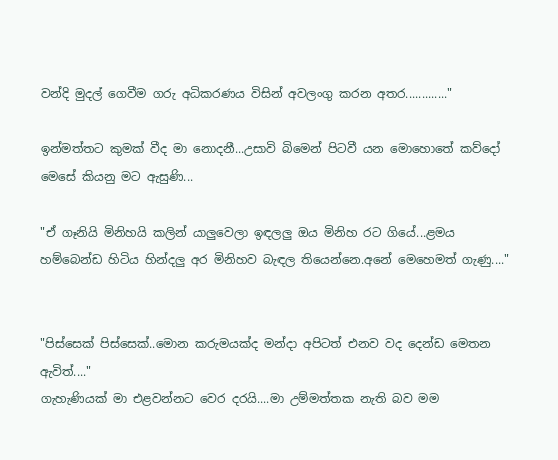වන්දි මුදල් ගෙවීම ගරු අධිකරණය විසින් අවලංගු කරන අතර............."

ඉන්මත්තට කුමක් වීද මා නොදනී...උසාවි බිමෙන් පිටවී යන මොහොතේ කව්දෝ මෙසේ කියනු මට ඇසුණි...

"ඒ ගෑනියි මිනිහයි කලින් යාලුවෙලා ඉඳලලු ඔය මිනිහ රට ගියේ...ළමය හම්බෙන්ඩ හිටිය හින්දලු අර මිනිහව බැඳල තියෙන්නෙ.අනේ මෙහෙමත් ගැණු...."


"පිස්සෙක් පිස්සෙක්..මොන කරුමයක්ද මන්දා අපිටත් එනව වද දෙන්ඩ මෙතන ඇවිත්...."
ගැහැණියක් මා එළවන්නට වෙර දරයි....මා උම්මත්තක නැති බව මම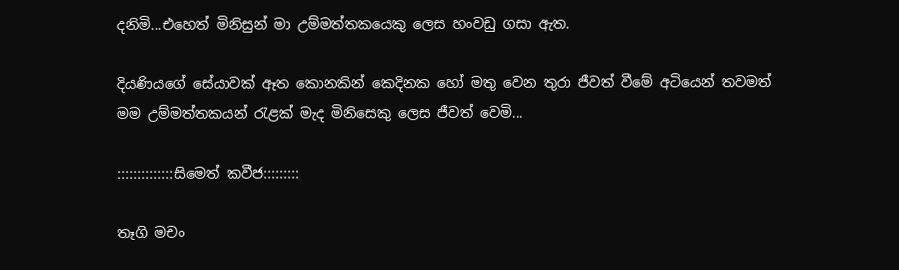දනිමි...එහෙත් මිනිසුන් මා උම්මත්තකයෙකු ලෙස හංවඩු ගසා ඇත.

දියණියගේ සේයාවක් ඈත කොනකින් කෙදිනක හෝ මතු වෙන තුරා ජීවත් වීමේ අටියෙන් තවමත් මම උම්මත්තකයන් රැළක් මැද මිනිසෙකු ලෙස ජීවත් වෙමි...

::::::::::::::සිමෙත් කවීජ:::::::::

තෑගි මචං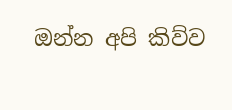ඔන්න අපි කිව්ව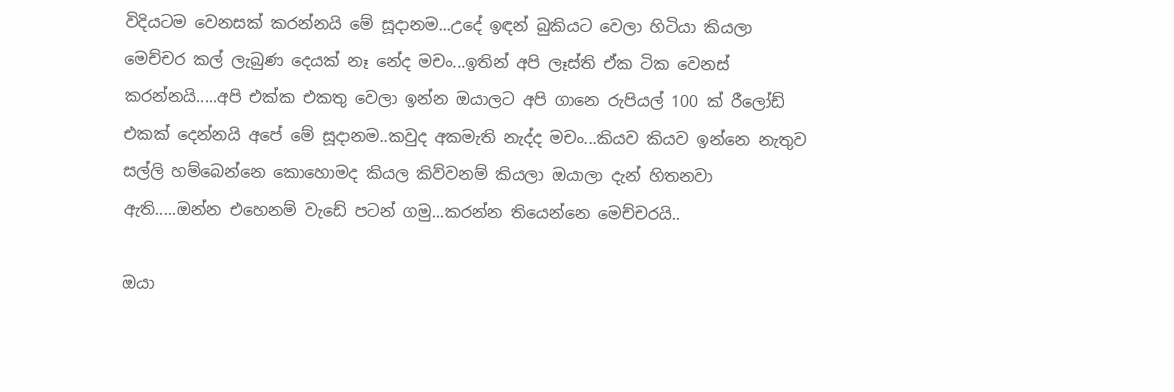විදියටම වෙනසක් කරන්නයි මේ සූදානම...උදේ ඉඳන් බුකියට වෙලා හිටියා කියලා මෙච්චර කල් ලැබුණ දෙයක් නෑ නේද මචං...ඉතින් අපි ලෑස්ති ඒක ටික වෙනස් කරන්නයි.....අපි එක්ක එකතු වෙලා ඉන්න ඔයාලට අපි ගානෙ රුපියල් 100 ක් රීලෝඩ් එකක් දෙන්නයි අපේ මේ සූදානම..කවුද අකමැති නැද්ද මචං...කියව කියව ඉන්නෙ නැතුව සල්ලි හම්බෙන්නෙ කොහොමද කියල කිව්වනම් කියලා ඔයාලා දැන් හිතනවා ඇති.....ඔන්න එහෙනම් වැඩේ පටන් ගමු...කරන්න තියෙන්නෙ මෙච්චරයි..

ඔයා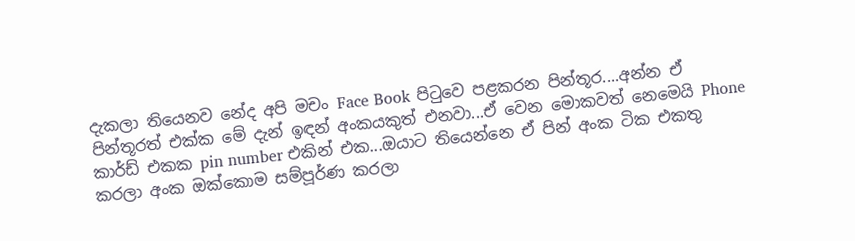දැකලා තියෙනව නේද අපි මචං Face Book පිටුවෙ පළකරන පින්තූර....අන්න ඒ පින්තූරත් එක්ක මේ දැන් ඉඳන් අංකයකුත් එනවා...ඒ වෙන මොකවත් නෙමෙයි Phone කාර්ඩ් එකක pin number එකින් එක...ඔයාට තියෙන්නෙ ඒ පින් අංක ටික එකතු කරලා අංක ඔක්කොම සම්පූර්ණ කරලා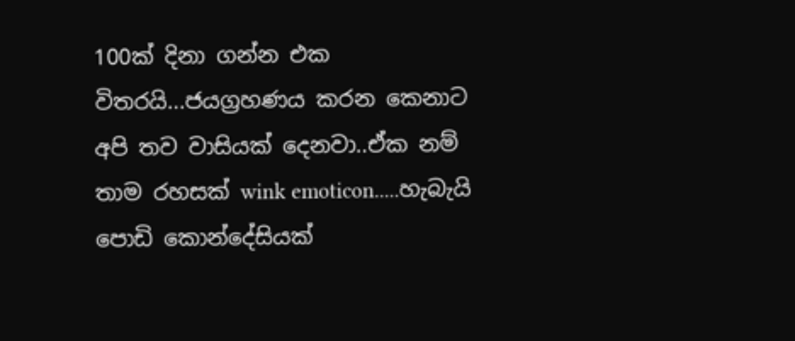100ක් දිනා ගන්න එක විතරයි...ජයග්‍රහණය කරන කෙනාට අපි තව වාසියක් දෙනවා..ඒක නම් තාම රහසක් wink emoticon.....හැබැයි පොඩි කොන්දේසියක්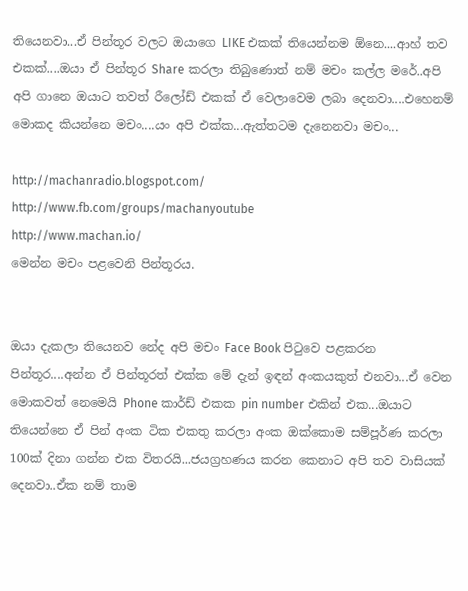තියෙනවා...ඒ පින්තූර වලට ඔයාගෙ LIKE එකක් තියෙන්නම ඕනෙ....ආහ් තව එකක්....ඔයා ඒ පින්තූර Share කරලා තිබුණොත් නම් මචං කල්ල මරේ..අපි අපි ගානෙ ඔයාට තවත් රීලෝඩ් එකක් ඒ වෙලාවෙම ලබා දෙනවා....එහෙනම් මොකද කියන්නෙ මචං....යං අපි එක්ක...ඇත්තටම දැනෙනවා මචං...

http://machanradio.blogspot.com/
http://www.fb.com/groups/machanyoutube
http://www.machan.io/
මෙන්න මචං පළවෙනි පින්තූරය.


ඔයා දැකලා තියෙනව නේද අපි මචං Face Book පිටුවෙ පළකරන පින්තූර....අන්න ඒ පින්තූරත් එක්ක මේ දැන් ඉඳන් අංකයකුත් එනවා...ඒ වෙන මොකවත් නෙමෙයි Phone කාර්ඩ් එකක pin number එකින් එක...ඔයාට තියෙන්නෙ ඒ පින් අංක ටික එකතු කරලා අංක ඔක්කොම සම්පූර්ණ කරලා 100ක් දිනා ගන්න එක විතරයි...ජයග්‍රහණය කරන කෙනාට අපි තව වාසියක් දෙනවා..ඒක නම් තාම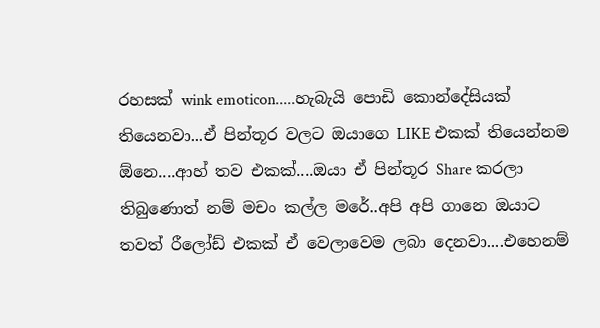රහසක් wink emoticon.....හැබැයි පොඩි කොන්දේසියක් තියෙනවා...ඒ පින්තූර වලට ඔයාගෙ LIKE එකක් තියෙන්නම ඕනෙ....ආහ් තව එකක්....ඔයා ඒ පින්තූර Share කරලා තිබුණොත් නම් මචං කල්ල මරේ..අපි අපි ගානෙ ඔයාට තවත් රීලෝඩ් එකක් ඒ වෙලාවෙම ලබා දෙනවා....එහෙනම්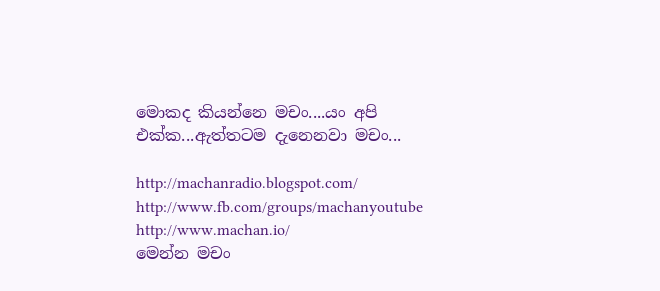මොකද කියන්නෙ මචං....යං අපි එක්ක...ඇත්තටම දැනෙනවා මචං...

http://machanradio.blogspot.com/
http://www.fb.com/groups/machanyoutube
http://www.machan.io/
මෙන්න මචං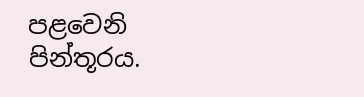පළවෙනි පින්තූරය.